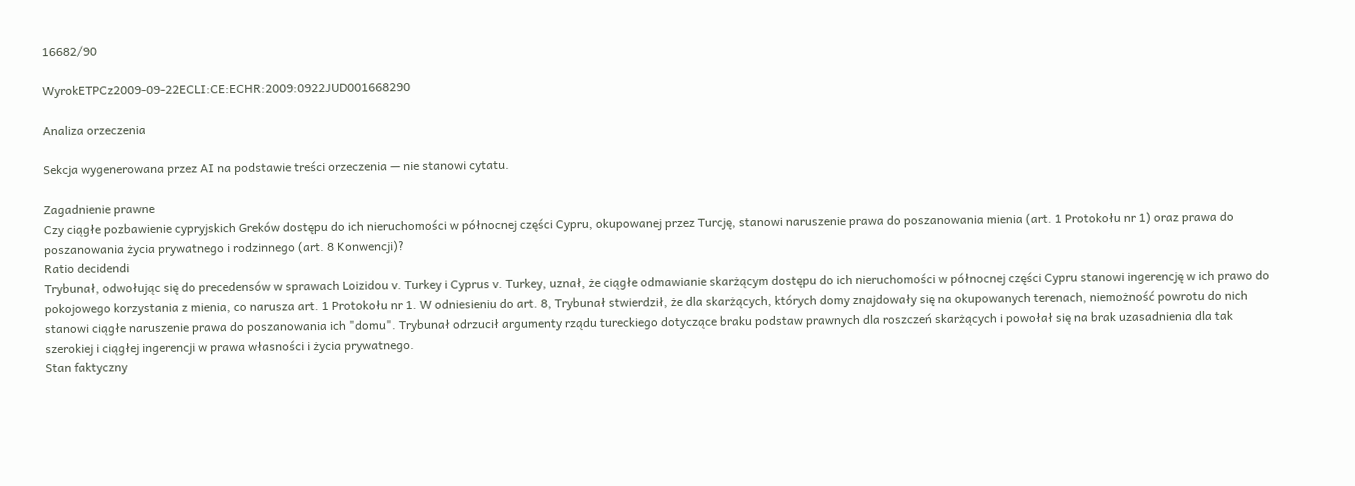16682/90

WyrokETPCz2009-09-22ECLI:CE:ECHR:2009:0922JUD001668290

Analiza orzeczenia

Sekcja wygenerowana przez AI na podstawie treści orzeczenia — nie stanowi cytatu.

Zagadnienie prawne
Czy ciągłe pozbawienie cypryjskich Greków dostępu do ich nieruchomości w północnej części Cypru, okupowanej przez Turcję, stanowi naruszenie prawa do poszanowania mienia (art. 1 Protokołu nr 1) oraz prawa do poszanowania życia prywatnego i rodzinnego (art. 8 Konwencji)?
Ratio decidendi
Trybunał, odwołując się do precedensów w sprawach Loizidou v. Turkey i Cyprus v. Turkey, uznał, że ciągłe odmawianie skarżącym dostępu do ich nieruchomości w północnej części Cypru stanowi ingerencję w ich prawo do pokojowego korzystania z mienia, co narusza art. 1 Protokołu nr 1. W odniesieniu do art. 8, Trybunał stwierdził, że dla skarżących, których domy znajdowały się na okupowanych terenach, niemożność powrotu do nich stanowi ciągłe naruszenie prawa do poszanowania ich "domu". Trybunał odrzucił argumenty rządu tureckiego dotyczące braku podstaw prawnych dla roszczeń skarżących i powołał się na brak uzasadnienia dla tak szerokiej i ciągłej ingerencji w prawa własności i życia prywatnego.
Stan faktyczny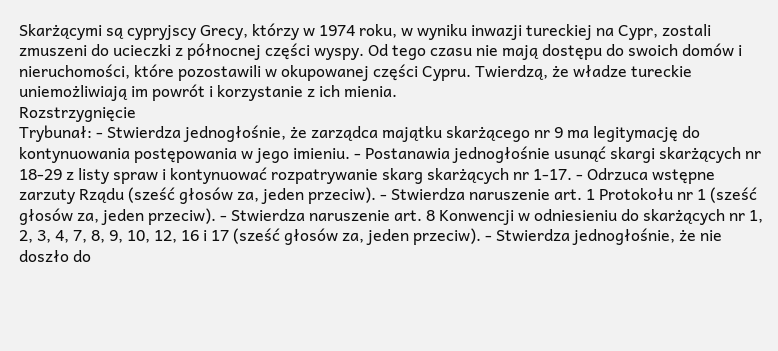Skarżącymi są cypryjscy Grecy, którzy w 1974 roku, w wyniku inwazji tureckiej na Cypr, zostali zmuszeni do ucieczki z północnej części wyspy. Od tego czasu nie mają dostępu do swoich domów i nieruchomości, które pozostawili w okupowanej części Cypru. Twierdzą, że władze tureckie uniemożliwiają im powrót i korzystanie z ich mienia.
Rozstrzygnięcie
Trybunał: - Stwierdza jednogłośnie, że zarządca majątku skarżącego nr 9 ma legitymację do kontynuowania postępowania w jego imieniu. - Postanawia jednogłośnie usunąć skargi skarżących nr 18-29 z listy spraw i kontynuować rozpatrywanie skarg skarżących nr 1-17. - Odrzuca wstępne zarzuty Rządu (sześć głosów za, jeden przeciw). - Stwierdza naruszenie art. 1 Protokołu nr 1 (sześć głosów za, jeden przeciw). - Stwierdza naruszenie art. 8 Konwencji w odniesieniu do skarżących nr 1, 2, 3, 4, 7, 8, 9, 10, 12, 16 i 17 (sześć głosów za, jeden przeciw). - Stwierdza jednogłośnie, że nie doszło do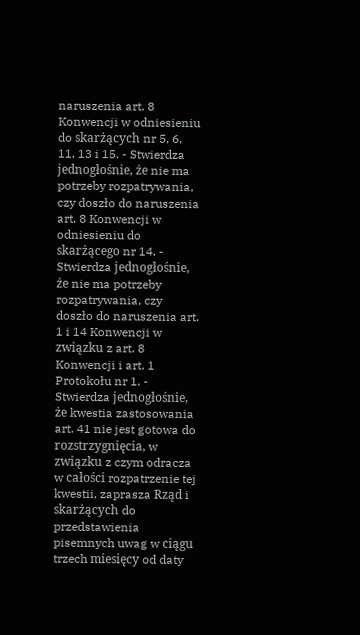naruszenia art. 8 Konwencji w odniesieniu do skarżących nr 5, 6, 11, 13 i 15. - Stwierdza jednogłośnie, że nie ma potrzeby rozpatrywania, czy doszło do naruszenia art. 8 Konwencji w odniesieniu do skarżącego nr 14. - Stwierdza jednogłośnie, że nie ma potrzeby rozpatrywania, czy doszło do naruszenia art. 1 i 14 Konwencji w związku z art. 8 Konwencji i art. 1 Protokołu nr 1. - Stwierdza jednogłośnie, że kwestia zastosowania art. 41 nie jest gotowa do rozstrzygnięcia, w związku z czym odracza w całości rozpatrzenie tej kwestii, zaprasza Rząd i skarżących do przedstawienia pisemnych uwag w ciągu trzech miesięcy od daty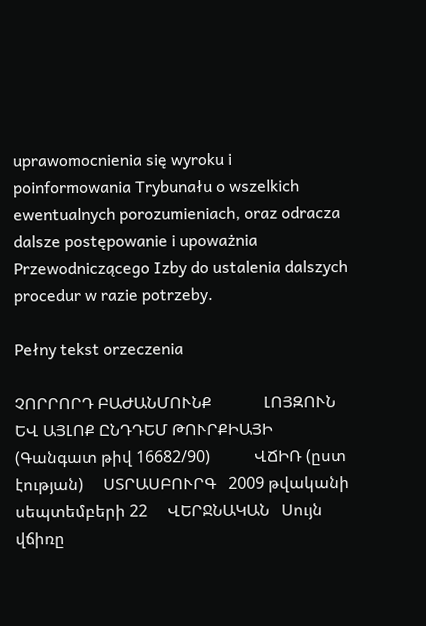uprawomocnienia się wyroku i poinformowania Trybunału o wszelkich ewentualnych porozumieniach, oraz odracza dalsze postępowanie i upoważnia Przewodniczącego Izby do ustalenia dalszych procedur w razie potrzeby.

Pełny tekst orzeczenia

ՉՈՐՐՈՐԴ ԲԱԺԱՆՄՈՒՆՔ             ԼՈՅԶՈՒՆ ԵՎ ԱՅԼՈՔ ԸՆԴԴԵՄ ԹՈՒՐՔԻԱՅԻ   (Գանգատ թիվ 16682/90)           ՎՃԻՌ (ըստ էության)     ՍՏՐԱՍԲՈՒՐԳ   2009 թվականի սեպտեմբերի 22     ՎԵՐՋՆԱԿԱՆ   Սույն վճիռը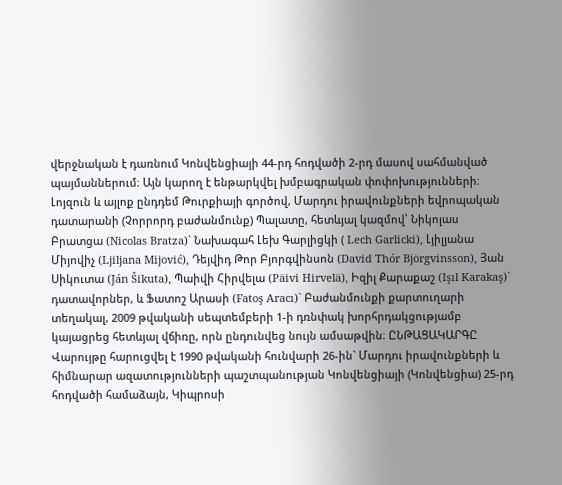վերջնական է դառնում Կոնվենցիայի 44-րդ հոդվածի 2-րդ մասով սահմանված պայմաններում։ Այն կարող է ենթարկվել խմբագրական փոփոխությունների։   Լոյզուն և այլոք ընդդեմ Թուրքիայի գործով, Մարդու իրավունքների եվրոպական դատարանի (Չորրորդ բաժանմունք) Պալատը, հետևյալ կազմով՝ Նիկոլաս Բրատցա (Nicolas Bratza)` Նախագահ Լեխ Գարլիցկի ( Lech Garlicki), Լյիլյանա Միյովիչ (Ljiljana Mijović), Դեյվիդ Թոր Բյորգվինսոն (David Thór Björgvinsson), Յան Սիկուտա (Ján Šikuta), Պաիվի Հիրվելա (Päivi Hirvelä), Իզիլ Քարաքաշ (Işıl Karakaş)` դատավորներ, և Ֆատոշ Արասի (Fatoş Aracı)` Բաժանմունքի քարտուղարի տեղակալ, 2009 թվականի սեպտեմբերի 1-ի դռնփակ խորհրդակցությամբ կայացրեց հետևյալ վճիռը, որն ընդունվեց նույն ամսաթվին։ ԸՆԹԱՑԱԿԱՐԳԸ      Վարույթը հարուցվել է 1990 թվականի հունվարի 26-ին` Մարդու իրավունքների և հիմնարար ազատությունների պաշտպանության Կոնվենցիայի (Կոնվենցիա) 25-րդ հոդվածի համաձայն, Կիպրոսի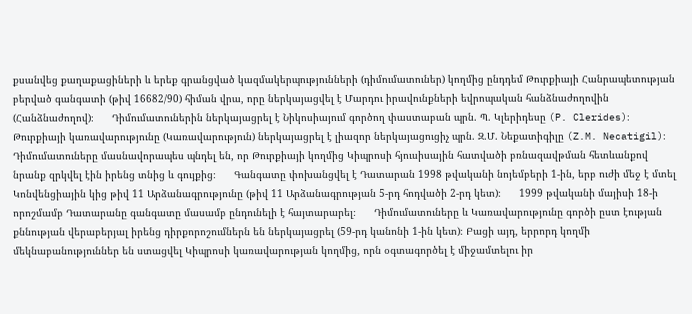քսանվեց քաղաքացիների և երեք գրանցված կազմակերպությունների (դիմումատուներ) կողմից ընդդեմ Թուրքիայի Հանրապետության բերված գանգատի (թիվ 16682/90) հիման վրա, որը ներկայացվել է Մարդու իրավունքների եվրոպական հանձնաժողովին (Հանձնաժողով)։      Դիմումատուներին ներկայացրել է Նիկոսիայում գործող փաստաբան պրն. Պ. Կլերիդեսը (P. Clerides)։ Թուրքիայի կառավարությունը (Կառավարություն) ներկայացրել է լիազոր ներկայացուցիչ պրն. Զ.Մ. Նեքատիգիլը (Z.M. Necatigil)։      Դիմումատուները մասնավորապես պնդել են, որ Թուրքիայի կողմից Կիպրոսի հյուսիսային հատվածի բռնազավթման հետևանքով նրանք զրկվել էին իրենց տնից և գույքից։      Գանգատը փոխանցվել է Դատարան 1998 թվականի նոյեմբերի 1-ին, երբ ուժի մեջ է մտել Կոնվենցիային կից թիվ 11 Արձանագրությունը (թիվ 11 Արձանագրության 5-րդ հոդվածի 2-րդ կետ)։      1999 թվականի մայիսի 18-ի որոշմամբ Դատարանը գանգատը մասամբ ընդունելի է հայտարարել։      Դիմումատուները և Կառավարությունը գործի ըստ էության քննության վերաբերյալ իրենց դիրքորոշումներն են ներկայացրել (59-րդ կանոնի 1-ին կետ)։ Բացի այդ, երրորդ կողմի մեկնաբանություններ են ստացվել Կիպրոսի կառավարության կողմից, որն օգտագործել է միջամտելու իր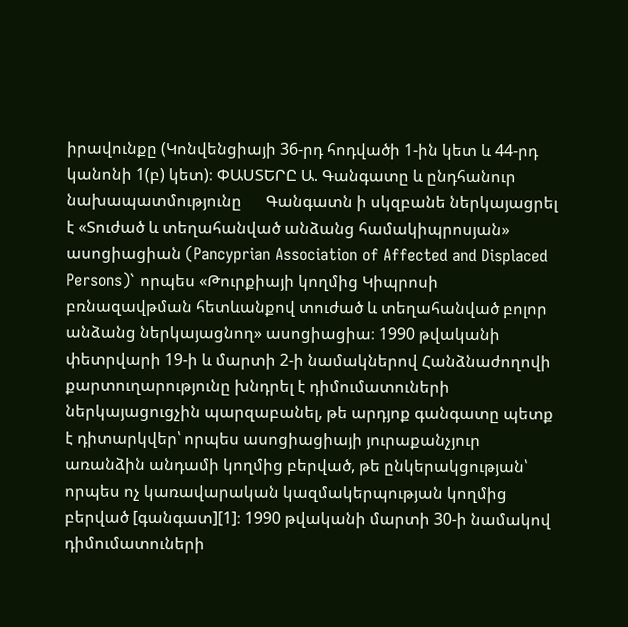իրավունքը (Կոնվենցիայի 36-րդ հոդվածի 1-ին կետ և 44-րդ կանոնի 1(բ) կետ)։ ՓԱՍՏԵՐԸ Ա. Գանգատը և ընդհանուր նախապատմությունը      Գանգատն ի սկզբանե ներկայացրել է «Տուժած և տեղահանված անձանց համակիպրոսյան» ասոցիացիան (Pancyprian Association of Affected and Displaced Persons)` որպես «Թուրքիայի կողմից Կիպրոսի բռնազավթման հետևանքով տուժած և տեղահանված բոլոր անձանց ներկայացնող» ասոցիացիա։ 1990 թվականի փետրվարի 19-ի և մարտի 2-ի նամակներով Հանձնաժողովի քարտուղարությունը խնդրել է դիմումատուների ներկայացուցչին պարզաբանել, թե արդյոք գանգատը պետք է դիտարկվեր՝ որպես ասոցիացիայի յուրաքանչյուր առանձին անդամի կողմից բերված, թե ընկերակցության՝ որպես ոչ կառավարական կազմակերպության կողմից բերված [գանգատ][1]։ 1990 թվականի մարտի 30-ի նամակով դիմումատուների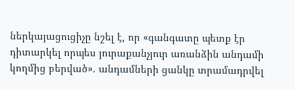ներկայացուցիչը նշել է, որ «գանգատը պետք էր դիտարկել որպես յուրաքանչյուր առանձին անդամի կողմից բերված». անդամների ցանկը տրամադրվել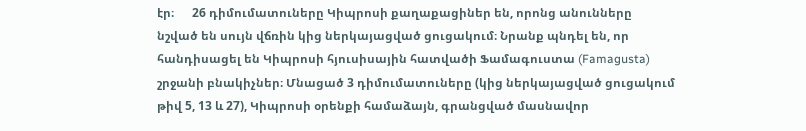էր։      26 դիմումատուները Կիպրոսի քաղաքացիներ են, որոնց անունները նշված են սույն վճռին կից ներկայացված ցուցակում։ Նրանք պնդել են, որ հանդիսացել են Կիպրոսի հյուսիսային հատվածի Ֆամագուստա (Famagusta) շրջանի բնակիչներ։ Մնացած 3 դիմումատուները (կից ներկայացված ցուցակում թիվ 5, 13 և 27), Կիպրոսի օրենքի համաձայն, գրանցված մասնավոր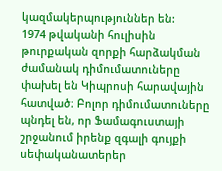կազմակերպություններ են:      1974 թվականի հուլիսին թուրքական զորքի հարձակման ժամանակ դիմումատուները փախել են Կիպրոսի հարավային հատված։ Բոլոր դիմումատուները պնդել են, որ Ֆամագուստայի շրջանում իրենք զգալի գույքի սեփականատերեր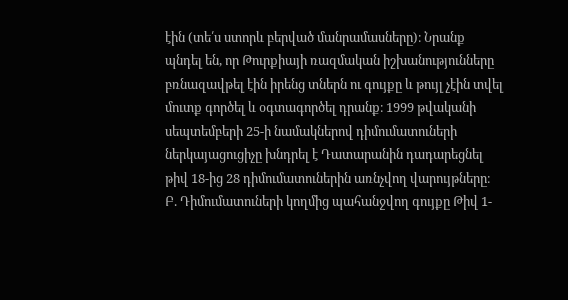էին (տե՛ս ստորև բերված մանրամասները)։ Նրանք պնդել են, որ Թուրքիայի ռազմական իշխանությունները բռնազավթել էին իրենց տներն ու գույքը և թույլ չէին տվել մուտք գործել և օգտագործել դրանք։ 1999 թվականի սեպտեմբերի 25-ի նամակներով դիմումատուների ներկայացուցիչը խնդրել է Դատարանին դադարեցնել թիվ 18-ից 28 դիմումատուներին առնչվող վարույթները։ Բ. Դիմումատուների կողմից պահանջվող գույքը Թիվ 1-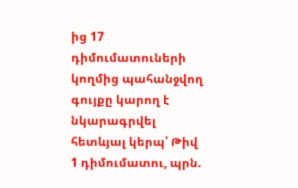ից 17 դիմումատուների կողմից պահանջվող գույքը կարող է նկարագրվել հետևյալ կերպ՝ Թիվ 1 դիմումատու, պրն.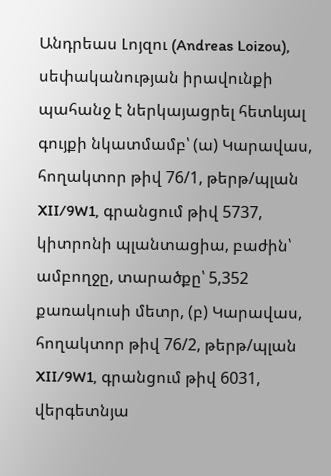Անդրեաս Լոյզու (Andreas Loizou), սեփականության իրավունքի պահանջ է ներկայացրել հետևյալ գույքի նկատմամբ՝ (ա) Կարավաս, հողակտոր թիվ 76/1, թերթ/պլան XII/9W1, գրանցում թիվ 5737, կիտրոնի պլանտացիա, բաժին՝ ամբողջը, տարածքը՝ 5,352 քառակուսի մետր, (բ) Կարավաս, հողակտոր թիվ 76/2, թերթ/պլան XII/9W1, գրանցում թիվ 6031, վերգետնյա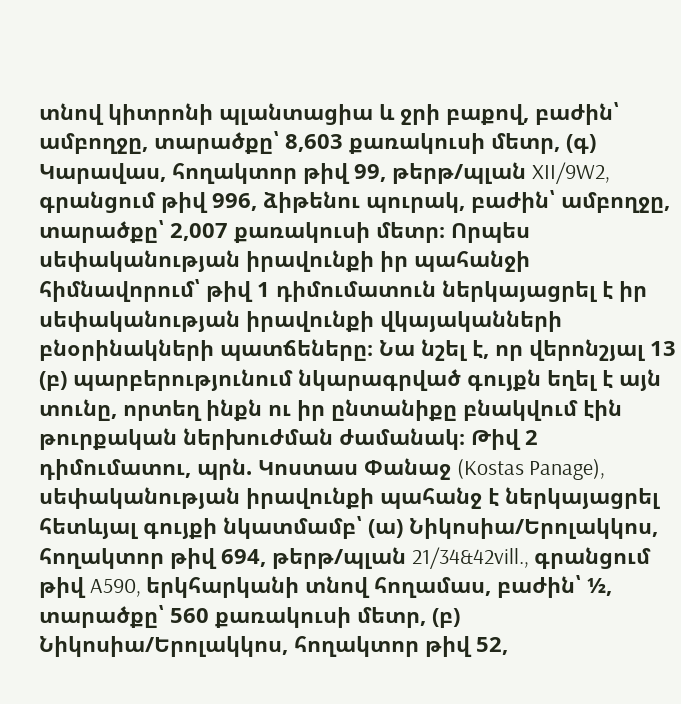տնով կիտրոնի պլանտացիա և ջրի բաքով, բաժին՝ ամբողջը, տարածքը՝ 8,603 քառակուսի մետր, (գ) Կարավաս, հողակտոր թիվ 99, թերթ/պլան XII/9W2, գրանցում թիվ 996, ձիթենու պուրակ, բաժին՝ ամբողջը, տարածքը՝ 2,007 քառակուսի մետր։ Որպես սեփականության իրավունքի իր պահանջի հիմնավորում՝ թիվ 1 դիմումատուն ներկայացրել է իր սեփականության իրավունքի վկայականների բնօրինակների պատճեները։ Նա նշել է, որ վերոնշյալ 13 (բ) պարբերությունում նկարագրված գույքն եղել է այն տունը, որտեղ ինքն ու իր ընտանիքը բնակվում էին թուրքական ներխուժման ժամանակ։ Թիվ 2 դիմումատու, պրն. Կոստաս Փանաջ (Kostas Panage), սեփականության իրավունքի պահանջ է ներկայացրել հետևյալ գույքի նկատմամբ՝ (ա) Նիկոսիա/Երոլակկոս, հողակտոր թիվ 694, թերթ/պլան 21/34&42vill., գրանցում թիվ A590, երկհարկանի տնով հողամաս, բաժին՝ ½, տարածքը՝ 560 քառակուսի մետր, (բ) Նիկոսիա/Երոլակկոս, հողակտոր թիվ 52,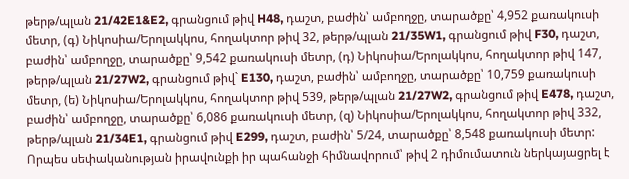թերթ/պլան 21/42E1&E2, գրանցում թիվ H48, դաշտ, բաժին՝ ամբողջը, տարածքը՝ 4,952 քառակուսի մետր, (գ) Նիկոսիա/Երոլակկոս, հողակտոր թիվ 32, թերթ/պլան 21/35W1, գրանցում թիվ F30, դաշտ, բաժին՝ ամբողջը, տարածքը՝ 9,542 քառակուսի մետր, (դ) Նիկոսիա/Երոլակկոս, հողակտոր թիվ 147, թերթ/պլան 21/27W2, գրանցում թիվ` E130, դաշտ, բաժին՝ ամբողջը, տարածքը՝ 10,759 քառակուսի մետր, (ե) Նիկոսիա/Երոլակկոս, հողակտոր թիվ 539, թերթ/պլան 21/27W2, գրանցում թիվ E478, դաշտ, բաժին՝ ամբողջը, տարածքը՝ 6,086 քառակուսի մետր, (զ) Նիկոսիա/Երոլակկոս, հողակտոր թիվ 332, թերթ/պլան 21/34E1, գրանցում թիվ E299, դաշտ, բաժին՝ 5/24, տարածքը՝ 8,548 քառակուսի մետր: Որպես սեփականության իրավունքի իր պահանջի հիմնավորում՝ թիվ 2 դիմումատուն ներկայացրել է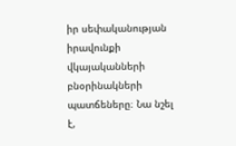իր սեփականության իրավունքի վկայականների բնօրինակների պատճեները։ Նա նշել է,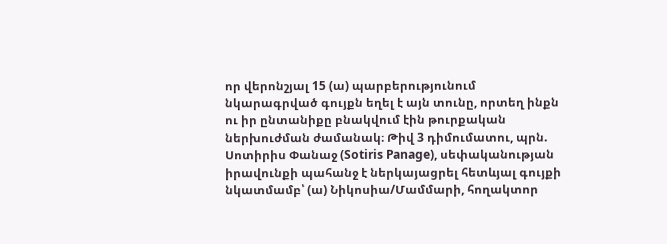որ վերոնշյալ 15 (ա) պարբերությունում նկարագրված գույքն եղել է այն տունը, որտեղ ինքն ու իր ընտանիքը բնակվում էին թուրքական ներխուժման ժամանակ։ Թիվ 3 դիմումատու, պրն. Սոտիրիս Փանաջ (Sotiris Panage), սեփականության իրավունքի պահանջ է ներկայացրել հետևյալ գույքի նկատմամբ՝ (ա) Նիկոսիա/Մամմարի, հողակտոր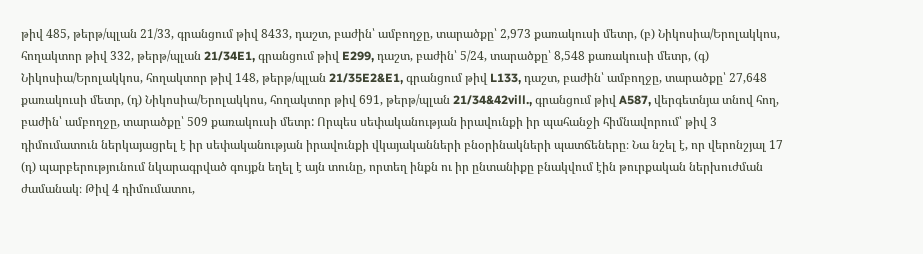թիվ 485, թերթ/պլան 21/33, գրանցում թիվ 8433, դաշտ, բաժին՝ ամբողջը, տարածքը՝ 2,973 քառակուսի մետր, (բ) Նիկոսիա/Երոլակկոս, հողակտոր թիվ 332, թերթ/պլան 21/34E1, գրանցում թիվ E299, դաշտ, բաժին՝ 5/24, տարածքը՝ 8,548 քառակուսի մետր, (գ) Նիկոսիա/Երոլակկոս, հողակտոր թիվ 148, թերթ/պլան 21/35E2&E1, գրանցում թիվ L133, դաշտ, բաժին՝ ամբողջը, տարածքը՝ 27,648 քառակուսի մետր, (դ) Նիկոսիա/Երոլակկոս, հողակտոր թիվ 691, թերթ/պլան 21/34&42vill., գրանցում թիվ A587, վերգետնյա տնով հող, բաժին՝ ամբողջը, տարածքը՝ 509 քառակուսի մետր: Որպես սեփականության իրավունքի իր պահանջի հիմնավորում՝ թիվ 3 դիմումատուն ներկայացրել է իր սեփականության իրավունքի վկայականների բնօրինակների պատճեները։ Նա նշել է, որ վերոնշյալ 17 (դ) պարբերությունում նկարագրված գույքն եղել է այն տունը, որտեղ ինքն ու իր ընտանիքը բնակվում էին թուրքական ներխուժման ժամանակ։ Թիվ 4 դիմումատու,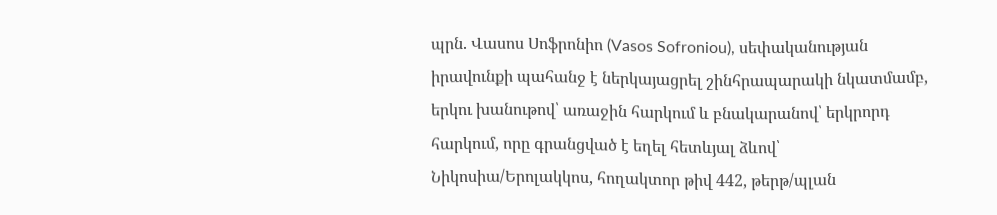պրն. Վասոս Սոֆրոնիո (Vasos Sofroniou), սեփականության իրավունքի պահանջ է ներկայացրել շինհրապարակի նկատմամբ, երկու խանութով՝ առաջին հարկում և բնակարանով՝ երկրորդ հարկում, որը գրանցված է եղել հետևյալ ձևով՝ Նիկոսիա/Երոլակկոս, հողակտոր թիվ 442, թերթ/պլան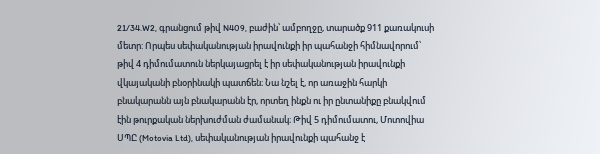21/34.W2, գրանցում թիվ N409, բաժին՝ ամբողջը, տարածք 911 քառակուսի մետր: Որպես սեփականության իրավունքի իր պահանջի հիմնավորում՝ թիվ 4 դիմումատուն ներկայացրել է իր սեփականության իրավունքի վկայականի բնօրինակի պատճեն։ Նա նշել է, որ առաջին հարկի բնակարանն այն բնակարանն էր, որտեղ ինքն ու իր ընտանիքը բնակվում էին թուրքական ներխուժման ժամանակ։ Թիվ 5 դիմումատու, Մոտովիա ՍՊԸ (Motovia Ltd), սեփականության իրավունքի պահանջ է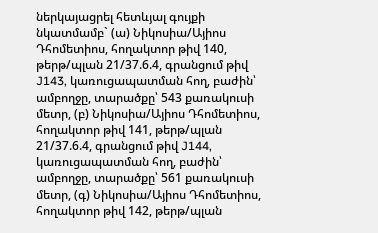ներկայացրել հետևյալ գույքի նկատմամբ` (ա) Նիկոսիա/Այիոս Դհոմետիոս, հողակտոր թիվ 140, թերթ/պլան 21/37.6.4, գրանցում թիվ J143, կառուցապատման հող, բաժին՝ ամբողջը, տարածքը՝ 543 քառակուսի մետր, (բ) Նիկոսիա/Այիոս Դհոմետիոս, հողակտոր թիվ 141, թերթ/պլան 21/37.6.4, գրանցում թիվ J144, կառուցապատման հող, բաժին՝ ամբողջը, տարածքը՝ 561 քառակուսի մետր, (գ) Նիկոսիա/Այիոս Դհոմետիոս, հողակտոր թիվ 142, թերթ/պլան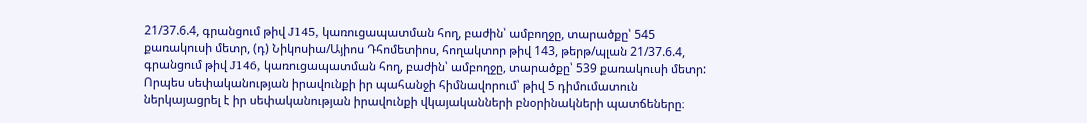21/37.6.4, գրանցում թիվ J145, կառուցապատման հող, բաժին՝ ամբողջը, տարածքը՝ 545 քառակուսի մետր, (դ) Նիկոսիա/Այիոս Դհոմետիոս, հողակտոր թիվ 143, թերթ/պլան 21/37.6.4, գրանցում թիվ J146, կառուցապատման հող, բաժին՝ ամբողջը, տարածքը՝ 539 քառակուսի մետր: Որպես սեփականության իրավունքի իր պահանջի հիմնավորում՝ թիվ 5 դիմումատուն ներկայացրել է իր սեփականության իրավունքի վկայականների բնօրինակների պատճեները։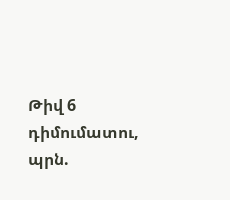Թիվ 6 դիմումատու, պրն.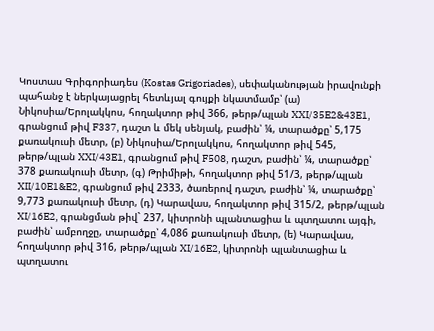Կոստաս Գրիգորիադես (Kostas Grigoriades), սեփականության իրավունքի պահանջ է ներկայացրել հետևյալ գույքի նկատմամբ՝ (ա) Նիկոսիա/Երոլակկոս, հողակտոր թիվ 366, թերթ/պլան XXI/35E2&43E1, գրանցում թիվ F337, դաշտ և մեկ սենյակ, բաժին՝ ¼, տարածքը՝ 5,175 քառակուսի մետր, (բ) Նիկոսիա/Երոլակկոս, հողակտոր թիվ 545, թերթ/պլան XXI/43E1, գրանցում թիվ F508, դաշտ, բաժին՝ ¼, տարածքը՝ 378 քառակուսի մետր, (գ) Թրիմիթի, հողակտոր թիվ 51/3, թերթ/պլան XII/10E1&E2, գրանցում թիվ 2333, ծառերով դաշտ, բաժին՝ ¼, տարածքը՝ 9,773 քառակուսի մետր, (դ) Կարավաս, հողակտոր թիվ 315/2, թերթ/պլան XI/16E2, գրանցման թիվ` 237, կիտրոնի պլանտացիա և պտղատու այգի, բաժին՝ ամբողջը, տարածքը՝ 4,086 քառակուսի մետր, (ե) Կարավաս, հողակտոր թիվ 316, թերթ/պլան XI/16E2, կիտրոնի պլանտացիա և պտղատու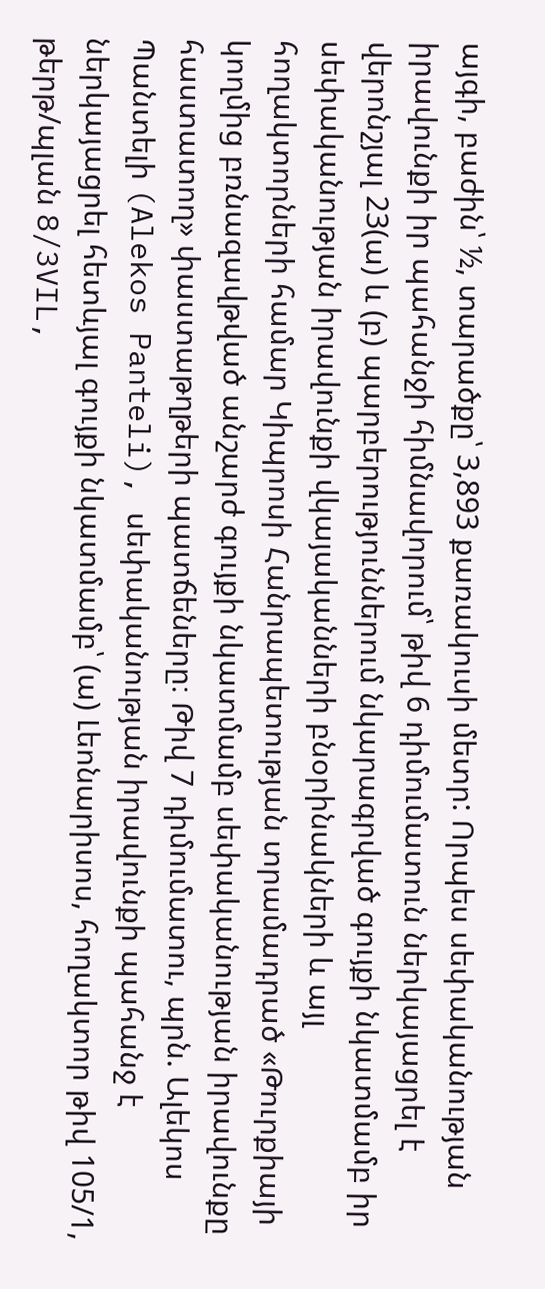այգի, բաժին՝ ½, տարածքը՝ 3,893 քառակուսի մետր: Որպես սեփականության իրավունքի իր պահանջի հիմնավորում՝ թիվ 6 դիմումատուն ներկայացրել է վերոնշյալ 23(ա) և (բ) պարբերություններում նկարագրված գույքի նկատմամբ իր սեփականության իրավունքի վկայականների բնօրինակների և այլ հողակտորների համար Կիպրոսի Հանրապետության տրամադրած «Թուրքիայի կողմից բռնազավթված անշարժ գույքի նկատմամբ սեփականության իրավունքը հաստատող» փաստաթղթերի պատճեները։ Թիվ 7 դիմումատու, պրն. Ալեկոս Պանտելի (Alekos Panteli), սեփականության իրավունքի պահանջ է ներկայացրել հետևյալ գույքի նկատմամբ՝ (ա) Լեոնարիսոս, հողակտոր թիվ 105/1, թերթ/պլան 8/3VIL,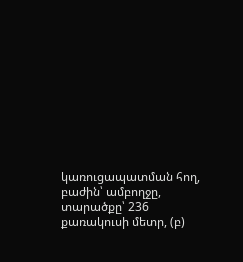կառուցապատման հող, բաժին՝ ամբողջը, տարածքը՝ 236 քառակուսի մետր, (բ)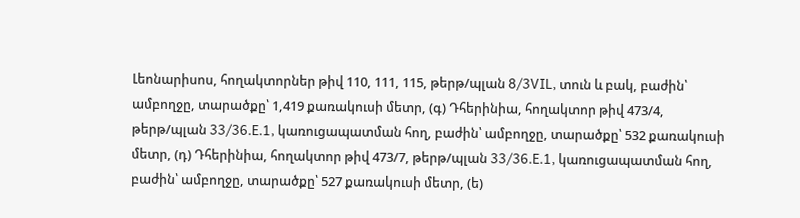Լեոնարիսոս, հողակտորներ թիվ 110, 111, 115, թերթ/պլան 8/3VIL, տուն և բակ, բաժին՝ ամբողջը, տարածքը՝ 1,419 քառակուսի մետր, (գ) Դհերինիա, հողակտոր թիվ 473/4, թերթ/պլան 33/36.E.1, կառուցապատման հող, բաժին՝ ամբողջը, տարածքը՝ 532 քառակուսի մետր, (դ) Դհերինիա, հողակտոր թիվ 473/7, թերթ/պլան 33/36.E.1, կառուցապատման հող, բաժին՝ ամբողջը, տարածքը՝ 527 քառակուսի մետր, (ե)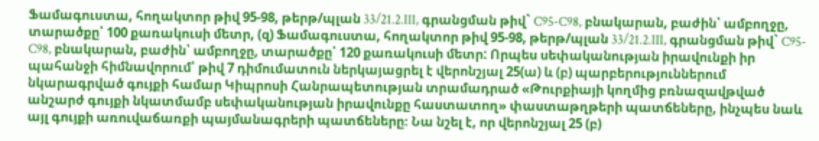Ֆամագուստա, հողակտոր թիվ 95-98, թերթ/պլան 33/21.2.III, գրանցման թիվ` C95-C98, բնակարան, բաժին՝ ամբողջը, տարածքը՝ 100 քառակուսի մետր, (զ) Ֆամագուստա, հողակտոր թիվ 95-98, թերթ/պլան 33/21.2.III, գրանցման թիվ` C95-C98, բնակարան, բաժին՝ ամբողջը, տարածքը՝ 120 քառակուսի մետր: Որպես սեփականության իրավունքի իր պահանջի հիմնավորում՝ թիվ 7 դիմումատուն ներկայացրել է վերոնշյալ 25(ա) և (բ) պարբերություններում նկարագրված գույքի համար Կիպրոսի Հանրապետության տրամադրած «Թուրքիայի կողմից բռնազավթված անշարժ գույքի նկատմամբ սեփականության իրավունքը հաստատող» փաստաթղթերի պատճեները, ինչպես նաև այլ գույքի առուվաճառքի պայմանագրերի պատճեները։ Նա նշել է, որ վերոնշյալ 25 (բ)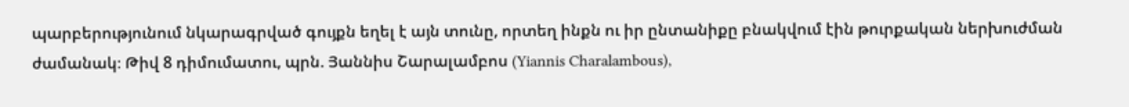պարբերությունում նկարագրված գույքն եղել է այն տունը, որտեղ ինքն ու իր ընտանիքը բնակվում էին թուրքական ներխուժման ժամանակ։ Թիվ 8 դիմումատու, պրն. Յաննիս Շարալամբոս (Yiannis Charalambous),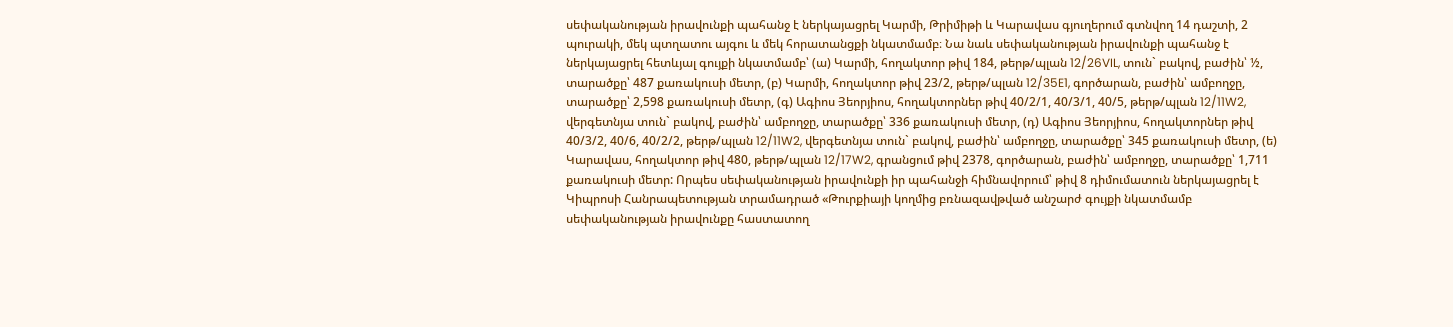սեփականության իրավունքի պահանջ է ներկայացրել Կարմի, Թրիմիթի և Կարավաս գյուղերում գտնվող 14 դաշտի, 2 պուրակի, մեկ պտղատու այգու և մեկ հորատանցքի նկատմամբ։ Նա նաև սեփականության իրավունքի պահանջ է ներկայացրել հետևյալ գույքի նկատմամբ՝ (ա) Կարմի, հողակտոր թիվ 184, թերթ/պլան 12/26VIL, տուն` բակով, բաժին՝ ½, տարածքը՝ 487 քառակուսի մետր, (բ) Կարմի, հողակտոր թիվ 23/2, թերթ/պլան 12/35E1, գործարան, բաժին՝ ամբողջը, տարածքը՝ 2,598 քառակուսի մետր, (գ) Ագիոս Յեորյիոս, հողակտորներ թիվ 40/2/1, 40/3/1, 40/5, թերթ/պլան 12/11W2, վերգետնյա տուն` բակով, բաժին՝ ամբողջը, տարածքը՝ 336 քառակուսի մետր, (դ) Ագիոս Յեորյիոս, հողակտորներ թիվ 40/3/2, 40/6, 40/2/2, թերթ/պլան 12/11W2, վերգետնյա տուն` բակով, բաժին՝ ամբողջը, տարածքը՝ 345 քառակուսի մետր, (ե) Կարավաս, հողակտոր թիվ 480, թերթ/պլան 12/17W2, գրանցում թիվ 2378, գործարան, բաժին՝ ամբողջը, տարածքը՝ 1,711 քառակուսի մետր: Որպես սեփականության իրավունքի իր պահանջի հիմնավորում՝ թիվ 8 դիմումատուն ներկայացրել է Կիպրոսի Հանրապետության տրամադրած «Թուրքիայի կողմից բռնազավթված անշարժ գույքի նկատմամբ սեփականության իրավունքը հաստատող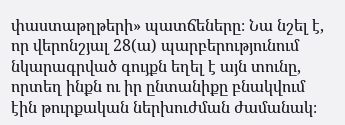փաստաթղթերի» պատճեները։ Նա նշել է, որ վերոնշյալ 28(ա) պարբերությունում նկարագրված գույքն եղել է այն տունը, որտեղ ինքն ու իր ընտանիքը բնակվում էին թուրքական ներխուժման ժամանակ։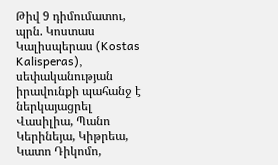Թիվ 9 դիմումատու, պրն. Կոստաս Կալիսպերաս (Kostas Kalisperas), սեփականության իրավունքի պահանջ է ներկայացրել Վասիլիա, Պանո Կերինեյա, Կիթրեա, Կատո Դիկոմո,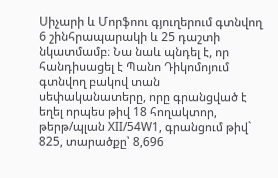Սիչարի և Մորֆոու գյուղերում գտնվող 6 շինհրապարակի և 25 դաշտի նկատմամբ։ Նա նաև պնդել է, որ հանդիսացել է Պանո Դիկոմոյում գտնվող բակով տան սեփականատերը, որը գրանցված է եղել որպես թիվ 18 հողակտոր, թերթ/պլան XII/54W1, գրանցում թիվ` 825, տարածքը՝ 8,696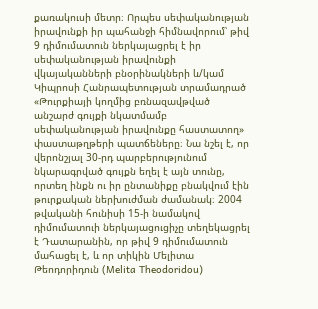քառակուսի մետր։ Որպես սեփականության իրավունքի իր պահանջի հիմնավորում՝ թիվ 9 դիմումատուն ներկայացրել է իր սեփականության իրավունքի վկայականների բնօրինակների և/կամ Կիպրոսի Հանրապետության տրամադրած «Թուրքիայի կողմից բռնազավթված անշարժ գույքի նկատմամբ սեփականության իրավունքը հաստատող» փաստաթղթերի պատճեները։ Նա նշել է, որ վերոնշյալ 30-րդ պարբերությունում նկարագրված գույքն եղել է այն տունը, որտեղ ինքն ու իր ընտանիքը բնակվում էին թուրքական ներխուժման ժամանակ։ 2004 թվականի հունիսի 15-ի նամակով դիմումատուի ներկայացուցիչը տեղեկացրել է Դատարանին, որ թիվ 9 դիմումատուն մահացել է, և որ տիկին Մելիտա Թեոդորիդուն (Melita Theodoridou)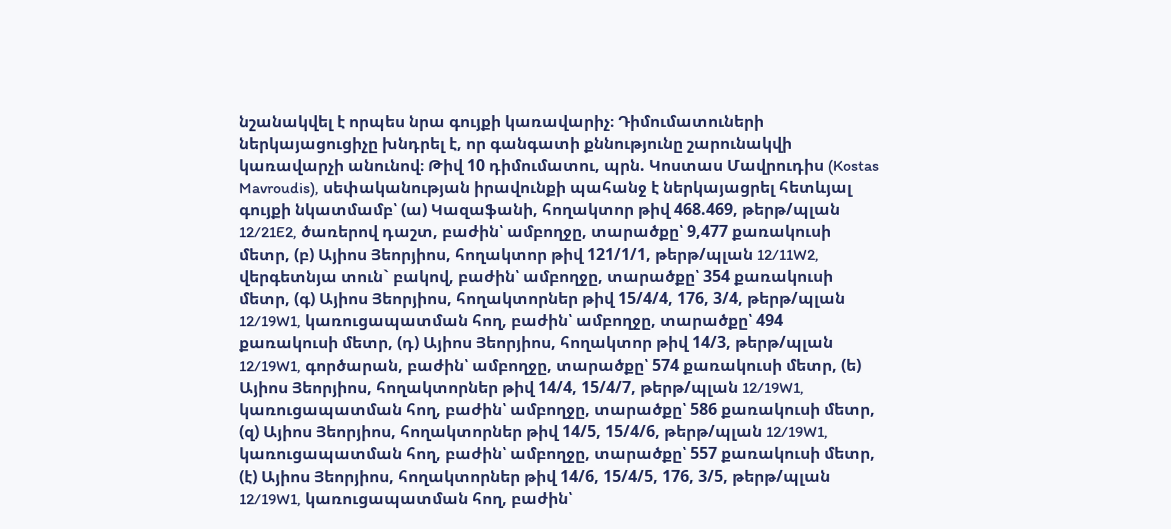նշանակվել է որպես նրա գույքի կառավարիչ։ Դիմումատուների ներկայացուցիչը խնդրել է, որ գանգատի քննությունը շարունակվի կառավարչի անունով։ Թիվ 10 դիմումատու, պրն. Կոստաս Մավրուդիս (Kostas Mavroudis), սեփականության իրավունքի պահանջ է ներկայացրել հետևյալ գույքի նկատմամբ՝ (ա) Կազաֆանի, հողակտոր թիվ 468.469, թերթ/պլան 12/21E2, ծառերով դաշտ, բաժին՝ ամբողջը, տարածքը՝ 9,477 քառակուսի մետր, (բ) Այիոս Յեորյիոս, հողակտոր թիվ 121/1/1, թերթ/պլան 12/11W2, վերգետնյա տուն` բակով, բաժին՝ ամբողջը, տարածքը՝ 354 քառակուսի մետր, (գ) Այիոս Յեորյիոս, հողակտորներ թիվ 15/4/4, 176, 3/4, թերթ/պլան 12/19W1, կառուցապատման հող, բաժին՝ ամբողջը, տարածքը՝ 494 քառակուսի մետր, (դ) Այիոս Յեորյիոս, հողակտոր թիվ 14/3, թերթ/պլան 12/19W1, գործարան, բաժին՝ ամբողջը, տարածքը՝ 574 քառակուսի մետր, (ե) Այիոս Յեորյիոս, հողակտորներ թիվ 14/4, 15/4/7, թերթ/պլան 12/19W1, կառուցապատման հող, բաժին՝ ամբողջը, տարածքը՝ 586 քառակուսի մետր, (զ) Այիոս Յեորյիոս, հողակտորներ թիվ 14/5, 15/4/6, թերթ/պլան 12/19W1, կառուցապատման հող, բաժին՝ ամբողջը, տարածքը՝ 557 քառակուսի մետր, (է) Այիոս Յեորյիոս, հողակտորներ թիվ 14/6, 15/4/5, 176, 3/5, թերթ/պլան 12/19W1, կառուցապատման հող, բաժին՝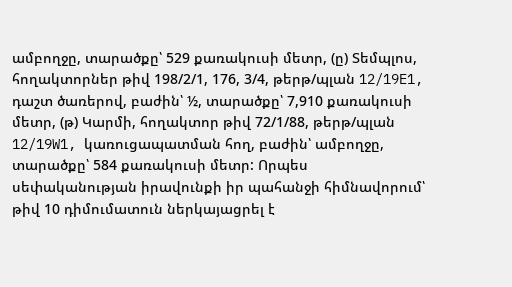ամբողջը, տարածքը՝ 529 քառակուսի մետր, (ը) Տեմպլոս, հողակտորներ թիվ 198/2/1, 176, 3/4, թերթ/պլան 12/19E1, դաշտ ծառերով, բաժին՝ ½, տարածքը՝ 7,910 քառակուսի մետր, (թ) Կարմի, հողակտոր թիվ 72/1/88, թերթ/պլան 12/19W1, կառուցապատման հող, բաժին՝ ամբողջը, տարածքը՝ 584 քառակուսի մետր: Որպես սեփականության իրավունքի իր պահանջի հիմնավորում՝ թիվ 10 դիմումատուն ներկայացրել է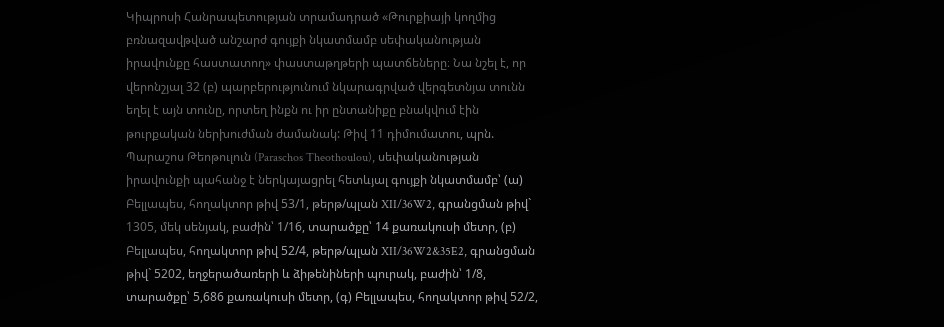Կիպրոսի Հանրապետության տրամադրած «Թուրքիայի կողմից բռնազավթված անշարժ գույքի նկատմամբ սեփականության իրավունքը հաստատող» փաստաթղթերի պատճեները։ Նա նշել է, որ վերոնշյալ 32 (բ) պարբերությունում նկարագրված վերգետնյա տունն եղել է այն տունը, որտեղ ինքն ու իր ընտանիքը բնակվում էին թուրքական ներխուժման ժամանակ: Թիվ 11 դիմումատու, պրն. Պարաշոս Թեոթուլուն (Paraschos Theothoulou), սեփականության իրավունքի պահանջ է ներկայացրել հետևյալ գույքի նկատմամբ՝ (ա) Բելլապես, հողակտոր թիվ 53/1, թերթ/պլան XII/36W2, գրանցման թիվ` 1305, մեկ սենյակ, բաժին՝ 1/16, տարածքը՝ 14 քառակուսի մետր, (բ) Բելլապես, հողակտոր թիվ 52/4, թերթ/պլան XII/36W2&35E2, գրանցման թիվ` 5202, եղջերածառերի և ձիթենիների պուրակ, բաժին՝ 1/8, տարածքը՝ 5,686 քառակուսի մետր, (գ) Բելլապես, հողակտոր թիվ 52/2,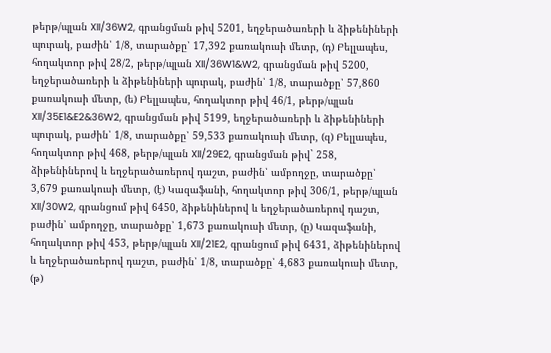թերթ/պլան XII/36W2, գրանցման թիվ 5201, եղջերածառերի և ձիթենիների պուրակ, բաժին՝ 1/8, տարածքը՝ 17,392 քառակուսի մետր, (դ) Բելլապես, հողակտոր թիվ 28/2, թերթ/պլան XII/36W1&W2, գրանցման թիվ 5200, եղջերածառերի և ձիթենիների պուրակ, բաժին՝ 1/8, տարածքը՝ 57,860 քառակուսի մետր, (ե) Բելլապես, հողակտոր թիվ 46/1, թերթ/պլան XII/35E1&E2&36W2, գրանցման թիվ 5199, եղջերածառերի և ձիթենիների պուրակ, բաժին՝ 1/8, տարածքը՝ 59,533 քառակուսի մետր, (զ) Բելլապես, հողակտոր թիվ 468, թերթ/պլան XII/29E2, գրանցման թիվ` 258, ձիթենիներով և եղջերածառերով դաշտ, բաժին՝ ամբողջը, տարածքը՝ 3,679 քառակուսի մետր, (է) Կազաֆանի, հողակտոր թիվ 306/1, թերթ/պլան XII/30W2, գրանցում թիվ 6450, ձիթենիներով և եղջերածառերով դաշտ, բաժին՝ ամբողջը, տարածքը՝ 1,673 քառակուսի մետր, (ը) Կազաֆանի, հողակտոր թիվ 453, թերթ/պլան XII/21E2, գրանցում թիվ 6431, ձիթենիներով և եղջերածառերով դաշտ, բաժին՝ 1/8, տարածքը՝ 4,683 քառակուսի մետր, (թ)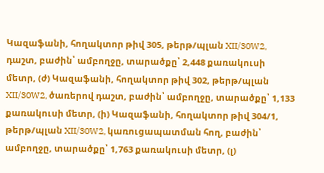Կազաֆանի, հողակտոր թիվ 305, թերթ/պլան XII/30W2, դաշտ, բաժին՝ ամբողջը, տարածքը՝ 2,448 քառակուսի մետր, (ժ) Կազաֆանի, հողակտոր թիվ 302, թերթ/պլան XII/30W2, ծառերով դաշտ, բաժին՝ ամբողջը, տարածքը՝ 1,133 քառակուսի մետր, (ի) Կազաֆանի, հողակտոր թիվ 304/1, թերթ/պլան XII/30W2, կառուցապատման հող, բաժին՝ ամբողջը, տարածքը՝ 1,763 քառակուսի մետր, (լ)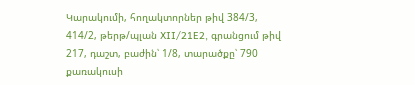Կարակումի, հողակտորներ թիվ 384/3, 414/2, թերթ/պլան XII/21E2, գրանցում թիվ 217, դաշտ, բաժին՝ 1/8, տարածքը՝ 790 քառակուսի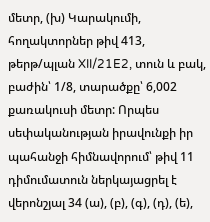մետր, (խ) Կարակումի, հողակտորներ թիվ 413, թերթ/պլան XII/21E2, տուն և բակ, բաժին՝ 1/8, տարածքը՝ 6,002 քառակուսի մետր: Որպես սեփականության իրավունքի իր պահանջի հիմնավորում՝ թիվ 11 դիմումատուն ներկայացրել է վերոնշյալ 34 (ա), (բ), (գ), (դ), (ե),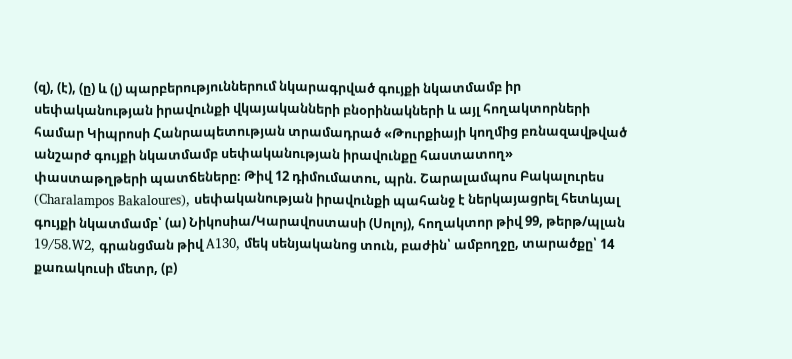(զ), (է), (ը) և (լ) պարբերություններում նկարագրված գույքի նկատմամբ իր սեփականության իրավունքի վկայականների բնօրինակների և այլ հողակտորների համար Կիպրոսի Հանրապետության տրամադրած «Թուրքիայի կողմից բռնազավթված անշարժ գույքի նկատմամբ սեփականության իրավունքը հաստատող» փաստաթղթերի պատճեները։ Թիվ 12 դիմումատու, պրն. Շարալամպոս Բակալուրես (Charalampos Bakaloures), սեփականության իրավունքի պահանջ է ներկայացրել հետևյալ գույքի նկատմամբ՝ (ա) Նիկոսիա/Կարավոստասի (Սոլոյ), հողակտոր թիվ 99, թերթ/պլան 19/58.W2, գրանցման թիվ A130, մեկ սենյականոց տուն, բաժին՝ ամբողջը, տարածքը՝ 14 քառակուսի մետր, (բ)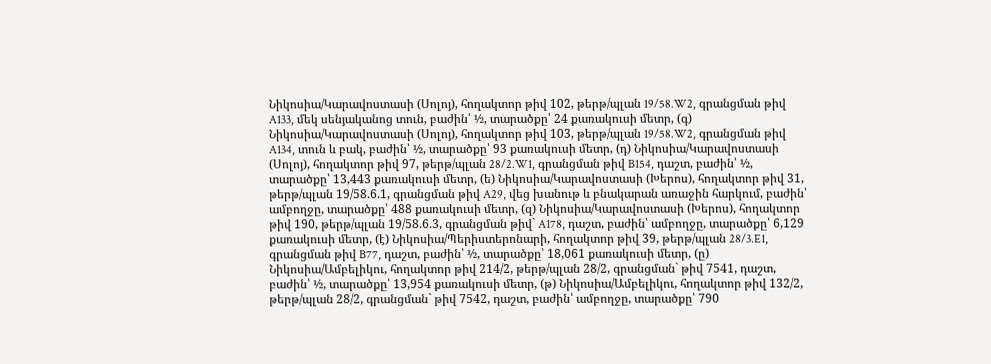Նիկոսիա/Կարավոստասի (Սոլոյ), հողակտոր թիվ 102, թերթ/պլան 19/58.W2, գրանցման թիվ A133, մեկ սենյականոց տուն, բաժին՝ ½, տարածքը՝ 24 քառակուսի մետր, (գ) Նիկոսիա/Կարավոստասի (Սոլոյ), հողակտոր թիվ 103, թերթ/պլան 19/58.W2, գրանցման թիվ A134, տուն և բակ, բաժին՝ ½, տարածքը՝ 93 քառակուսի մետր, (դ) Նիկոսիա/Կարավոստասի (Սոլոյ), հողակտոր թիվ 97, թերթ/պլան 28/2.W1, գրանցման թիվ B154, դաշտ, բաժին՝ ½, տարածքը՝ 13,443 քառակուսի մետր, (ե) Նիկոսիա/Կարավոստասի (Խերոս), հողակտոր թիվ 31, թերթ/պլան 19/58.6.1, գրանցման թիվ A29, վեց խանութ և բնակարան առաջին հարկում, բաժին՝ ամբողջը, տարածքը՝ 488 քառակուսի մետր, (զ) Նիկոսիա/Կարավոստասի (Խերոս), հողակտոր թիվ 190, թերթ/պլան 19/58.6.3, գրանցման թիվ` A178, դաշտ, բաժին՝ ամբողջը, տարածքը՝ 6,129 քառակուսի մետր, (է) Նիկոսիա/Պերիստերոնարի, հողակտոր թիվ 39, թերթ/պլան 28/3.E1, գրանցման թիվ B77, դաշտ, բաժին՝ ½, տարածքը՝ 18,061 քառակուսի մետր, (ը) Նիկոսիա/Ամբելիկու, հողակտոր թիվ 214/2, թերթ/պլան 28/2, գրանցման` թիվ 7541, դաշտ, բաժին՝ ½, տարածքը՝ 13,954 քառակուսի մետր, (թ) Նիկոսիա/Ամբելիկու, հողակտոր թիվ 132/2, թերթ/պլան 28/2, գրանցման` թիվ 7542, դաշտ, բաժին՝ ամբողջը, տարածքը՝ 790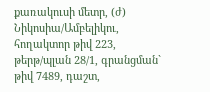քառակուսի մետր, (ժ) Նիկոսիա/Ամբելիկու, հողակտոր թիվ 223, թերթ/պլան 28/1, գրանցման` թիվ 7489, դաշտ,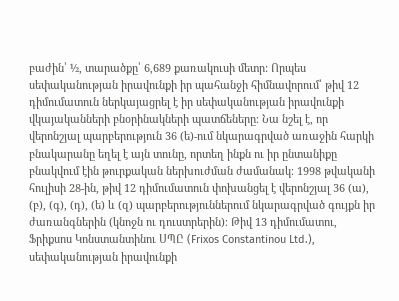բաժին՝ ½, տարածքը՝ 6,689 քառակուսի մետր: Որպես սեփականության իրավունքի իր պահանջի հիմնավորում՝ թիվ 12 դիմումատուն ներկայացրել է իր սեփականության իրավունքի վկայականների բնօրինակների պատճեները։ Նա նշել է, որ վերոնշյալ պարբերություն 36 (ե)-ում նկարագրված առաջին հարկի բնակարանը եղել է այն տունը, որտեղ ինքն ու իր ընտանիքը բնակվում էին թուրքական ներխուժման ժամանակ։ 1998 թվականի հուլիսի 28-ին, թիվ 12 դիմումատուն փոխանցել է վերոնշյալ 36 (ա), (բ), (գ), (դ), (ե) և (զ) պարբերություններում նկարագրված գույքն իր ժառանգներին (կնոջն ու դուստրերին)։ Թիվ 13 դիմումատու, Ֆրիքսոս Կոնստանտինու ՍՊԸ (Frixos Constantinou Ltd.), սեփականության իրավունքի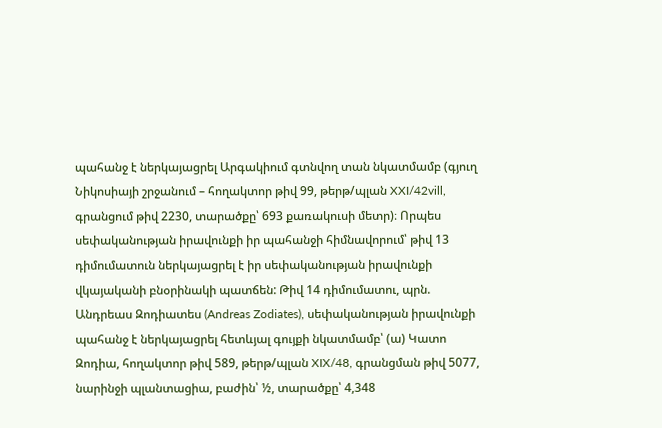պահանջ է ներկայացրել Արգակիում գտնվող տան նկատմամբ (գյուղ Նիկոսիայի շրջանում – հողակտոր թիվ 99, թերթ/պլան XXI/42vill, գրանցում թիվ 2230, տարածքը՝ 693 քառակուսի մետր)։ Որպես սեփականության իրավունքի իր պահանջի հիմնավորում՝ թիվ 13 դիմումատուն ներկայացրել է իր սեփականության իրավունքի վկայականի բնօրինակի պատճեն: Թիվ 14 դիմումատու, պրն. Անդրեաս Զոդիատես (Andreas Zodiates), սեփականության իրավունքի պահանջ է ներկայացրել հետևյալ գույքի նկատմամբ՝ (ա) Կատո Զոդիա, հողակտոր թիվ 589, թերթ/պլան XIX/48, գրանցման թիվ 5077, նարինջի պլանտացիա, բաժին՝ ½, տարածքը՝ 4,348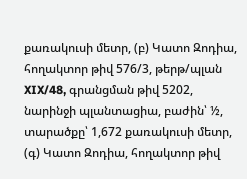քառակուսի մետր, (բ) Կատո Զոդիա, հողակտոր թիվ 576/3, թերթ/պլան XIX/48, գրանցման թիվ 5202, նարինջի պլանտացիա, բաժին՝ ½, տարածքը՝ 1,672 քառակուսի մետր, (գ) Կատո Զոդիա, հողակտոր թիվ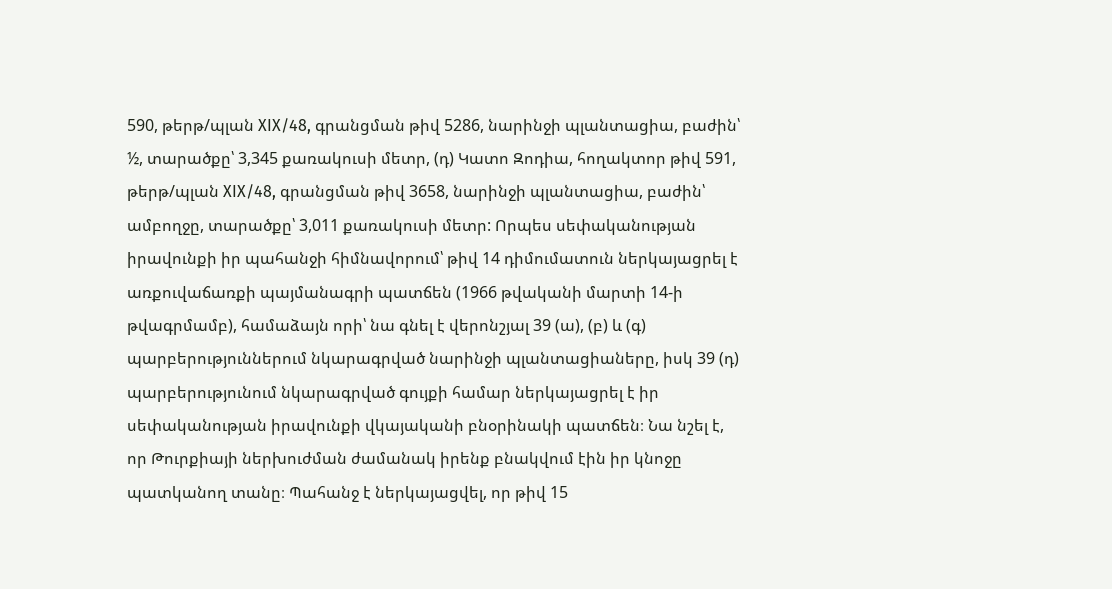590, թերթ/պլան XIX/48, գրանցման թիվ 5286, նարինջի պլանտացիա, բաժին՝ ½, տարածքը՝ 3,345 քառակուսի մետր, (դ) Կատո Զոդիա, հողակտոր թիվ 591, թերթ/պլան XIX/48, գրանցման թիվ 3658, նարինջի պլանտացիա, բաժին՝ ամբողջը, տարածքը՝ 3,011 քառակուսի մետր: Որպես սեփականության իրավունքի իր պահանջի հիմնավորում՝ թիվ 14 դիմումատուն ներկայացրել է առքուվաճառքի պայմանագրի պատճեն (1966 թվականի մարտի 14-ի թվագրմամբ), համաձայն որի՝ նա գնել է վերոնշյալ 39 (ա), (բ) և (գ) պարբերություններում նկարագրված նարինջի պլանտացիաները, իսկ 39 (դ) պարբերությունում նկարագրված գույքի համար ներկայացրել է իր սեփականության իրավունքի վկայականի բնօրինակի պատճեն։ Նա նշել է, որ Թուրքիայի ներխուժման ժամանակ իրենք բնակվում էին իր կնոջը պատկանող տանը։ Պահանջ է ներկայացվել, որ թիվ 15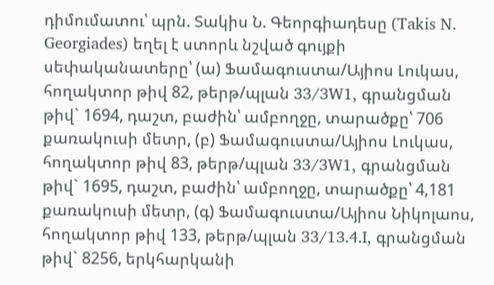դիմումատու՝ պրն. Տակիս Ն. Գեորգիադեսը (Takis N. Georgiades) եղել է ստորև նշված գույքի սեփականատերը՝ (ա) Ֆամագուստա/Այիոս Լուկաս, հողակտոր թիվ 82, թերթ/պլան 33/3W1, գրանցման թիվ` 1694, դաշտ, բաժին՝ ամբողջը, տարածքը՝ 706 քառակուսի մետր, (բ) Ֆամագուստա/Այիոս Լուկաս, հողակտոր թիվ 83, թերթ/պլան 33/3W1, գրանցման թիվ` 1695, դաշտ, բաժին՝ ամբողջը, տարածքը՝ 4,181 քառակուսի մետր, (գ) Ֆամագուստա/Այիոս Նիկոլաոս, հողակտոր թիվ 133, թերթ/պլան 33/13.4.I, գրանցման թիվ` 8256, երկհարկանի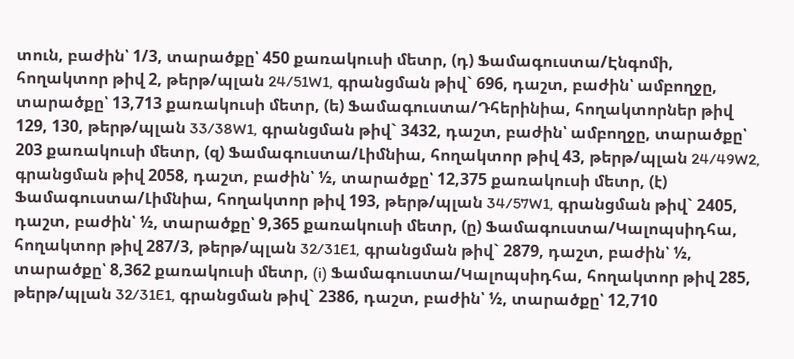տուն, բաժին՝ 1/3, տարածքը՝ 450 քառակուսի մետր, (դ) Ֆամագուստա/Էնգոմի, հողակտոր թիվ 2, թերթ/պլան 24/51W1, գրանցման թիվ` 696, դաշտ, բաժին՝ ամբողջը, տարածքը՝ 13,713 քառակուսի մետր, (ե) Ֆամագուստա/Դհերինիա, հողակտորներ թիվ 129, 130, թերթ/պլան 33/38W1, գրանցման թիվ` 3432, դաշտ, բաժին՝ ամբողջը, տարածքը՝ 203 քառակուսի մետր, (զ) Ֆամագուստա/Լիմնիա, հողակտոր թիվ 43, թերթ/պլան 24/49W2, գրանցման թիվ 2058, դաշտ, բաժին՝ ½, տարածքը՝ 12,375 քառակուսի մետր, (է) Ֆամագուստա/Լիմնիա, հողակտոր թիվ 193, թերթ/պլան 34/57W1, գրանցման թիվ` 2405, դաշտ, բաժին՝ ½, տարածքը՝ 9,365 քառակուսի մետր, (ը) Ֆամագուստա/Կալոպսիդհա, հողակտոր թիվ 287/3, թերթ/պլան 32/31E1, գրանցման թիվ` 2879, դաշտ, բաժին՝ ½, տարածքը՝ 8,362 քառակուսի մետր, (i) Ֆամագուստա/Կալոպսիդհա, հողակտոր թիվ 285, թերթ/պլան 32/31E1, գրանցման թիվ` 2386, դաշտ, բաժին՝ ½, տարածքը՝ 12,710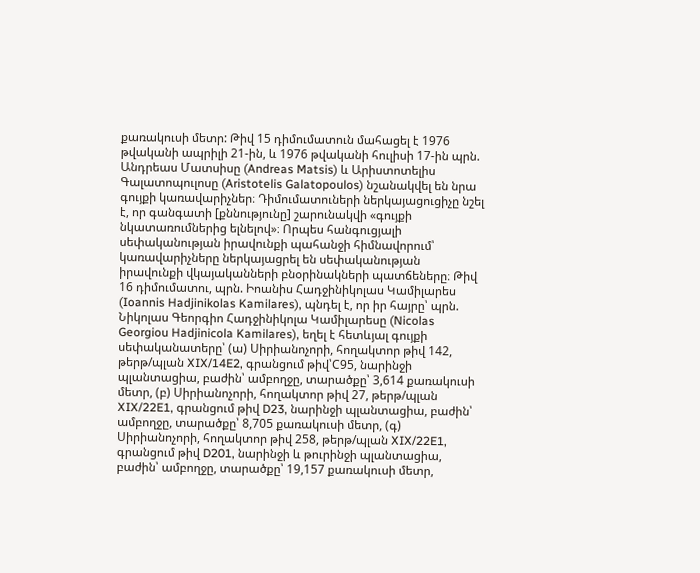քառակուսի մետր: Թիվ 15 դիմումատուն մահացել է 1976 թվականի ապրիլի 21-ին, և 1976 թվականի հուլիսի 17-ին պրն. Անդրեաս Մատսիսը (Andreas Matsis) և Արիստոտելիս Գալատոպուլոսը (Aristotelis Galatopoulos) նշանակվել են նրա գույքի կառավարիչներ։ Դիմումատուների ներկայացուցիչը նշել է, որ գանգատի [քննությունը] շարունակվի «գույքի նկատառումներից ելնելով»։ Որպես հանգուցյալի սեփականության իրավունքի պահանջի հիմնավորում՝ կառավարիչները ներկայացրել են սեփականության իրավունքի վկայականների բնօրինակների պատճեները։ Թիվ 16 դիմումատու, պրն. Իոանիս Հադջինիկոլաս Կամիլարես (Ioannis Hadjinikolas Kamilares), պնդել է, որ իր հայրը՝ պրն. Նիկոլաս Գեորգիո Հադջինիկոլա Կամիլարեսը (Nicolas Georgiou Hadjinicola Kamilares), եղել է հետևյալ գույքի սեփականատերը՝ (ա) Սիրիանոչորի, հողակտոր թիվ 142, թերթ/պլան XIX/14E2, գրանցում թիվ՝C95, նարինջի պլանտացիա, բաժին՝ ամբողջը, տարածքը՝ 3,614 քառակուսի մետր, (բ) Սիրիանոչորի, հողակտոր թիվ 27, թերթ/պլան XIX/22E1, գրանցում թիվ D23, նարինջի պլանտացիա, բաժին՝ ամբողջը, տարածքը՝ 8,705 քառակուսի մետր, (գ) Սիրիանոչորի, հողակտոր թիվ 258, թերթ/պլան XIX/22E1, գրանցում թիվ D201, նարինջի և թուրինջի պլանտացիա, բաժին՝ ամբողջը, տարածքը՝ 19,157 քառակուսի մետր,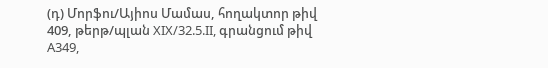(դ) Մորֆու/Այիոս Մամաս, հողակտոր թիվ 409, թերթ/պլան XIX/32.5.II, գրանցում թիվ A349,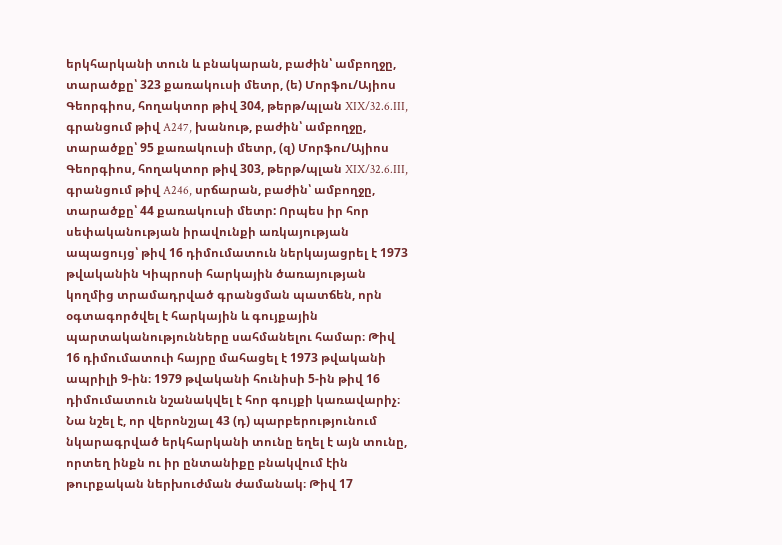երկհարկանի տուն և բնակարան, բաժին՝ ամբողջը, տարածքը՝ 323 քառակուսի մետր, (ե) Մորֆու/Այիոս Գեորգիոս, հողակտոր թիվ 304, թերթ/պլան XIX/32.6.III, գրանցում թիվ A247, խանութ, բաժին՝ ամբողջը, տարածքը՝ 95 քառակուսի մետր, (զ) Մորֆու/Այիոս Գեորգիոս, հողակտոր թիվ 303, թերթ/պլան XIX/32.6.III, գրանցում թիվ A246, սրճարան, բաժին՝ ամբողջը, տարածքը՝ 44 քառակուսի մետր: Որպես իր հոր սեփականության իրավունքի առկայության ապացույց՝ թիվ 16 դիմումատուն ներկայացրել է 1973 թվականին Կիպրոսի հարկային ծառայության կողմից տրամադրված գրանցման պատճեն, որն օգտագործվել է հարկային և գույքային պարտականությունները սահմանելու համար։ Թիվ 16 դիմումատուի հայրը մահացել է 1973 թվականի ապրիլի 9-ին։ 1979 թվականի հունիսի 5-ին թիվ 16 դիմումատուն նշանակվել է հոր գույքի կառավարիչ։ Նա նշել է, որ վերոնշյալ 43 (դ) պարբերությունում նկարագրված երկհարկանի տունը եղել է այն տունը, որտեղ ինքն ու իր ընտանիքը բնակվում էին թուրքական ներխուժման ժամանակ։ Թիվ 17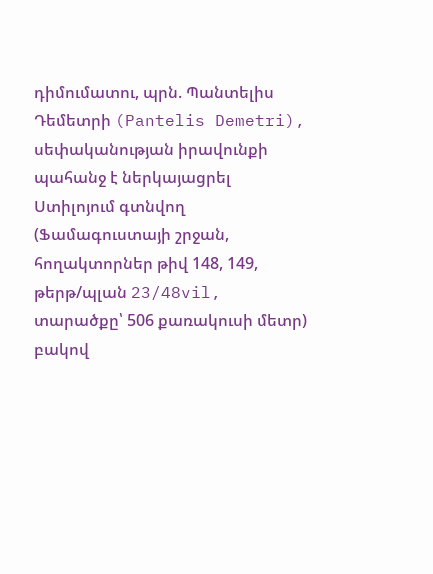դիմումատու, պրն. Պանտելիս Դեմետրի (Pantelis Demetri), սեփականության իրավունքի պահանջ է ներկայացրել Ստիլոյում գտնվող (Ֆամագուստայի շրջան, հողակտորներ թիվ 148, 149, թերթ/պլան 23/48vil, տարածքը՝ 506 քառակուսի մետր) բակով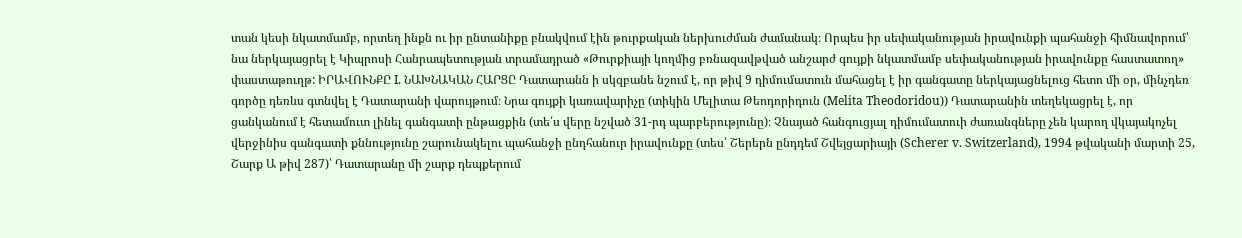տան կեսի նկատմամբ, որտեղ ինքն ու իր ընտանիքը բնակվում էին թուրքական ներխուժման ժամանակ։ Որպես իր սեփականության իրավունքի պահանջի հիմնավորում՝ նա ներկայացրել է Կիպրոսի Հանրապետության տրամադրած «Թուրքիայի կողմից բռնազավթված անշարժ գույքի նկատմամբ սեփականության իրավունքը հաստատող» փաստաթուղթ: ԻՐԱՎՈՒՆՔԸ I. ՆԱԽՆԱԿԱՆ ՀԱՐՑԸ Դատարանն ի սկզբանե նշում է, որ թիվ 9 դիմումատուն մահացել է իր գանգատը ներկայացնելուց հետո մի օր, մինչդեռ գործը դեռևս գտնվել է Դատարանի վարույթում։ Նրա գույքի կառավարիչը (տիկին Մելիտա Թեոդորիդուն (Melita Theodoridou)) Դատարանին տեղեկացրել է, որ ցանկանում է հետամուտ լինել գանգատի ընթացքին (տե՛ս վերը նշված 31-րդ պարբերությունը)։ Չնայած հանգուցյալ դիմումատուի ժառանգները չեն կարող վկայակոչել վերջինիս գանգատի քննությունը շարունակելու պահանջի ընդհանուր իրավունքը (տես՝ Շերերն ընդդեմ Շվեյցարիայի (Scherer v. Switzerland), 1994 թվականի մարտի 25, Շարք Ա թիվ 287)՝ Դատարանը մի շարք դեպքերում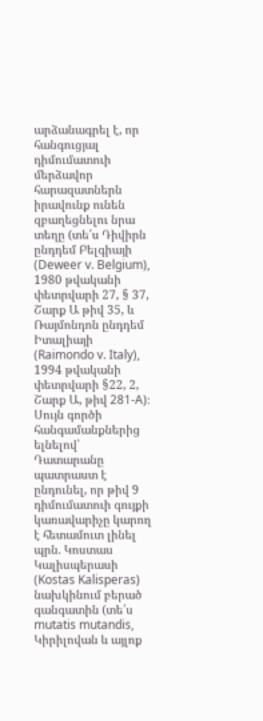արձանագրել է, որ հանգուցյալ դիմումատուի մերձավոր հարազատներն իրավունք ունեն զբաղեցնելու նրա տեղը (տե՛ս Դիվիրն ընդդեմ Բելգիայի (Deweer v. Belgium), 1980 թվականի փետրվարի 27, § 37, Շարք Ա թիվ 35, և Ռայմոնդոն ընդդեմ Իտալիայի (Raimondo v. Italy), 1994 թվականի փետրվարի §22, 2, Շարք Ա, թիվ 281-A)։ Սույն գործի հանգամանքներից ելնելով՝ Դատարանը պատրաստ է ընդունել, որ թիվ 9 դիմումատուի գույքի կառավարիչը կարող է հետամուտ լինել պրն. Կոստաս Կալիսպերասի (Kostas Kalisperas) նախկինում բերած գանգատին (տե՛ս mutatis mutandis, Կիրիլովան և այլոք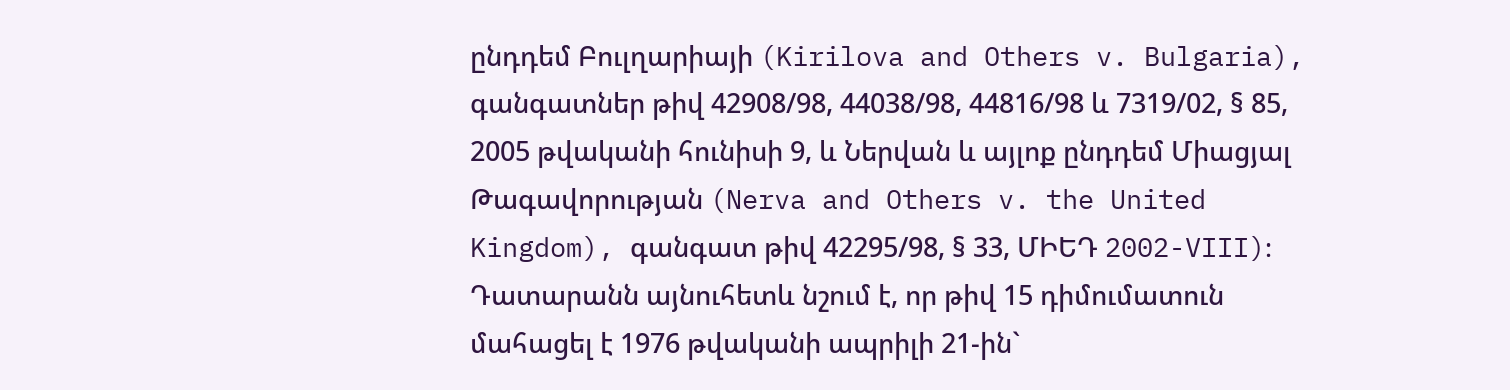ընդդեմ Բուլղարիայի (Kirilova and Others v. Bulgaria), գանգատներ թիվ 42908/98, 44038/98, 44816/98 և 7319/02, § 85, 2005 թվականի հունիսի 9, և Ներվան և այլոք ընդդեմ Միացյալ Թագավորության (Nerva and Others v. the United Kingdom), գանգատ թիվ 42295/98, § 33, ՄԻԵԴ 2002-VIII)։ Դատարանն այնուհետև նշում է, որ թիվ 15 դիմումատուն մահացել է 1976 թվականի ապրիլի 21-ին`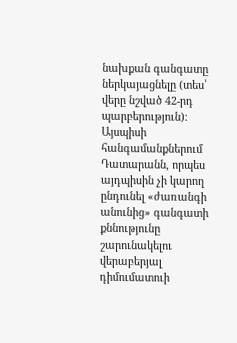նախքան գանգատը ներկայացնելը (տես՝ վերը նշված 42-րդ պարբերություն)։ Այսպիսի հանգամանքներում Դատարանն, որպես այդպիսին չի կարող ընդունել «ժառանգի անունից» գանգատի քննությունը շարունակելու վերաբերյալ դիմումատուի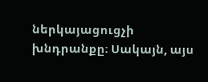ներկայացուցչի խնդրանքը։ Սակայն, այս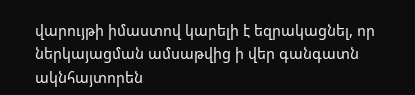վարույթի իմաստով կարելի է եզրակացնել, որ ներկայացման ամսաթվից ի վեր գանգատն ակնհայտորեն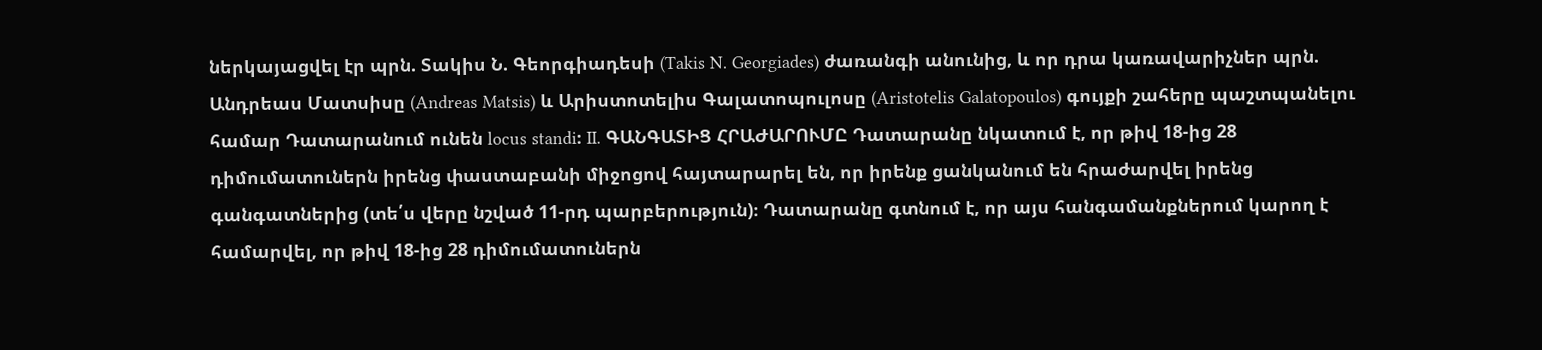ներկայացվել էր պրն. Տակիս Ն. Գեորգիադեսի (Takis N. Georgiades) ժառանգի անունից, և որ դրա կառավարիչներ պրն. Անդրեաս Մատսիսը (Andreas Matsis) և Արիստոտելիս Գալատոպուլոսը (Aristotelis Galatopoulos) գույքի շահերը պաշտպանելու համար Դատարանում ունեն locus standi։ II. ԳԱՆԳԱՏԻՑ ՀՐԱԺԱՐՈՒՄԸ Դատարանը նկատում է, որ թիվ 18-ից 28 դիմումատուներն իրենց փաստաբանի միջոցով հայտարարել են, որ իրենք ցանկանում են հրաժարվել իրենց գանգատներից (տե՛ս վերը նշված 11-րդ պարբերություն)։ Դատարանը գտնում է, որ այս հանգամանքներում կարող է համարվել, որ թիվ 18-ից 28 դիմումատուներն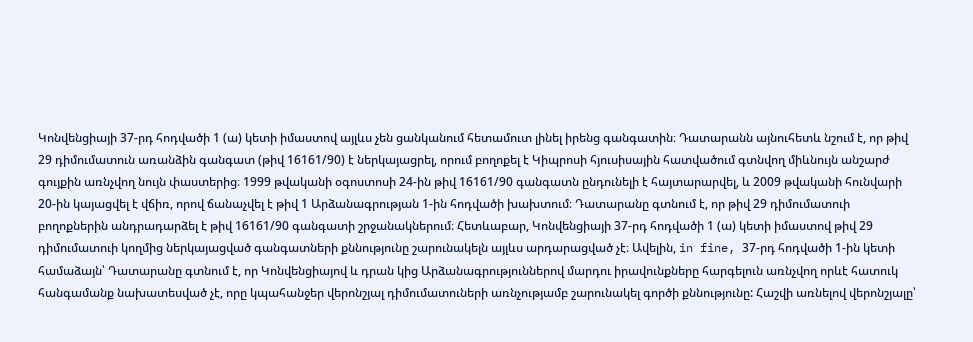Կոնվենցիայի 37-րդ հոդվածի 1 (ա) կետի իմաստով այլևս չեն ցանկանում հետամուտ լինել իրենց գանգատին։ Դատարանն այնուհետև նշում է, որ թիվ 29 դիմումատուն առանձին գանգատ (թիվ 16161/90) է ներկայացրել, որում բողոքել է Կիպրոսի հյուսիսային հատվածում գտնվող միևնույն անշարժ գույքին առնչվող նույն փաստերից։ 1999 թվականի օգոստոսի 24-ին թիվ 16161/90 գանգատն ընդունելի է հայտարարվել, և 2009 թվականի հունվարի 20-ին կայացվել է վճիռ, որով ճանաչվել է թիվ 1 Արձանագրության 1-ին հոդվածի խախտում։ Դատարանը գտնում է, որ թիվ 29 դիմումատուի բողոքներին անդրադարձել է թիվ 16161/90 գանգատի շրջանակներում։ Հետևաբար, Կոնվենցիայի 37-րդ հոդվածի 1 (ա) կետի իմաստով թիվ 29 դիմումատուի կողմից ներկայացված գանգատների քննությունը շարունակելն այլևս արդարացված չէ։ Ավելին, in fine, 37-րդ հոդվածի 1-ին կետի համաձայն՝ Դատարանը գտնում է, որ Կոնվենցիայով և դրան կից Արձանագրություններով մարդու իրավունքները հարգելուն առնչվող որևէ հատուկ հանգամանք նախատեսված չէ, որը կպահանջեր վերոնշյալ դիմումատուների առնչությամբ շարունակել գործի քննությունը: Հաշվի առնելով վերոնշյալը՝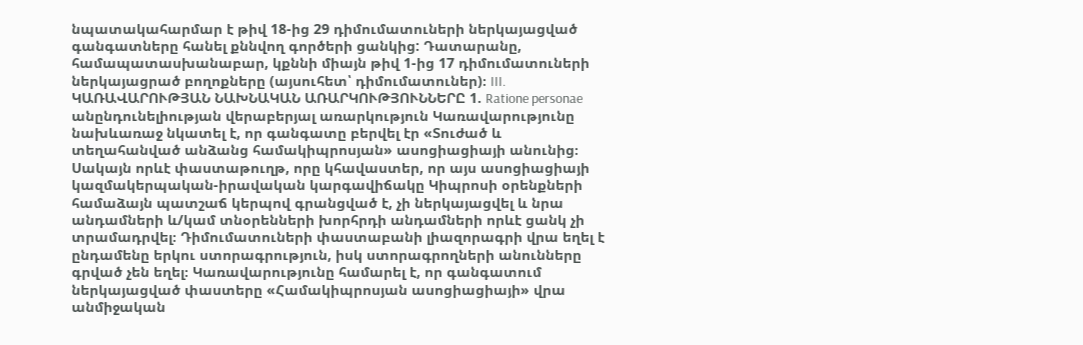նպատակահարմար է թիվ 18-ից 29 դիմումատուների ներկայացված գանգատները հանել քննվող գործերի ցանկից: Դատարանը, համապատասխանաբար, կքննի միայն թիվ 1-ից 17 դիմումատուների ներկայացրած բողոքները (այսուհետ՝ դիմումատուներ)։ III. ԿԱՌԱՎԱՐՈՒԹՅԱՆ ՆԱԽՆԱԿԱՆ ԱՌԱՐԿՈՒԹՅՈՒՆՆԵՐԸ 1. Ratione personae անընդունելիության վերաբերյալ առարկություն Կառավարությունը նախևառաջ նկատել է, որ գանգատը բերվել էր «Տուժած և տեղահանված անձանց համակիպրոսյան» ասոցիացիայի անունից։ Սակայն որևէ փաստաթուղթ, որը կհավաստեր, որ այս ասոցիացիայի կազմակերպական-իրավական կարգավիճակը Կիպրոսի օրենքների համաձայն պատշաճ կերպով գրանցված է, չի ներկայացվել և նրա անդամների և/կամ տնօրենների խորհրդի անդամների որևէ ցանկ չի տրամադրվել։ Դիմումատուների փաստաբանի լիազորագրի վրա եղել է ընդամենը երկու ստորագրություն, իսկ ստորագրողների անունները գրված չեն եղել։ Կառավարությունը համարել է, որ գանգատում ներկայացված փաստերը «Համակիպրոսյան ասոցիացիայի» վրա անմիջական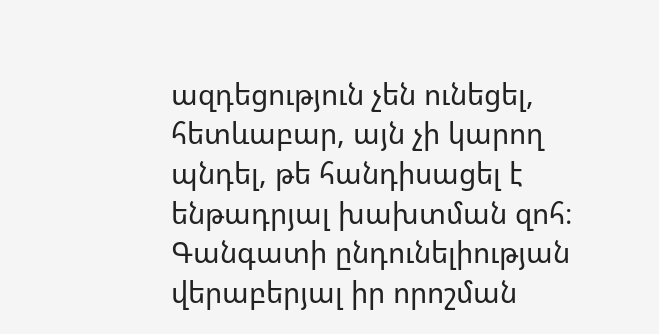ազդեցություն չեն ունեցել, հետևաբար, այն չի կարող պնդել, թե հանդիսացել է ենթադրյալ խախտման զոհ։ Գանգատի ընդունելիության վերաբերյալ իր որոշման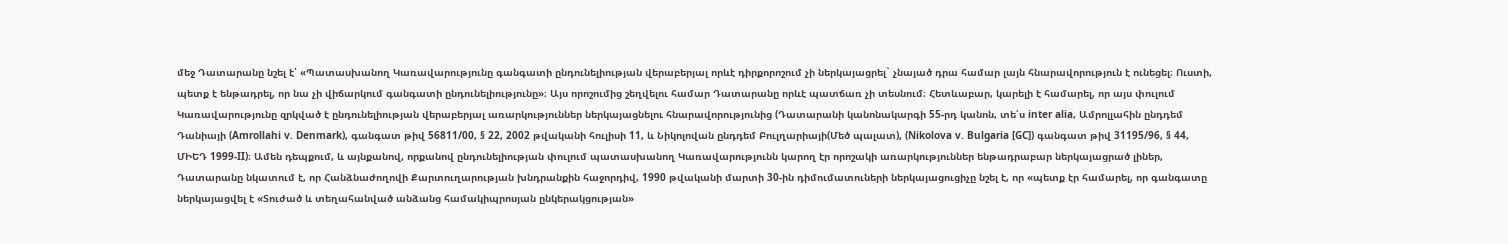մեջ Դատարանը նշել է՝ «Պատասխանող Կառավարությունը գանգատի ընդունելիության վերաբերյալ որևէ դիրքորոշում չի ներկայացրել` չնայած դրա համար լայն հնարավորություն է ունեցել։ Ուստի, պետք է ենթադրել, որ նա չի վիճարկում գանգատի ընդունելիությունը»։ Այս որոշումից շեղվելու համար Դատարանը որևէ պատճառ չի տեսնում։ Հետևաբար, կարելի է համարել, որ այս փուլում Կառավարությունը զրկված է ընդունելիության վերաբերյալ առարկություններ ներկայացնելու հնարավորությունից (Դատարանի կանոնակարգի 55-րդ կանոն, տե՛ս inter alia, Ամրոլլահին ընդդեմ Դանիայի (Amrollahi v. Denmark), գանգատ թիվ 56811/00, § 22, 2002 թվականի հուլիսի 11, և Նիկոլովան ընդդեմ Բուլղարիայի(Մեծ պալատ), (Nikolova v. Bulgaria [GC]) գանգատ թիվ 31195/96, § 44, ՄԻԵԴ 1999-II)։ Ամեն դեպքում, և այնքանով, որքանով ընդունելիության փուլում պատասխանող Կառավարությունն կարող էր որոշակի առարկություններ ենթադրաբար ներկայացրած լիներ, Դատարանը նկատում է, որ Հանձնաժողովի Քարտուղարության խնդրանքին հաջորդիվ, 1990 թվականի մարտի 30-ին դիմումատուների ներկայացուցիչը նշել է, որ «պետք էր համարել, որ գանգատը ներկայացվել է «Տուժած և տեղահանված անձանց համակիպրոսյան ընկերակցության»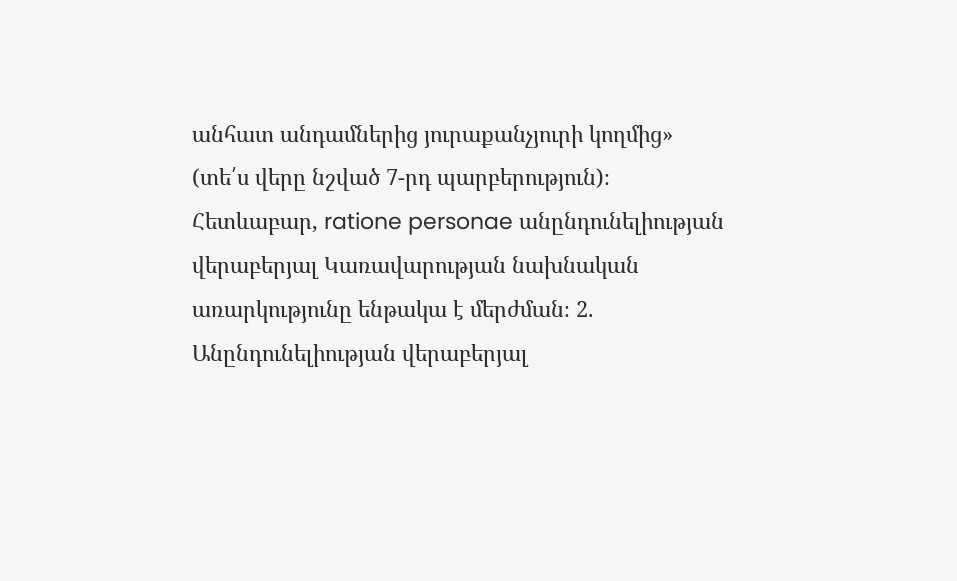անհատ անդամներից յուրաքանչյուրի կողմից» (տե՛ս վերը նշված 7-րդ պարբերություն)։ Հետևաբար, ratione personae անընդունելիության վերաբերյալ Կառավարության նախնական առարկությունը ենթակա է մերժման։ 2. Անընդունելիության վերաբերյալ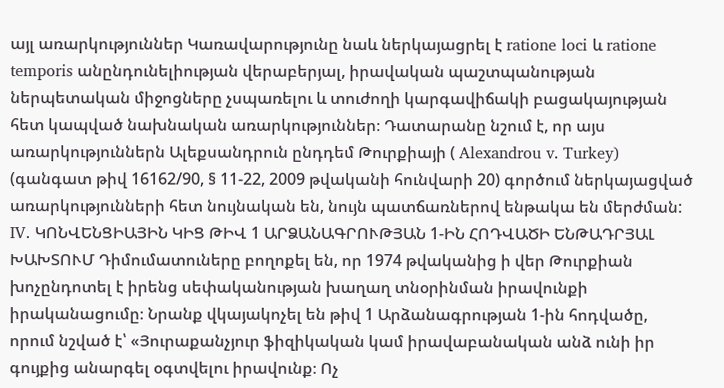այլ առարկություններ Կառավարությունը նաև ներկայացրել է ratione loci և ratione temporis անընդունելիության վերաբերյալ, իրավական պաշտպանության ներպետական միջոցները չսպառելու և տուժողի կարգավիճակի բացակայության հետ կապված նախնական առարկություններ։ Դատարանը նշում է, որ այս առարկություններն Ալեքսանդրուն ընդդեմ Թուրքիայի ( Alexandrou v. Turkey) (գանգատ թիվ 16162/90, § 11-22, 2009 թվականի հունվարի 20) գործում ներկայացված առարկությունների հետ նույնական են, նույն պատճառներով ենթակա են մերժման: IV. ԿՈՆՎԵՆՑԻԱՅԻՆ ԿԻՑ ԹԻՎ 1 ԱՐՁԱՆԱԳՐՈՒԹՅԱՆ 1-ԻՆ ՀՈԴՎԱԾԻ ԵՆԹԱԴՐՅԱԼ ԽԱԽՏՈՒՄ Դիմումատուները բողոքել են, որ 1974 թվականից ի վեր Թուրքիան խոչընդոտել է իրենց սեփականության խաղաղ տնօրինման իրավունքի իրականացումը։ Նրանք վկայակոչել են թիվ 1 Արձանագրության 1-ին հոդվածը, որում նշված է՝ «Յուրաքանչյուր ֆիզիկական կամ իրավաբանական անձ ունի իր գույքից անարգել օգտվելու իրավունք։ Ոչ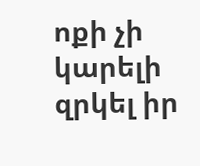ոքի չի կարելի զրկել իր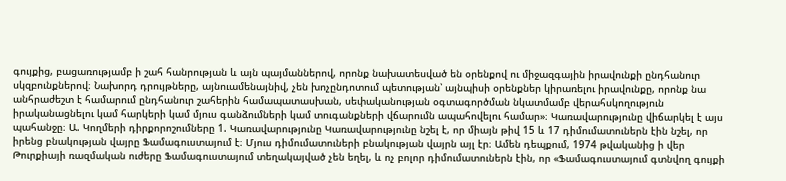գույքից, բացառությամբ ի շահ հանրության և այն պայմաններով, որոնք նախատեսված են օրենքով ու միջազգային իրավունքի ընդհանուր սկզբունքներով։ Նախորդ դրույթները, այնուամենայնիվ, չեն խոչընդոտում պետության՝ այնպիսի օրենքներ կիրառելու իրավունքը, որոնք նա անհրաժեշտ է համարում ընդհանուր շահերին համապատասխան, սեփականության օգտագործման նկատմամբ վերահսկողություն իրականացնելու կամ հարկերի կամ մյուս գանձումների կամ տուգանքների վճարումն ապահովելու համար»։ Կառավարությունը վիճարկել է այս պահանջը։ Ա. Կողմերի դիրքորոշումները 1. Կառավարությունը Կառավարությունը նշել է, որ միայն թիվ 15 և 17 դիմումատուներն էին նշել, որ իրենց բնակության վայրը Ֆամագուստայում է։ Մյուս դիմումատուների բնակության վայրն այլ էր։ Ամեն դեպքում, 1974 թվականից ի վեր Թուրքիայի ռազմական ուժերը Ֆամագուստայում տեղակայված չեն եղել, և ոչ բոլոր դիմումատուներն էին, որ «Ֆամագուստայում գտնվող գույքի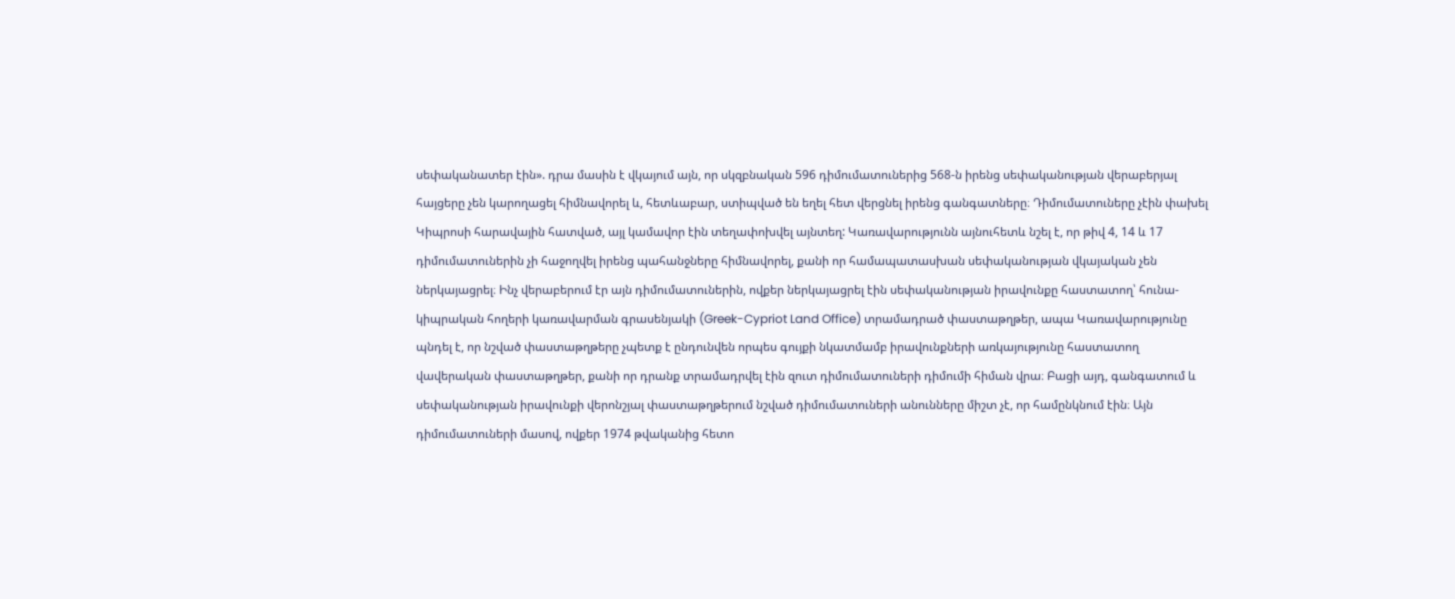սեփականատեր էին». դրա մասին է վկայում այն, որ սկզբնական 596 դիմումատուներից 568-ն իրենց սեփականության վերաբերյալ հայցերը չեն կարողացել հիմնավորել և, հետևաբար, ստիպված են եղել հետ վերցնել իրենց գանգատները։ Դիմումատուները չէին փախել Կիպրոսի հարավային հատված, այլ կամավոր էին տեղափոխվել այնտեղ: Կառավարությունն այնուհետև նշել է, որ թիվ 4, 14 և 17 դիմումատուներին չի հաջողվել իրենց պահանջները հիմնավորել, քանի որ համապատասխան սեփականության վկայական չեն ներկայացրել։ Ինչ վերաբերում էր այն դիմումատուներին, ովքեր ներկայացրել էին սեփականության իրավունքը հաստատող՝ հունա-կիպրական հողերի կառավարման գրասենյակի (Greek-Cypriot Land Office) տրամադրած փաստաթղթեր, ապա Կառավարությունը պնդել է, որ նշված փաստաթղթերը չպետք է ընդունվեն որպես գույքի նկատմամբ իրավունքների առկայությունը հաստատող վավերական փաստաթղթեր, քանի որ դրանք տրամադրվել էին զուտ դիմումատուների դիմումի հիման վրա։ Բացի այդ, գանգատում և սեփականության իրավունքի վերոնշյալ փաստաթղթերում նշված դիմումատուների անունները միշտ չէ, որ համընկնում էին։ Այն դիմումատուների մասով, ովքեր 1974 թվականից հետո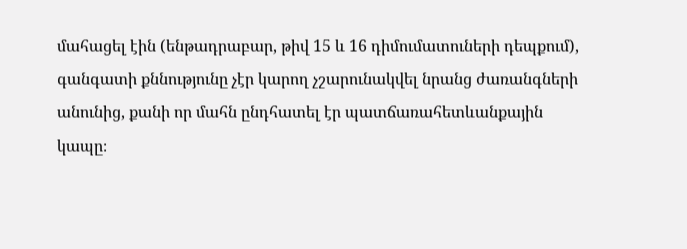մահացել էին (ենթադրաբար, թիվ 15 և 16 դիմումատուների դեպքում), գանգատի քննությունը չէր կարող չշարունակվել նրանց ժառանգների անունից, քանի որ մահն ընդհատել էր պատճառահետևանքային կապը։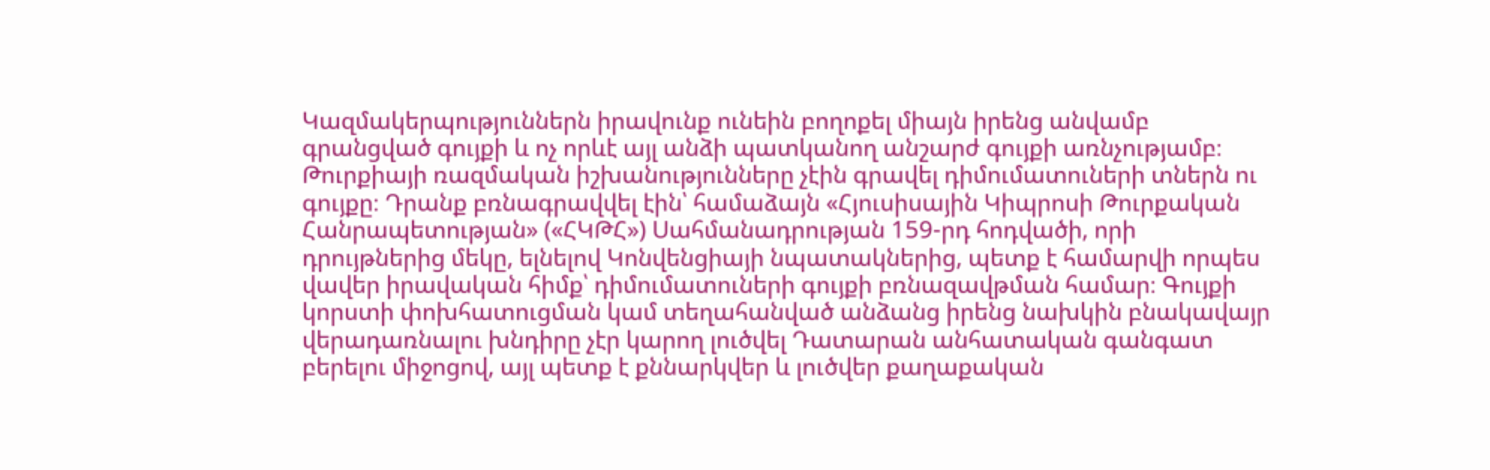Կազմակերպություններն իրավունք ունեին բողոքել միայն իրենց անվամբ գրանցված գույքի և ոչ որևէ այլ անձի պատկանող անշարժ գույքի առնչությամբ։ Թուրքիայի ռազմական իշխանությունները չէին գրավել դիմումատուների տներն ու գույքը։ Դրանք բռնագրավվել էին՝ համաձայն «Հյուսիսային Կիպրոսի Թուրքական Հանրապետության» («ՀԿԹՀ») Սահմանադրության 159-րդ հոդվածի, որի դրույթներից մեկը, ելնելով Կոնվենցիայի նպատակներից, պետք է համարվի որպես վավեր իրավական հիմք՝ դիմումատուների գույքի բռնազավթման համար։ Գույքի կորստի փոխհատուցման կամ տեղահանված անձանց իրենց նախկին բնակավայր վերադառնալու խնդիրը չէր կարող լուծվել Դատարան անհատական գանգատ բերելու միջոցով, այլ պետք է քննարկվեր և լուծվեր քաղաքական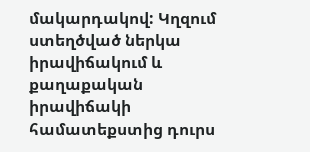մակարդակով: Կղզում ստեղծված ներկա իրավիճակում և քաղաքական իրավիճակի համատեքստից դուրս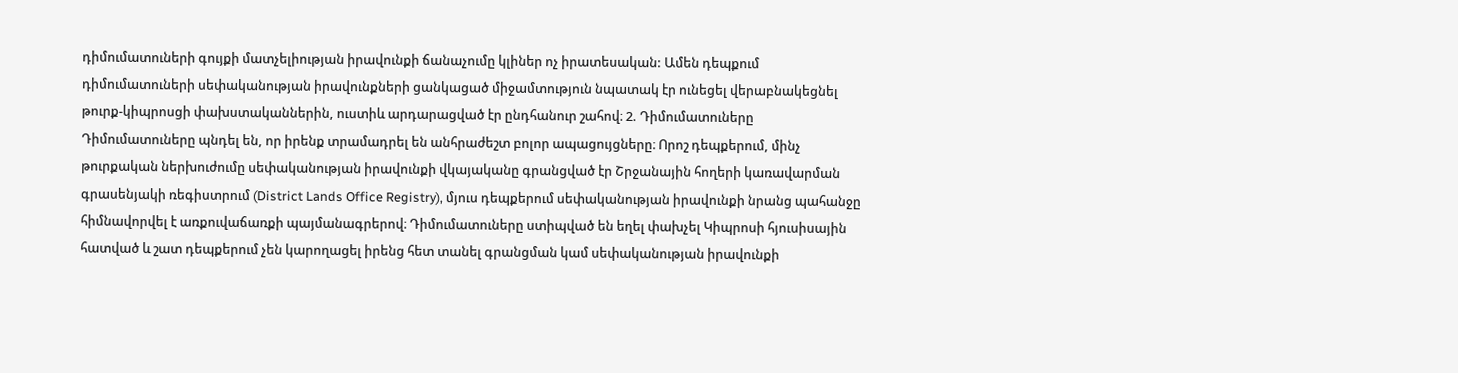դիմումատուների գույքի մատչելիության իրավունքի ճանաչումը կլիներ ոչ իրատեսական: Ամեն դեպքում դիմումատուների սեփականության իրավունքների ցանկացած միջամտություն նպատակ էր ունեցել վերաբնակեցնել թուրք-կիպրոսցի փախստականներին, ուստիև արդարացված էր ընդհանուր շահով։ 2. Դիմումատուները Դիմումատուները պնդել են, որ իրենք տրամադրել են անհրաժեշտ բոլոր ապացույցները։ Որոշ դեպքերում, մինչ թուրքական ներխուժումը սեփականության իրավունքի վկայականը գրանցված էր Շրջանային հողերի կառավարման գրասենյակի ռեգիստրում (District Lands Office Registry), մյուս դեպքերում սեփականության իրավունքի նրանց պահանջը հիմնավորվել է առքուվաճառքի պայմանագրերով։ Դիմումատուները ստիպված են եղել փախչել Կիպրոսի հյուսիսային հատված և շատ դեպքերում չեն կարողացել իրենց հետ տանել գրանցման կամ սեփականության իրավունքի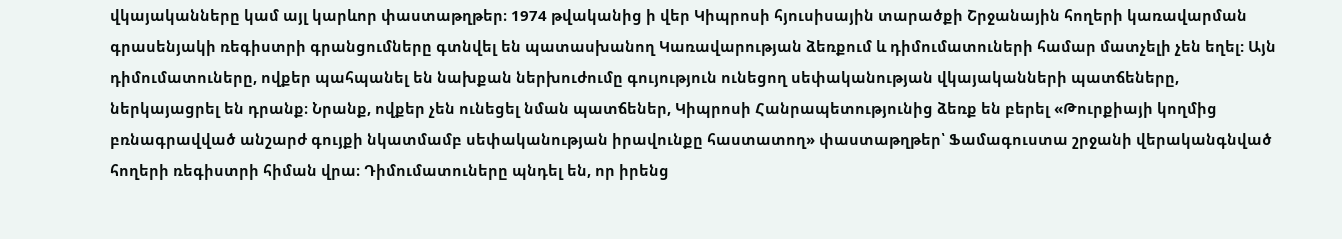վկայականները կամ այլ կարևոր փաստաթղթեր։ 1974 թվականից ի վեր Կիպրոսի հյուսիսային տարածքի Շրջանային հողերի կառավարման գրասենյակի ռեգիստրի գրանցումները գտնվել են պատասխանող Կառավարության ձեռքում և դիմումատուների համար մատչելի չեն եղել: Այն դիմումատուները, ովքեր պահպանել են նախքան ներխուժումը գույություն ունեցող սեփականության վկայականների պատճեները, ներկայացրել են դրանք։ Նրանք, ովքեր չեն ունեցել նման պատճեներ, Կիպրոսի Հանրապետությունից ձեռք են բերել «Թուրքիայի կողմից բռնագրավված անշարժ գույքի նկատմամբ սեփականության իրավունքը հաստատող» փաստաթղթեր՝ Ֆամագուստա շրջանի վերականգնված հողերի ռեգիստրի հիման վրա։ Դիմումատուները պնդել են, որ իրենց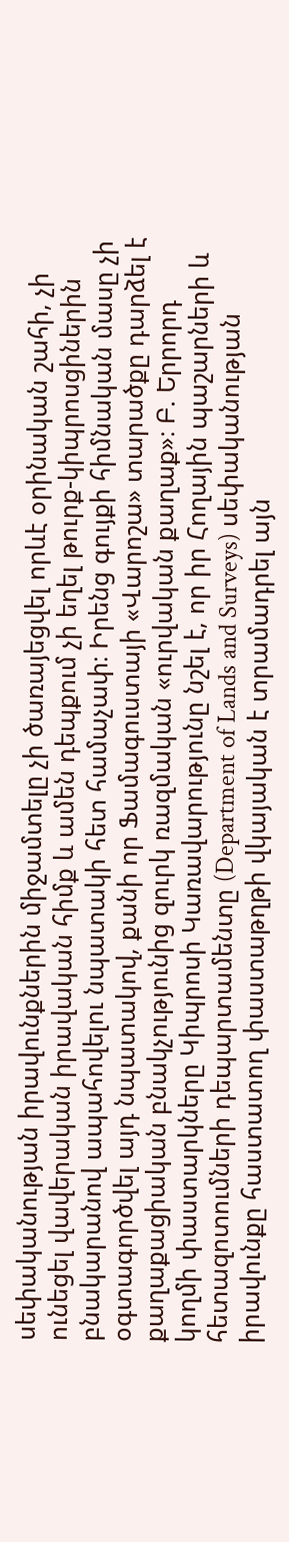սեփականության իրավունքներին միջամտելը չի ծառայեցվել որևէ օրինական շահի, չի ունեցել վավերական իրավական հիմք և ամեն դեպքում չի եղել թուրք-կիպրոսցիներին բնակարանով ապահովելու նպատակի հետ համաչափ։ Իրենց գույքի հիմնական մասը չի օգտագործվել այդ նպատակով, քանի որ Ֆամագուստայի «Վարոշա» տարածքը դարձել է քաղաքացիական բնակչությունից զուրկ ռազմական «ուրվական քաղաք»։ Բ. Երրորդ կողմի փաստարկները Կիպրոսի Կառավարությունը նշել է, որ իր Հողային պաշարների և հետազոտումների դեպարտամենտը (Department of Lands and Surveys) սեփականության իրավունքը հաստատող փաստաթղթի վկայական է տրամադրել այն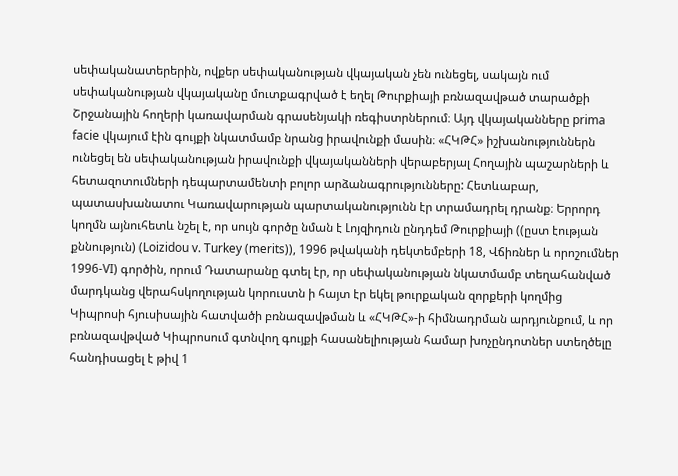սեփականատերերին, ովքեր սեփականության վկայական չեն ունեցել, սակայն ում սեփականության վկայականը մուտքագրված է եղել Թուրքիայի բռնազավթած տարածքի Շրջանային հողերի կառավարման գրասենյակի ռեգիստրներում։ Այդ վկայականները prima facie վկայում էին գույքի նկատմամբ նրանց իրավունքի մասին։ «ՀԿԹՀ» իշխանություններն ունեցել են սեփականության իրավունքի վկայականների վերաբերյալ Հողային պաշարների և հետազոտումների դեպարտամենտի բոլոր արձանագրությունները: Հետևաբար, պատասխանատու Կառավարության պարտականությունն էր տրամադրել դրանք։ Երրորդ կողմն այնուհետև նշել է, որ սույն գործը նման է Լոյզիդուն ընդդեմ Թուրքիայի ((ըստ էության քննություն) (Loizidou v. Turkey (merits)), 1996 թվականի դեկտեմբերի 18, Վճիռներ և որոշումներ 1996-VI) գործին, որում Դատարանը գտել էր, որ սեփականության նկատմամբ տեղահանված մարդկանց վերահսկողության կորուստն ի հայտ էր եկել թուրքական զորքերի կողմից Կիպրոսի հյուսիսային հատվածի բռնազավթման և «ՀԿԹՀ»-ի հիմնադրման արդյունքում, և որ բռնազավթված Կիպրոսում գտնվող գույքի հասանելիության համար խոչընդոտներ ստեղծելը հանդիսացել է թիվ 1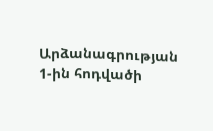Արձանագրության 1-ին հոդվածի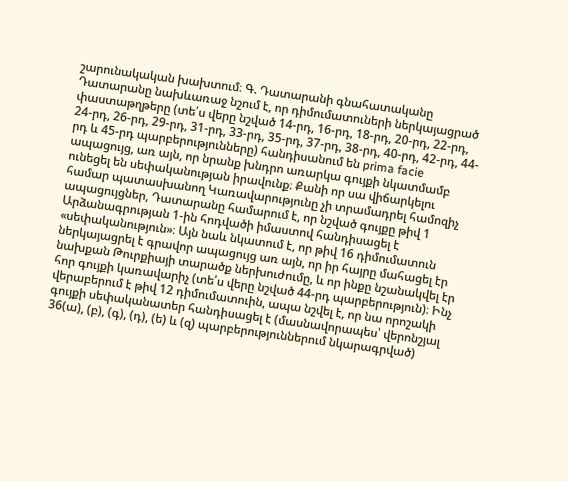շարունակական խախտում։ Գ. Դատարանի գնահատականը Դատարանը նախևառաջ նշում է, որ դիմումատուների ներկայացրած փաստաթղթերը (տե՛ս վերը նշված 14-րդ, 16-րդ, 18-րդ, 20-րդ, 22-րդ, 24-րդ, 26-րդ, 29-րդ, 31-րդ, 33-րդ, 35-րդ, 37-րդ, 38-րդ, 40-րդ, 42-րդ, 44-րդ և 45-րդ պարբերությունները) հանդիսանում են prima facie ապացույց, առ այն, որ նրանք խնդրո առարկա գույքի նկատմամբ ունեցել են սեփականության իրավունք։ Քանի որ սա վիճարկելու համար պատասխանող Կառավարությունը չի տրամադրել համոզիչ ապացույցներ, Դատարանը համարում է, որ նշված գույքը թիվ 1 Արձանագրության 1-ին հոդվածի իմաստով հանդիսացել է «սեփականություն»։ Այն նաև նկատում է, որ թիվ 16 դիմումատուն ներկայացրել է գրավոր ապացույց առ այն, որ իր հայրը մահացել էր նախքան Թուրքիայի տարածք ներխուժումը, և որ ինքը նշանակվել էր հոր գույքի կառավարիչ (տե՛ս վերը նշված 44-րդ պարբերություն)։ Ինչ վերաբերում է թիվ 12 դիմումատուին, ապա նշվել է, որ նա որոշակի գույքի սեփականատեր հանդիսացել է (մասնավորապես՝ վերոնշյալ 36(ա), (բ), (գ), (դ), (ե) և (զ) պարբերություններում նկարագրված)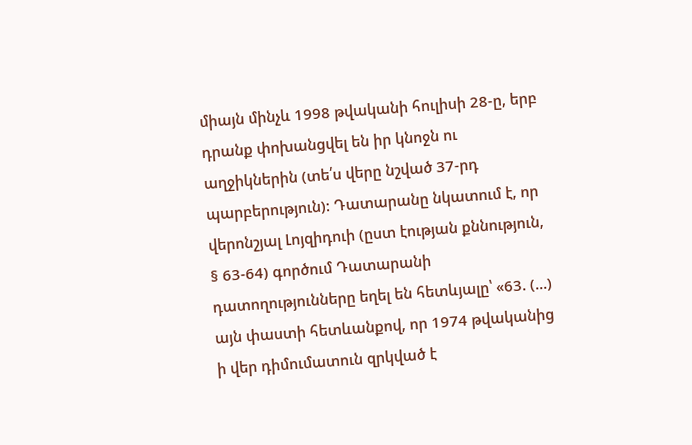միայն մինչև 1998 թվականի հուլիսի 28-ը, երբ դրանք փոխանցվել են իր կնոջն ու աղջիկներին (տե՛ս վերը նշված 37-րդ պարբերություն): Դատարանը նկատում է, որ վերոնշյալ Լոյզիդուի (ըստ էության քննություն, § 63-64) գործում Դատարանի դատողությունները եղել են հետևյալը՝ «63. (...) այն փաստի հետևանքով, որ 1974 թվականից ի վեր դիմումատուն զրկված է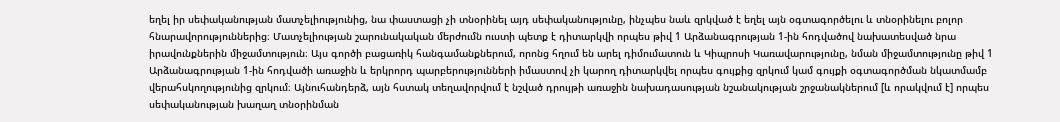եղել իր սեփականության մատչելիությունից, նա փաստացի չի տնօրինել այդ սեփականությունը, ինչպես նաև զրկված է եղել այն օգտագործելու և տնօրինելու բոլոր հնարավորություններից։ Մատչելիության շարունակական մերժումն ուստի պետք է դիտարկվի որպես թիվ 1 Արձանագրության 1-ին հոդվածով նախատեսված նրա իրավունքներին միջամտություն։ Այս գործի բացառիկ հանգամանքներում, որոնց հղում են արել դիմումատուն և Կիպրոսի Կառավարությունը, նման միջամտությունը թիվ 1 Արձանագրության 1-ին հոդվածի առաջին և երկրորդ պարբերությունների իմաստով չի կարող դիտարկվել որպես գույքից զրկում կամ գույքի օգտագործման նկատմամբ վերահսկողությունից զրկում։ Այնուհանդերձ, այն հստակ տեղավորվում է նշված դրույթի առաջին նախադասության նշանակության շրջանակներում [և որակվում է] որպես սեփականության խաղաղ տնօրինման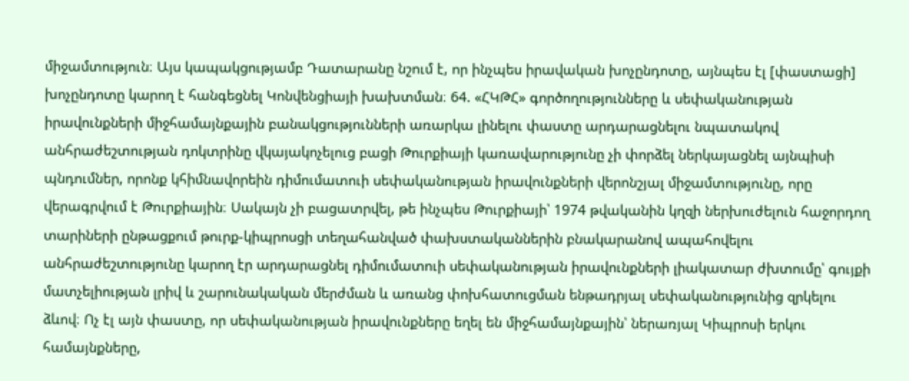միջամտություն։ Այս կապակցությամբ Դատարանը նշում է, որ ինչպես իրավական խոչընդոտը, այնպես էլ [փաստացի] խոչընդոտը կարող է հանգեցնել Կոնվենցիայի խախտման։ 64. «ՀԿԹՀ» գործողությունները և սեփականության իրավունքների միջհամայնքային բանակցությունների առարկա լինելու փաստը արդարացնելու նպատակով անհրաժեշտության դոկտրինը վկայակոչելուց բացի Թուրքիայի կառավարությունը չի փորձել ներկայացնել այնպիսի պնդումներ, որոնք կհիմնավորեին դիմումատուի սեփականության իրավունքների վերոնշյալ միջամտությունը, որը վերագրվում է Թուրքիային։ Սակայն չի բացատրվել, թե ինչպես Թուրքիայի՝ 1974 թվականին կղզի ներխուժելուն հաջորդող տարիների ընթացքում թուրք-կիպրոսցի տեղահանված փախստականներին բնակարանով ապահովելու անհրաժեշտությունը կարող էր արդարացնել դիմումատուի սեփականության իրավունքների լիակատար ժխտումը՝ գույքի մատչելիության լրիվ և շարունակական մերժման և առանց փոխհատուցման ենթադրյալ սեփականությունից զրկելու ձևով։ Ոչ էլ այն փաստը, որ սեփականության իրավունքները եղել են միջհամայնքային՝ ներառյալ Կիպրոսի երկու համայնքները,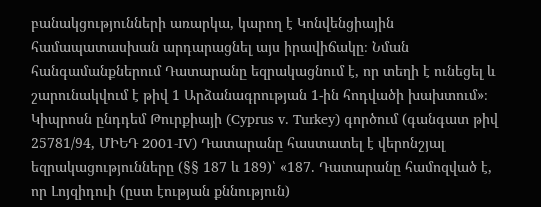բանակցությունների առարկա, կարող է Կոնվենցիային համապատասխան արդարացնել այս իրավիճակը։ Նման հանգամանքներում Դատարանը եզրակացնում է, որ տեղի է ունեցել և շարունակվում է թիվ 1 Արձանագրության 1-ին հոդվածի խախտում»։ Կիպրոսն ընդդեմ Թուրքիայի (Cyprus v. Turkey) գործում (գանգատ թիվ 25781/94, ՄԻԵԴ 2001-IV) Դատարանը հաստատել է վերոնշյալ եզրակացությունները (§§ 187 և 189)՝ «187. Դատարանը համոզված է, որ Լոյզիդուի (ըստ էության քննություն)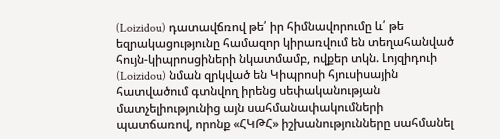(Loizidou) դատավճռով թե՛ իր հիմնավորումը և՛ թե եզրակացությունը համազոր կիրառվում են տեղահանված հույն-կիպրոսցիների նկատմամբ, ովքեր տկն. Լոյզիդուի (Loizidou) նման զրկված են Կիպրոսի հյուսիսային հատվածում գտնվող իրենց սեփականության մատչելիությունից այն սահմանափակումների պատճառով, որոնք «ՀԿԹՀ» իշխանությունները սահմանել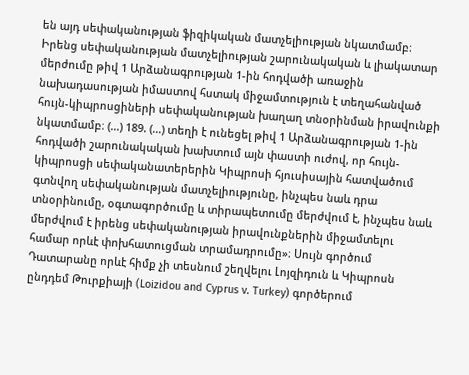են այդ սեփականության ֆիզիկական մատչելիության նկատմամբ։ Իրենց սեփականության մատչելիության շարունակական և լիակատար մերժումը թիվ 1 Արձանագրության 1-ին հոդվածի առաջին նախադասության իմաստով հստակ միջամտություն է տեղահանված հույն-կիպրոսցիների սեփականության խաղաղ տնօրինման իրավունքի նկատմամբ։ (...) 189. (...) տեղի է ունեցել թիվ 1 Արձանագրության 1-ին հոդվածի շարունակական խախտում այն փաստի ուժով, որ հույն-կիպրոսցի սեփականատերերին Կիպրոսի հյուսիսային հատվածում գտնվող սեփականության մատչելիությունը, ինչպես նաև դրա տնօրինումը, օգտագործումը և տիրապետումը մերժվում է, ինչպես նաև մերժվում է իրենց սեփականության իրավունքներին միջամտելու համար որևէ փոխհատուցման տրամադրումը»։ Սույն գործում Դատարանը որևէ հիմք չի տեսնում շեղվելու Լոյզիդուն և Կիպրոսն ընդդեմ Թուրքիայի (Loizidou and Cyprus v. Turkey) գործերում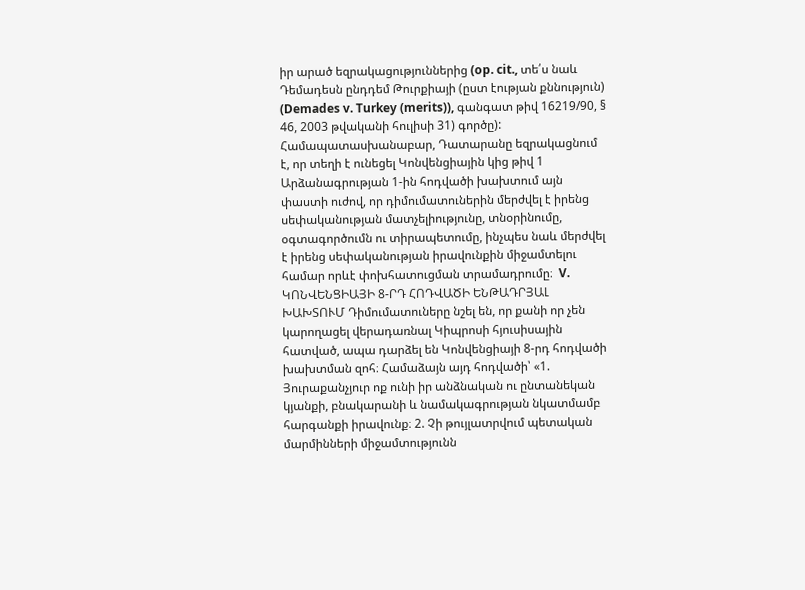իր արած եզրակացություններից (op. cit., տե՛ս նաև Դեմադեսն ընդդեմ Թուրքիայի (ըստ էության քննություն) (Demades v. Turkey (merits)), գանգատ թիվ 16219/90, § 46, 2003 թվականի հուլիսի 31) գործը): Համապատասխանաբար, Դատարանը եզրակացնում է, որ տեղի է ունեցել Կոնվենցիային կից թիվ 1 Արձանագրության 1-ին հոդվածի խախտում այն փաստի ուժով, որ դիմումատուներին մերժվել է իրենց սեփականության մատչելիությունը, տնօրինումը, օգտագործումն ու տիրապետումը, ինչպես նաև մերժվել է իրենց սեփականության իրավունքին միջամտելու համար որևէ փոխհատուցման տրամադրումը։  V. ԿՈՆՎԵՆՑԻԱՅԻ 8-ՐԴ ՀՈԴՎԱԾԻ ԵՆԹԱԴՐՅԱԼ ԽԱԽՏՈՒՄ Դիմումատուները նշել են, որ քանի որ չեն կարողացել վերադառնալ Կիպրոսի հյուսիսային հատված, ապա դարձել են Կոնվենցիայի 8-րդ հոդվածի խախտման զոհ։ Համաձայն այդ հոդվածի՝ «1. Յուրաքանչյուր ոք ունի իր անձնական ու ընտանեկան կյանքի, բնակարանի և նամակագրության նկատմամբ հարգանքի իրավունք։ 2. Չի թույլատրվում պետական մարմինների միջամտությունն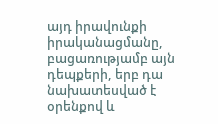այդ իրավունքի իրականացմանը, բացառությամբ այն դեպքերի, երբ դա նախատեսված է օրենքով և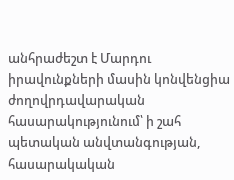անհրաժեշտ է Մարդու իրավունքների մասին կոնվենցիա ժողովրդավարական հասարակությունում՝ ի շահ պետական անվտանգության, հասարակական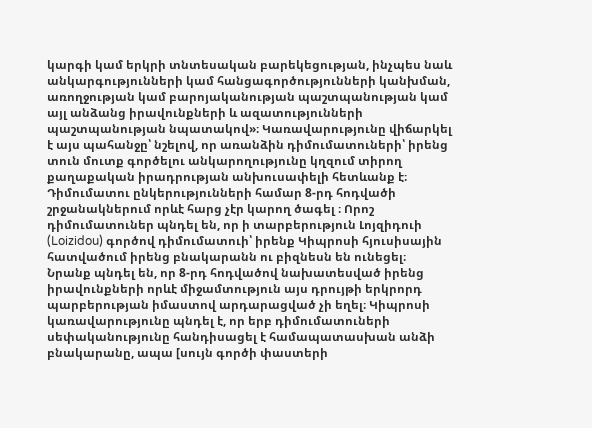կարգի կամ երկրի տնտեսական բարեկեցության, ինչպես նաև անկարգությունների կամ հանցագործությունների կանխման, առողջության կամ բարոյականության պաշտպանության կամ այլ անձանց իրավունքների և ազատությունների պաշտպանության նպատակով»։ Կառավարությունը վիճարկել է այս պահանջը՝ նշելով, որ առանձին դիմումատուների՝ իրենց տուն մուտք գործելու անկարողությունը կղզում տիրող քաղաքական իրադրության անխուսափելի հետևանք է։ Դիմումատու ընկերությունների համար 8-րդ հոդվածի շրջանակներում որևէ հարց չէր կարող ծագել ։ Որոշ դիմումատուներ պնդել են, որ ի տարբերություն Լոյզիդուի (Loizidou) գործով դիմումատուի՝ իրենք Կիպրոսի հյուսիսային հատվածում իրենց բնակարանն ու բիզնեսն են ունեցել։ Նրանք պնդել են, որ 8-րդ հոդվածով նախատեսված իրենց իրավունքների որևէ միջամտություն այս դրույթի երկրորդ պարբերության իմաստով արդարացված չի եղել։ Կիպրոսի կառավարությունը պնդել է, որ երբ դիմումատուների սեփականությունը հանդիսացել է համապատասխան անձի բնակարանը, ապա [սույն գործի փաստերի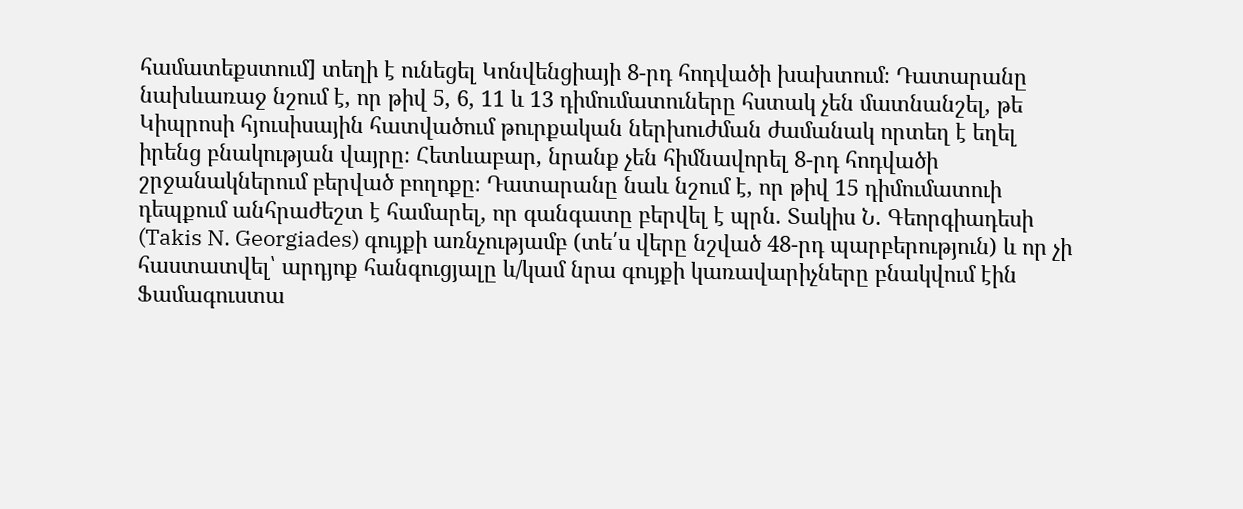համատեքստում] տեղի է ունեցել Կոնվենցիայի 8-րդ հոդվածի խախտում։ Դատարանը նախևառաջ նշում է, որ թիվ 5, 6, 11 և 13 դիմումատուները հստակ չեն մատնանշել, թե Կիպրոսի հյուսիսային հատվածում թուրքական ներխուժման ժամանակ որտեղ է եղել իրենց բնակության վայրը։ Հետևաբար, նրանք չեն հիմնավորել 8-րդ հոդվածի շրջանակներում բերված բողոքը։ Դատարանը նաև նշում է, որ թիվ 15 դիմումատուի դեպքում անհրաժեշտ է համարել, որ գանգատը բերվել է պրն. Տակիս Ն. Գեորգիադեսի (Takis N. Georgiades) գույքի առնչությամբ (տե՛ս վերը նշված 48-րդ պարբերություն) և որ չի հաստատվել՝ արդյոք հանգուցյալը և/կամ նրա գույքի կառավարիչները բնակվում էին Ֆամագուստա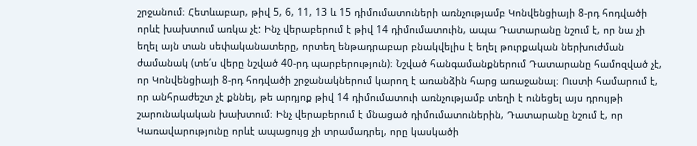շրջանում։ Հետևաբար, թիվ 5, 6, 11, 13 և 15 դիմումատուների առնչությամբ Կոնվենցիայի 8-րդ հոդվածի որևէ խախտում առկա չէ: Ինչ վերաբերում է թիվ 14 դիմումատուին, ապա Դատարանը նշում է, որ նա չի եղել այն տան սեփականատերը, որտեղ ենթադրաբար բնակվելիս է եղել թուրքական ներխուժման ժամանակ (տե՛ս վերը նշված 40-րդ պարբերություն)։ Նշված հանգամանքներում Դատարանը համոզված չէ, որ Կոնվենցիայի 8-րդ հոդվածի շրջանակներում կարող է առանձին հարց առաջանալ։ Ուստի համարում է, որ անհրաժեշտ չէ քննել, թե արդյոք թիվ 14 դիմումատուի առնչությամբ տեղի է ունեցել այս դրույթի շարունակական խախտում։ Ինչ վերաբերում է մնացած դիմումատուներին, Դատարանը նշում է, որ Կառավարությունը որևէ ապացույց չի տրամադրել, որը կասկածի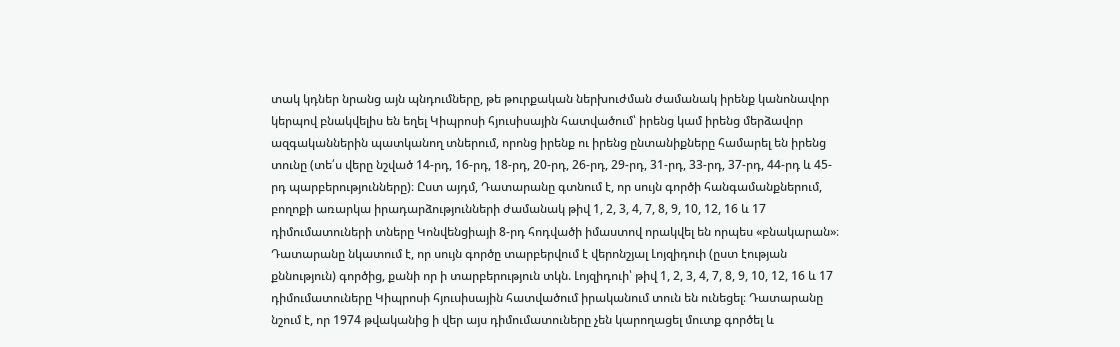տակ կդներ նրանց այն պնդումները, թե թուրքական ներխուժման ժամանակ իրենք կանոնավոր կերպով բնակվելիս են եղել Կիպրոսի հյուսիսային հատվածում՝ իրենց կամ իրենց մերձավոր ազգականներին պատկանող տներում, որոնց իրենք ու իրենց ընտանիքները համարել են իրենց տունը (տե՛ս վերը նշված 14-րդ, 16-րդ, 18-րդ, 20-րդ, 26-րդ, 29-րդ, 31-րդ, 33-րդ, 37-րդ, 44-րդ և 45-րդ պարբերությունները)։ Ըստ այդմ, Դատարանը գտնում է, որ սույն գործի հանգամանքներում, բողոքի առարկա իրադարձությունների ժամանակ թիվ 1, 2, 3, 4, 7, 8, 9, 10, 12, 16 և 17 դիմումատուների տները Կոնվենցիայի 8-րդ հոդվածի իմաստով որակվել են որպես «բնակարան»։ Դատարանը նկատում է, որ սույն գործը տարբերվում է վերոնշյալ Լոյզիդուի (ըստ էության քննություն) գործից, քանի որ ի տարբերություն տկն. Լոյզիդուի՝ թիվ 1, 2, 3, 4, 7, 8, 9, 10, 12, 16 և 17 դիմումատուները Կիպրոսի հյուսիսային հատվածում իրականում տուն են ունեցել։ Դատարանը նշում է, որ 1974 թվականից ի վեր այս դիմումատուները չեն կարողացել մուտք գործել և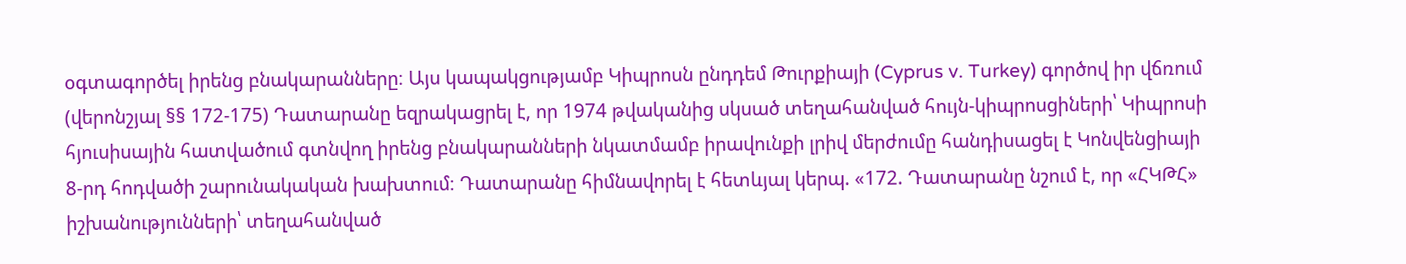օգտագործել իրենց բնակարանները։ Այս կապակցությամբ Կիպրոսն ընդդեմ Թուրքիայի (Cyprus v. Turkey) գործով իր վճռում (վերոնշյալ §§ 172-175) Դատարանը եզրակացրել է, որ 1974 թվականից սկսած տեղահանված հույն-կիպրոսցիների՝ Կիպրոսի հյուսիսային հատվածում գտնվող իրենց բնակարանների նկատմամբ իրավունքի լրիվ մերժումը հանդիսացել է Կոնվենցիայի 8-րդ հոդվածի շարունակական խախտում։ Դատարանը հիմնավորել է հետևյալ կերպ. «172. Դատարանը նշում է, որ «ՀԿԹՀ» իշխանությունների՝ տեղահանված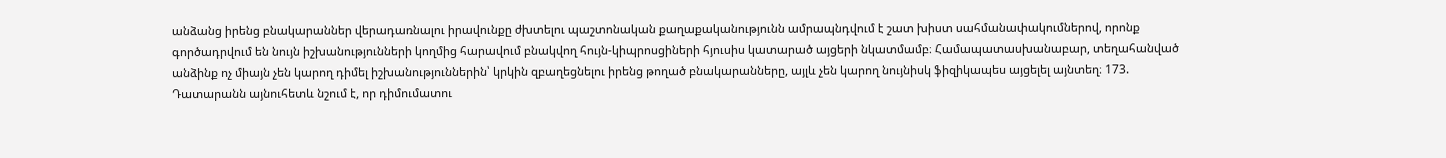անձանց իրենց բնակարաններ վերադառնալու իրավունքը ժխտելու պաշտոնական քաղաքականությունն ամրապնդվում է շատ խիստ սահմանափակումներով, որոնք գործադրվում են նույն իշխանությունների կողմից հարավում բնակվող հույն-կիպրոսցիների հյուսիս կատարած այցերի նկատմամբ։ Համապատասխանաբար, տեղահանված անձինք ոչ միայն չեն կարող դիմել իշխանություններին՝ կրկին զբաղեցնելու իրենց թողած բնակարանները, այլև չեն կարող նույնիսկ ֆիզիկապես այցելել այնտեղ։ 173. Դատարանն այնուհետև նշում է, որ դիմումատու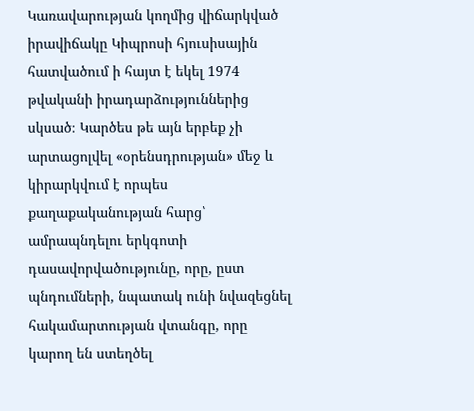Կառավարության կողմից վիճարկված իրավիճակը Կիպրոսի հյուսիսային հատվածում ի հայտ է եկել 1974 թվականի իրադարձություններից սկսած։ Կարծես թե այն երբեք չի արտացոլվել «օրենսդրության» մեջ և կիրարկվում է որպես քաղաքականության հարց՝ ամրապնդելու երկգոտի դասավորվածությունը, որը, ըստ պնդումների, նպատակ ունի նվազեցնել հակամարտության վտանգը, որը կարող են ստեղծել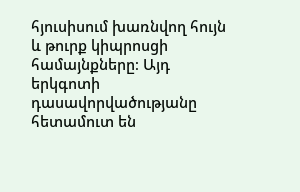հյուսիսում խառնվող հույն և թուրք կիպրոսցի համայնքները։ Այդ երկգոտի դասավորվածությանը հետամուտ են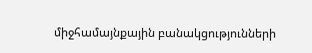միջհամայնքային բանակցությունների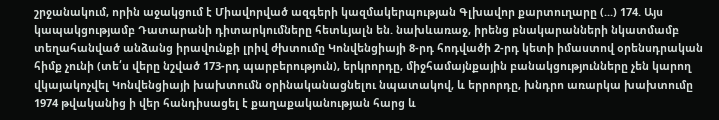շրջանակում, որին աջակցում է Միավորված ազգերի կազմակերպության Գլխավոր քարտուղարը (...) 174. Այս կապակցությամբ Դատարանի դիտարկումները հետևյալն են. նախևառաջ, իրենց բնակարանների նկատմամբ տեղահանված անձանց իրավունքի լրիվ ժխտումը Կոնվենցիայի 8-րդ հոդվածի 2-րդ կետի իմաստով օրենսդրական հիմք չունի (տե՛ս վերը նշված 173-րդ պարբերություն), երկրորդը, միջհամայնքային բանակցությունները չեն կարող վկայակոչվել Կոնվենցիայի խախտումն օրինականացնելու նպատակով, և երրորդը, խնդրո առարկա խախտումը 1974 թվականից ի վեր հանդիսացել է քաղաքականության հարց և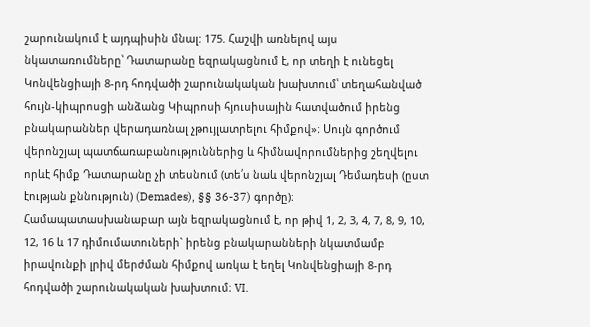շարունակում է այդպիսին մնալ: 175. Հաշվի առնելով այս նկատառումները՝ Դատարանը եզրակացնում է, որ տեղի է ունեցել Կոնվենցիայի 8-րդ հոդվածի շարունակական խախտում՝ տեղահանված հույն-կիպրոսցի անձանց Կիպրոսի հյուսիսային հատվածում իրենց բնակարաններ վերադառնալ չթույլատրելու հիմքով»։ Սույն գործում վերոնշյալ պատճառաբանություններից և հիմնավորումներից շեղվելու որևէ հիմք Դատարանը չի տեսնում (տե՛ս նաև վերոնշյալ Դեմադեսի (ըստ էության քննություն) (Demades), §§ 36-37) գործը)։ Համապատասխանաբար այն եզրակացնում է, որ թիվ 1, 2, 3, 4, 7, 8, 9, 10, 12, 16 և 17 դիմումատուների` իրենց բնակարանների նկատմամբ իրավունքի լրիվ մերժման հիմքով առկա է եղել Կոնվենցիայի 8-րդ հոդվածի շարունակական խախտում։ VI.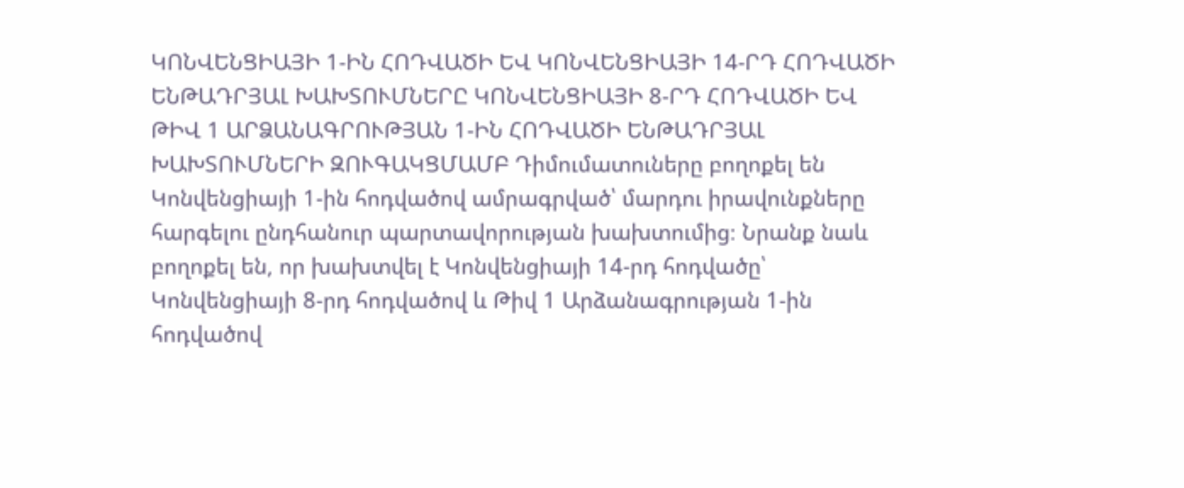ԿՈՆՎԵՆՑԻԱՅԻ 1-ԻՆ ՀՈԴՎԱԾԻ ԵՎ ԿՈՆՎԵՆՑԻԱՅԻ 14-ՐԴ ՀՈԴՎԱԾԻ ԵՆԹԱԴՐՅԱԼ ԽԱԽՏՈՒՄՆԵՐԸ ԿՈՆՎԵՆՑԻԱՅԻ 8-ՐԴ ՀՈԴՎԱԾԻ ԵՎ ԹԻՎ 1 ԱՐՁԱՆԱԳՐՈՒԹՅԱՆ 1-ԻՆ ՀՈԴՎԱԾԻ ԵՆԹԱԴՐՅԱԼ ԽԱԽՏՈՒՄՆԵՐԻ ԶՈՒԳԱԿՑՄԱՄԲ Դիմումատուները բողոքել են Կոնվենցիայի 1-ին հոդվածով ամրագրված՝ մարդու իրավունքները հարգելու ընդհանուր պարտավորության խախտումից։ Նրանք նաև բողոքել են, որ խախտվել է Կոնվենցիայի 14-րդ հոդվածը՝ Կոնվենցիայի 8-րդ հոդվածով և Թիվ 1 Արձանագրության 1-ին հոդվածով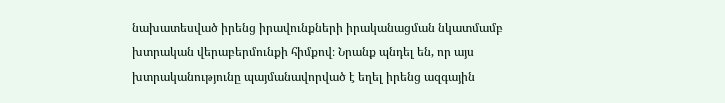նախատեսված իրենց իրավունքների իրականացման նկատմամբ խտրական վերաբերմունքի հիմքով։ Նրանք պնդել են, որ այս խտրականությունը պայմանավորված է եղել իրենց ազգային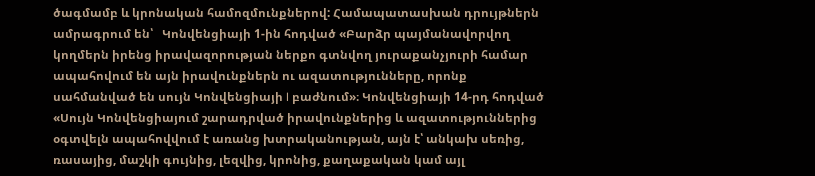ծագմամբ և կրոնական համոզմունքներով: Համապատասխան դրույթներն ամրագրում են՝   Կոնվենցիայի 1-ին հոդված «Բարձր պայմանավորվող կողմերն իրենց իրավազորության ներքո գտնվող յուրաքանչյուրի համար ապահովում են այն իրավունքներն ու ազատությունները, որոնք սահմանված են սույն Կոնվենցիայի I բաժնում»։ Կոնվենցիայի 14-րդ հոդված «Սույն Կոնվենցիայում շարադրված իրավունքներից և ազատություններից օգտվելն ապահովվում է առանց խտրականության, այն է՝ անկախ սեռից, ռասայից, մաշկի գույնից, լեզվից, կրոնից, քաղաքական կամ այլ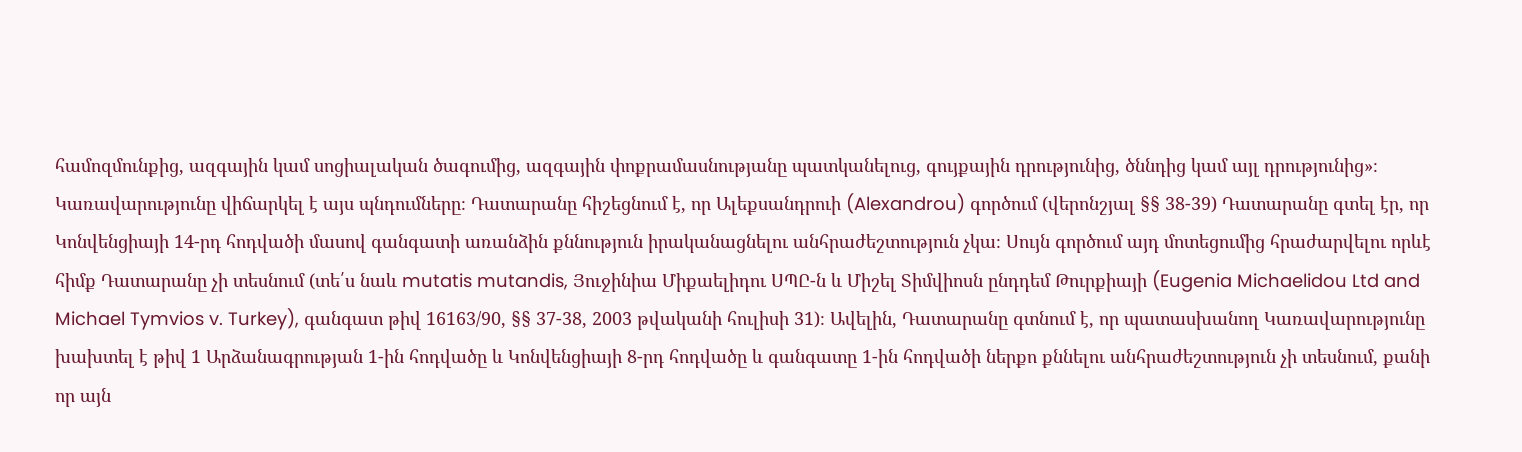համոզմունքից, ազգային կամ սոցիալական ծագումից, ազգային փոքրամասնությանը պատկանելուց, գույքային դրությունից, ծննդից կամ այլ դրությունից»։ Կառավարությունը վիճարկել է այս պնդումները։ Դատարանը հիշեցնում է, որ Ալեքսանդրուի (Alexandrou) գործում (վերոնշյալ §§ 38-39) Դատարանը գտել էր, որ Կոնվենցիայի 14-րդ հոդվածի մասով գանգատի առանձին քննություն իրականացնելու անհրաժեշտություն չկա։ Սույն գործում այդ մոտեցումից հրաժարվելու որևէ հիմք Դատարանը չի տեսնում (տե՛ս նաև mutatis mutandis, Յուջինիա Միքաելիդու ՍՊԸ-ն և Միշել Տիմվիոսն ընդդեմ Թուրքիայի (Eugenia Michaelidou Ltd and Michael Tymvios v. Turkey), գանգատ թիվ 16163/90, §§ 37-38, 2003 թվականի հուլիսի 31)։ Ավելին, Դատարանը գտնում է, որ պատասխանող Կառավարությունը խախտել է թիվ 1 Արձանագրության 1-ին հոդվածը և Կոնվենցիայի 8-րդ հոդվածը և գանգատը 1-ին հոդվածի ներքո քննելու անհրաժեշտություն չի տեսնում, քանի որ այն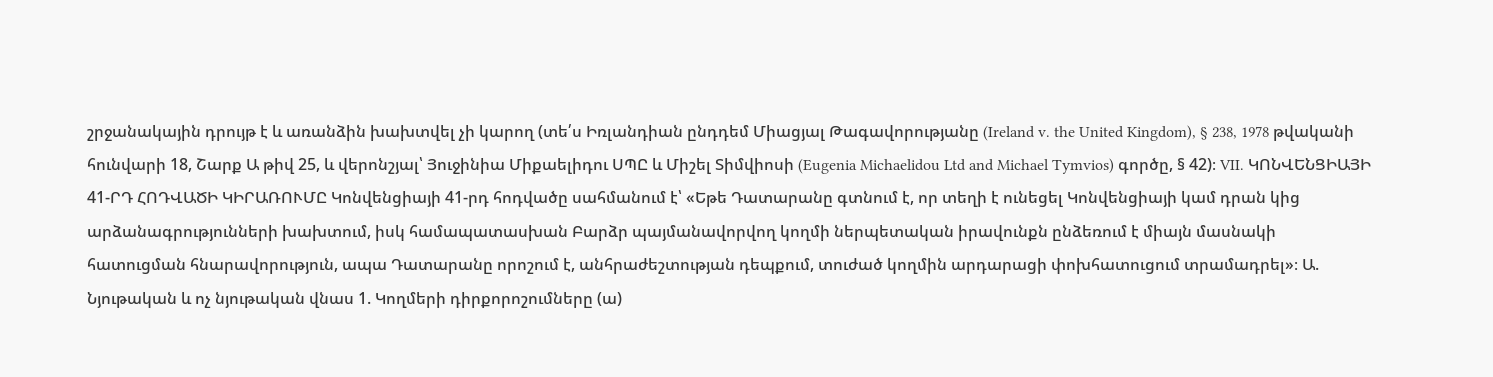շրջանակային դրույթ է և առանձին խախտվել չի կարող (տե՛ս Իռլանդիան ընդդեմ Միացյալ Թագավորությանը (Ireland v. the United Kingdom), § 238, 1978 թվականի հունվարի 18, Շարք Ա թիվ 25, և վերոնշյալ՝ Յուջինիա Միքաելիդու ՍՊԸ և Միշել Տիմվիոսի (Eugenia Michaelidou Ltd and Michael Tymvios) գործը, § 42)։ VII. ԿՈՆՎԵՆՑԻԱՅԻ 41-ՐԴ ՀՈԴՎԱԾԻ ԿԻՐԱՌՈՒՄԸ Կոնվենցիայի 41-րդ հոդվածը սահմանում է՝ «Եթե Դատարանը գտնում է, որ տեղի է ունեցել Կոնվենցիայի կամ դրան կից արձանագրությունների խախտում, իսկ համապատասխան Բարձր պայմանավորվող կողմի ներպետական իրավունքն ընձեռում է միայն մասնակի հատուցման հնարավորություն, ապա Դատարանը որոշում է, անհրաժեշտության դեպքում, տուժած կողմին արդարացի փոխհատուցում տրամադրել»։ Ա. Նյութական և ոչ նյութական վնաս 1. Կողմերի դիրքորոշումները (ա)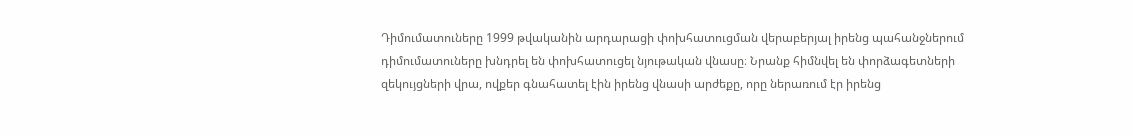Դիմումատուները 1999 թվականին արդարացի փոխհատուցման վերաբերյալ իրենց պահանջներում դիմումատուները խնդրել են փոխհատուցել նյութական վնասը։ Նրանք հիմնվել են փորձագետների զեկույցների վրա, ովքեր գնահատել էին իրենց վնասի արժեքը, որը ներառում էր իրենց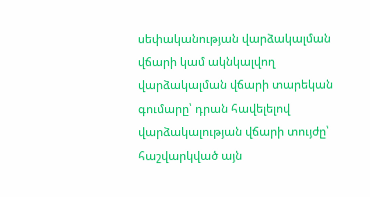սեփականության վարձակալման վճարի կամ ակնկալվող վարձակալման վճարի տարեկան գումարը՝ դրան հավելելով վարձակալության վճարի տույժը՝ հաշվարկված այն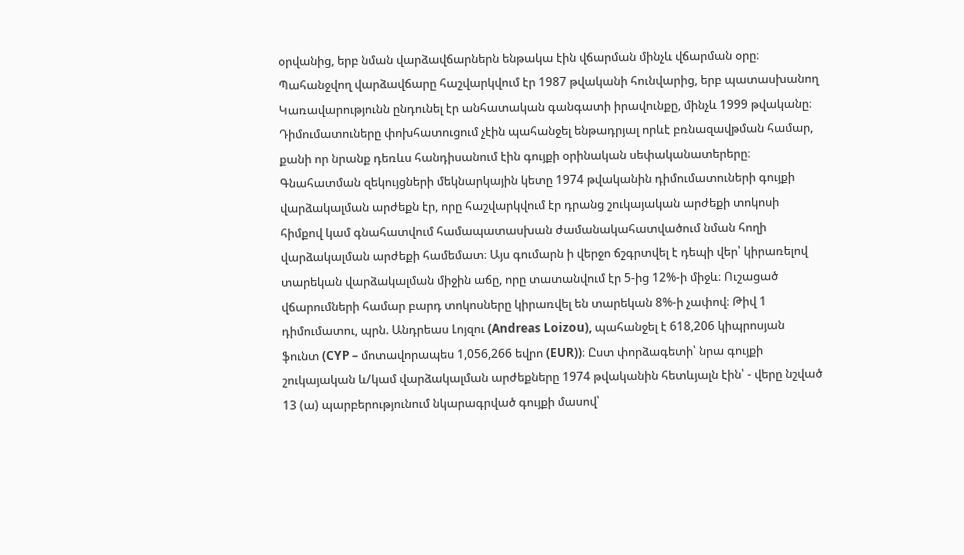օրվանից, երբ նման վարձավճարներն ենթակա էին վճարման մինչև վճարման օրը։ Պահանջվող վարձավճարը հաշվարկվում էր 1987 թվականի հունվարից, երբ պատասխանող Կառավարությունն ընդունել էր անհատական գանգատի իրավունքը, մինչև 1999 թվականը։ Դիմումատուները փոխհատուցում չէին պահանջել ենթադրյալ որևէ բռնազավթման համար, քանի որ նրանք դեռևս հանդիսանում էին գույքի օրինական սեփականատերերը։ Գնահատման զեկույցների մեկնարկային կետը 1974 թվականին դիմումատուների գույքի վարձակալման արժեքն էր, որը հաշվարկվում էր դրանց շուկայական արժեքի տոկոսի հիմքով կամ գնահատվում համապատասխան ժամանակահատվածում նման հողի վարձակալման արժեքի համեմատ։ Այս գումարն ի վերջո ճշգրտվել է դեպի վեր՝ կիրառելով տարեկան վարձակալման միջին աճը, որը տատանվում էր 5-ից 12%-ի միջև։ Ուշացած վճարումների համար բարդ տոկոսները կիրառվել են տարեկան 8%-ի չափով։ Թիվ 1 դիմումատու, պրն. Անդրեաս Լոյզու (Andreas Loizou), պահանջել է 618,206 կիպրոսյան ֆունտ (CYP – մոտավորապես 1,056,266 եվրո (EUR))։ Ըստ փորձագետի՝ նրա գույքի շուկայական և/կամ վարձակալման արժեքները 1974 թվականին հետևյալն էին՝ - վերը նշված 13 (ա) պարբերությունում նկարագրված գույքի մասով՝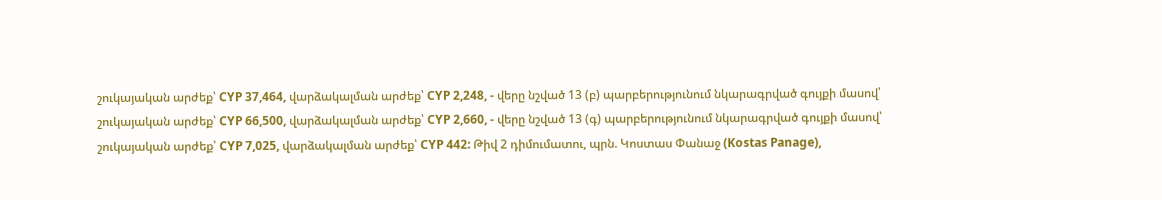շուկայական արժեք՝ CYP 37,464, վարձակալման արժեք՝ CYP 2,248, - վերը նշված 13 (բ) պարբերությունում նկարագրված գույքի մասով՝ շուկայական արժեք՝ CYP 66,500, վարձակալման արժեք՝ CYP 2,660, - վերը նշված 13 (գ) պարբերությունում նկարագրված գույքի մասով՝ շուկայական արժեք՝ CYP 7,025, վարձակալման արժեք՝ CYP 442: Թիվ 2 դիմումատու, պրն. Կոստաս Փանաջ (Kostas Panage),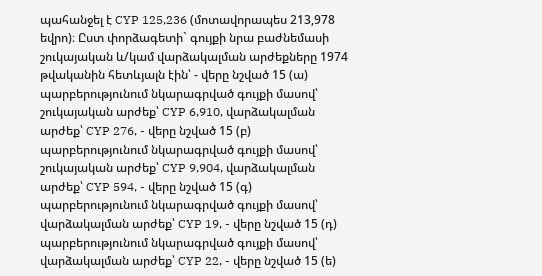պահանջել է CYP 125,236 (մոտավորապես 213,978 եվրո)։ Ըստ փորձագետի` գույքի նրա բաժնեմասի շուկայական և/կամ վարձակալման արժեքները 1974 թվականին հետևյալն էին՝ - վերը նշված 15 (ա) պարբերությունում նկարագրված գույքի մասով՝ շուկայական արժեք՝ CYP 6,910, վարձակալման արժեք՝ CYP 276, - վերը նշված 15 (բ) պարբերությունում նկարագրված գույքի մասով՝ շուկայական արժեք՝ CYP 9,904, վարձակալման արժեք՝ CYP 594, - վերը նշված 15 (գ) պարբերությունում նկարագրված գույքի մասով՝ վարձակալման արժեք՝ CYP 19, - վերը նշված 15 (դ) պարբերությունում նկարագրված գույքի մասով՝ վարձակալման արժեք՝ CYP 22, - վերը նշված 15 (ե)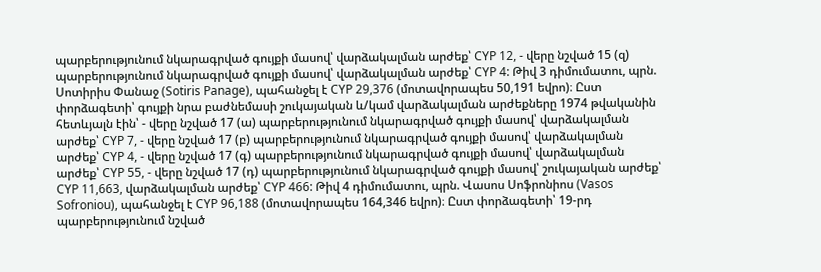պարբերությունում նկարագրված գույքի մասով՝ վարձակալման արժեք՝ CYP 12, - վերը նշված 15 (զ) պարբերությունում նկարագրված գույքի մասով՝ վարձակալման արժեք՝ CYP 4: Թիվ 3 դիմումատու, պրն. Սոտիրիս Փանաջ (Sotiris Panage), պահանջել է CYP 29,376 (մոտավորապես 50,191 եվրո)։ Ըստ փորձագետի՝ գույքի նրա բաժնեմասի շուկայական և/կամ վարձակալման արժեքները 1974 թվականին հետևյալն էին՝ - վերը նշված 17 (ա) պարբերությունում նկարագրված գույքի մասով՝ վարձակալման արժեք՝ CYP 7, - վերը նշված 17 (բ) պարբերությունում նկարագրված գույքի մասով՝ վարձակալման արժեք՝ CYP 4, - վերը նշված 17 (գ) պարբերությունում նկարագրված գույքի մասով՝ վարձակալման արժեք՝ CYP 55, - վերը նշված 17 (դ) պարբերությունում նկարագրված գույքի մասով՝ շուկայական արժեք՝ CYP 11,663, վարձակալման արժեք՝ CYP 466: Թիվ 4 դիմումատու, պրն. Վասոս Սոֆրոնիոս (Vasos Sofroniou), պահանջել է CYP 96,188 (մոտավորապես 164,346 եվրո)։ Ըստ փորձագետի՝ 19-րդ պարբերությունում նշված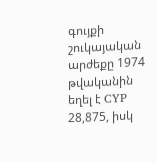գույքի շուկայական արժեքը 1974 թվականին եղել է CYP 28,875, իսկ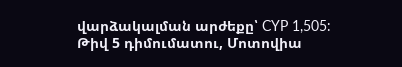վարձակալման արժեքը՝ CYP 1,505:                      Թիվ 5 դիմումատու, Մոտովիա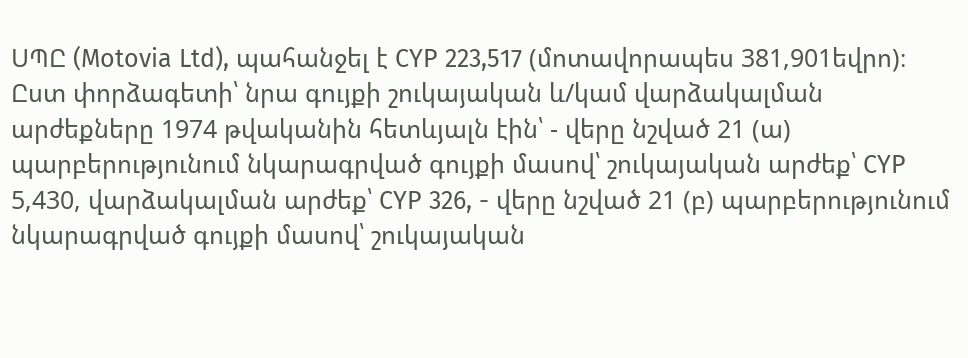ՍՊԸ (Motovia Ltd), պահանջել է CYP 223,517 (մոտավորապես 381,901եվրո)։ Ըստ փորձագետի՝ նրա գույքի շուկայական և/կամ վարձակալման արժեքները 1974 թվականին հետևյալն էին՝ - վերը նշված 21 (ա) պարբերությունում նկարագրված գույքի մասով՝ շուկայական արժեք՝ CYP 5,430, վարձակալման արժեք՝ CYP 326, - վերը նշված 21 (բ) պարբերությունում նկարագրված գույքի մասով՝ շուկայական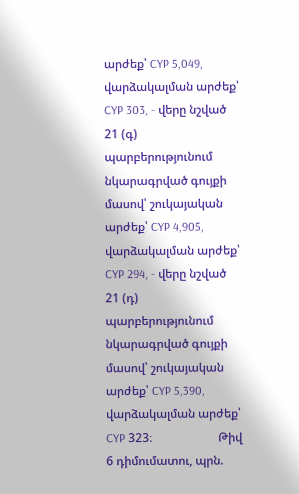արժեք՝ CYP 5,049, վարձակալման արժեք՝ CYP 303, - վերը նշված 21 (գ) պարբերությունում նկարագրված գույքի մասով՝ շուկայական արժեք՝ CYP 4,905, վարձակալման արժեք՝ CYP 294, - վերը նշված 21 (դ) պարբերությունում նկարագրված գույքի մասով՝ շուկայական արժեք՝ CYP 5,390, վարձակալման արժեք՝ CYP 323։                      Թիվ 6 դիմումատու, պրն.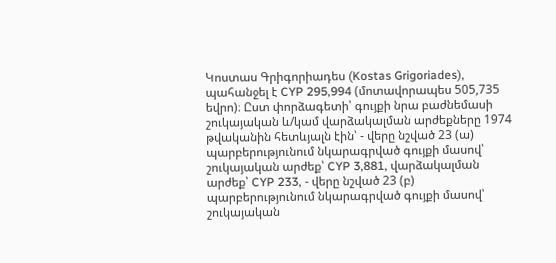Կոստաս Գրիգորիադես (Kostas Grigoriades), պահանջել է CYP 295,994 (մոտավորապես 505,735 եվրո)։ Ըստ փորձագետի՝ գույքի նրա բաժնեմասի շուկայական և/կամ վարձակալման արժեքները 1974 թվականին հետևյալն էին՝ - վերը նշված 23 (ա) պարբերությունում նկարագրված գույքի մասով՝ շուկայական արժեք՝ CYP 3,881, վարձակալման արժեք՝ CYP 233, - վերը նշված 23 (բ) պարբերությունում նկարագրված գույքի մասով՝ շուկայական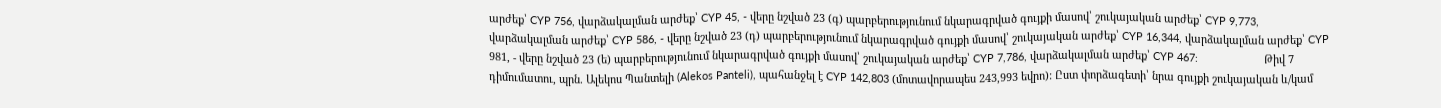արժեք՝ CYP 756, վարձակալման արժեք՝ CYP 45, - վերը նշված 23 (գ) պարբերությունում նկարագրված գույքի մասով՝ շուկայական արժեք՝ CYP 9,773, վարձակալման արժեք՝ CYP 586, - վերը նշված 23 (դ) պարբերությունում նկարագրված գույքի մասով՝ շուկայական արժեք՝ CYP 16,344, վարձակալման արժեք՝ CYP 981, - վերը նշված 23 (ե) պարբերությունում նկարագրված գույքի մասով՝ շուկայական արժեք՝ CYP 7,786, վարձակալման արժեք՝ CYP 467:                      Թիվ 7 դիմումատու, պրն. Ալեկոս Պանտելի (Alekos Panteli), պահանջել է CYP 142,803 (մոտավորապես 243,993 եվրո): Ըստ փորձագետի՝ նրա գույքի շուկայական և/կամ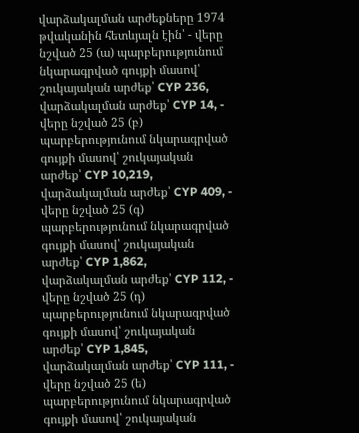վարձակալման արժեքները 1974 թվականին հետևյալն էին՝ - վերը նշված 25 (ա) պարբերությունում նկարագրված գույքի մասով՝ շուկայական արժեք՝ CYP 236, վարձակալման արժեք՝ CYP 14, - վերը նշված 25 (բ) պարբերությունում նկարագրված գույքի մասով՝ շուկայական արժեք՝ CYP 10,219, վարձակալման արժեք՝ CYP 409, - վերը նշված 25 (գ) պարբերությունում նկարագրված գույքի մասով՝ շուկայական արժեք՝ CYP 1,862, վարձակալման արժեք՝ CYP 112, - վերը նշված 25 (դ) պարբերությունում նկարագրված գույքի մասով՝ շուկայական արժեք՝ CYP 1,845, վարձակալման արժեք՝ CYP 111, - վերը նշված 25 (ե) պարբերությունում նկարագրված գույքի մասով՝ շուկայական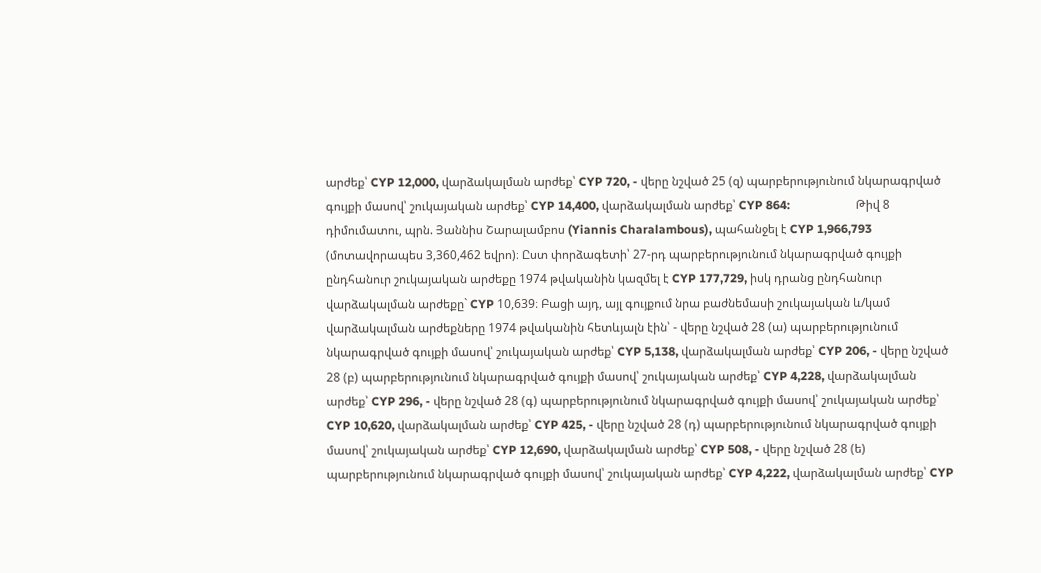արժեք՝ CYP 12,000, վարձակալման արժեք՝ CYP 720, - վերը նշված 25 (զ) պարբերությունում նկարագրված գույքի մասով՝ շուկայական արժեք՝ CYP 14,400, վարձակալման արժեք՝ CYP 864:                      Թիվ 8 դիմումատու, պրն. Յաննիս Շարալամբոս (Yiannis Charalambous), պահանջել է CYP 1,966,793 (մոտավորապես 3,360,462 եվրո)։ Ըստ փորձագետի՝ 27-րդ պարբերությունում նկարագրված գույքի ընդհանուր շուկայական արժեքը 1974 թվականին կազմել է CYP 177,729, իսկ դրանց ընդհանուր վարձակալման արժեքը` CYP 10,639։ Բացի այդ, այլ գույքում նրա բաժնեմասի շուկայական և/կամ վարձակալման արժեքները 1974 թվականին հետևյալն էին՝ - վերը նշված 28 (ա) պարբերությունում նկարագրված գույքի մասով՝ շուկայական արժեք՝ CYP 5,138, վարձակալման արժեք՝ CYP 206, - վերը նշված 28 (բ) պարբերությունում նկարագրված գույքի մասով՝ շուկայական արժեք՝ CYP 4,228, վարձակալման արժեք՝ CYP 296, - վերը նշված 28 (գ) պարբերությունում նկարագրված գույքի մասով՝ շուկայական արժեք՝ CYP 10,620, վարձակալման արժեք՝ CYP 425, - վերը նշված 28 (դ) պարբերությունում նկարագրված գույքի մասով՝ շուկայական արժեք՝ CYP 12,690, վարձակալման արժեք՝ CYP 508, - վերը նշված 28 (ե) պարբերությունում նկարագրված գույքի մասով՝ շուկայական արժեք՝ CYP 4,222, վարձակալման արժեք՝ CYP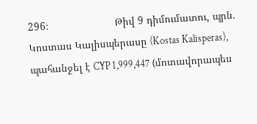296։                      Թիվ 9 դիմումատու, պրն. Կոստաս Կալիսպերասը (Kostas Kalisperas), պահանջել է CYP 1,999,447 (մոտավորապես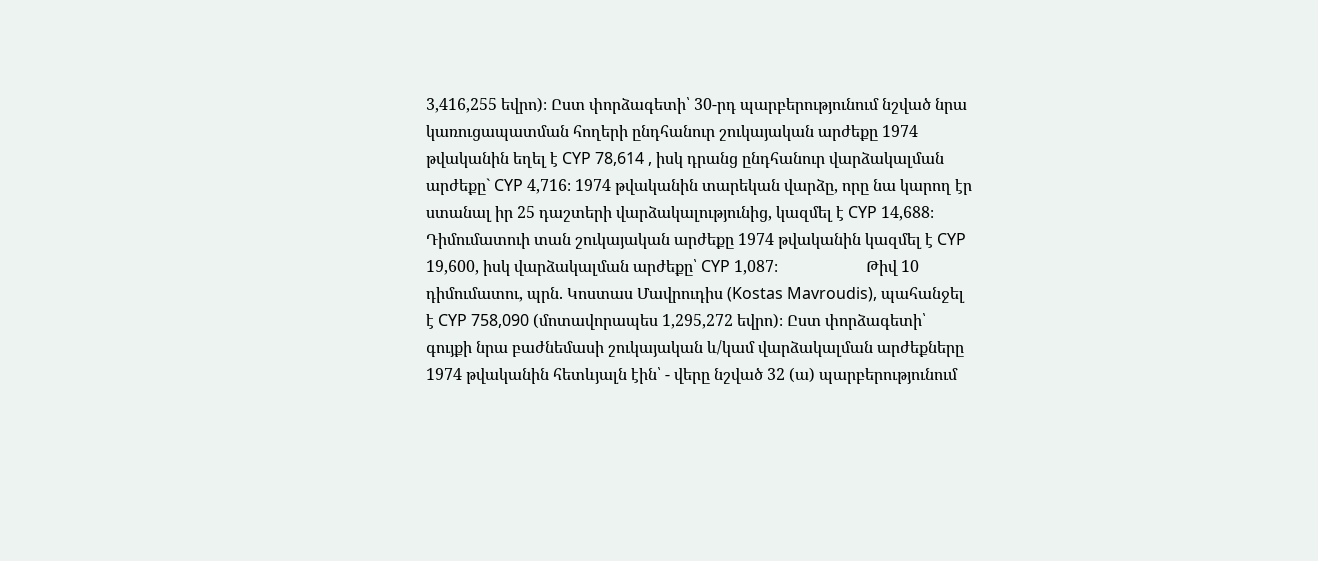3,416,255 եվրո)։ Ըստ փորձագետի՝ 30-րդ պարբերությունում նշված նրա կառուցապատման հողերի ընդհանուր շուկայական արժեքը 1974 թվականին եղել է CYP 78,614 , իսկ դրանց ընդհանուր վարձակալման արժեքը` CYP 4,716։ 1974 թվականին տարեկան վարձը, որը նա կարող էր ստանալ իր 25 դաշտերի վարձակալությունից, կազմել է CYP 14,688։ Դիմումատուի տան շուկայական արժեքը 1974 թվականին կազմել է CYP 19,600, իսկ վարձակալման արժեքը՝ CYP 1,087։                      Թիվ 10 դիմումատու, պրն. Կոստաս Մավրուդիս (Kostas Mavroudis), պահանջել է CYP 758,090 (մոտավորապես 1,295,272 եվրո)։ Ըստ փորձագետի՝ գույքի նրա բաժնեմասի շուկայական և/կամ վարձակալման արժեքները 1974 թվականին հետևյալն էին՝ - վերը նշված 32 (ա) պարբերությունում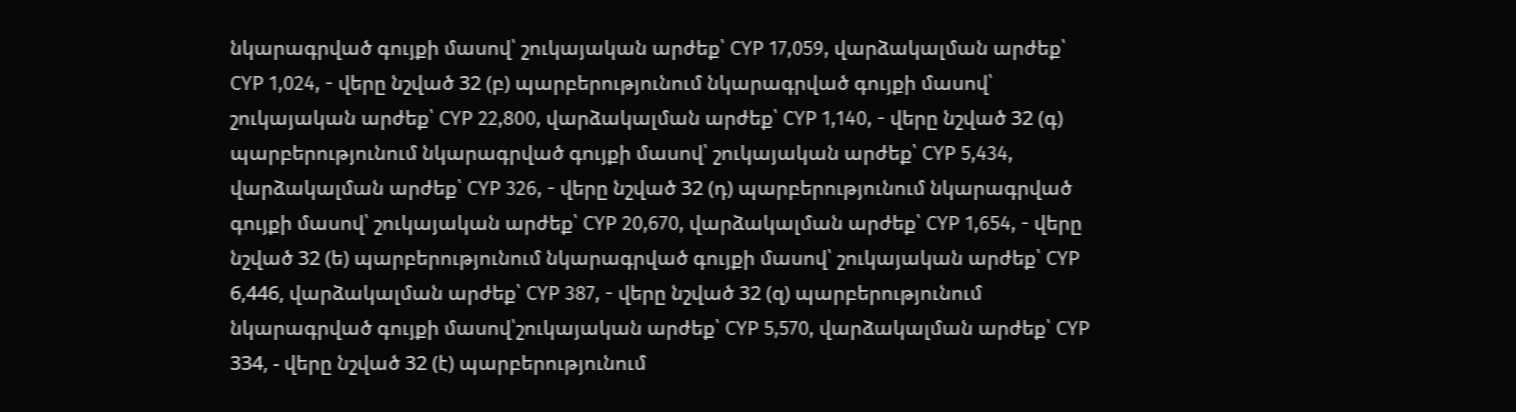նկարագրված գույքի մասով՝ շուկայական արժեք՝ CYP 17,059, վարձակալման արժեք՝ CYP 1,024, - վերը նշված 32 (բ) պարբերությունում նկարագրված գույքի մասով՝ շուկայական արժեք՝ CYP 22,800, վարձակալման արժեք՝ CYP 1,140, - վերը նշված 32 (գ) պարբերությունում նկարագրված գույքի մասով՝ շուկայական արժեք՝ CYP 5,434, վարձակալման արժեք՝ CYP 326, - վերը նշված 32 (դ) պարբերությունում նկարագրված գույքի մասով՝ շուկայական արժեք՝ CYP 20,670, վարձակալման արժեք՝ CYP 1,654, - վերը նշված 32 (ե) պարբերությունում նկարագրված գույքի մասով՝ շուկայական արժեք՝ CYP 6,446, վարձակալման արժեք՝ CYP 387, - վերը նշված 32 (զ) պարբերությունում նկարագրված գույքի մասով՝շուկայական արժեք՝ CYP 5,570, վարձակալման արժեք՝ CYP 334, - վերը նշված 32 (է) պարբերությունում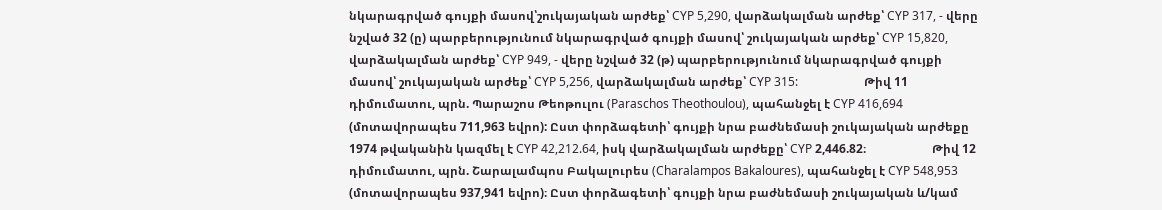նկարագրված գույքի մասով՝շուկայական արժեք՝ CYP 5,290, վարձակալման արժեք՝ CYP 317, - վերը նշված 32 (ը) պարբերությունում նկարագրված գույքի մասով՝ շուկայական արժեք՝ CYP 15,820, վարձակալման արժեք՝ CYP 949, - վերը նշված 32 (թ) պարբերությունում նկարագրված գույքի մասով՝ շուկայական արժեք՝ CYP 5,256, վարձակալման արժեք՝ CYP 315:                      Թիվ 11 դիմումատու, պրն. Պարաշոս Թեոթուլու (Paraschos Theothoulou), պահանջել է CYP 416,694 (մոտավորապես 711,963 եվրո): Ըստ փորձագետի՝ գույքի նրա բաժնեմասի շուկայական արժեքը 1974 թվականին կազմել է CYP 42,212.64, իսկ վարձակալման արժեքը՝ CYP 2,446.82։                      Թիվ 12 դիմումատու, պրն. Շարալամպոս Բակալուրես (Charalampos Bakaloures), պահանջել է CYP 548,953 (մոտավորապես 937,941 եվրո)։ Ըստ փորձագետի՝ գույքի նրա բաժնեմասի շուկայական և/կամ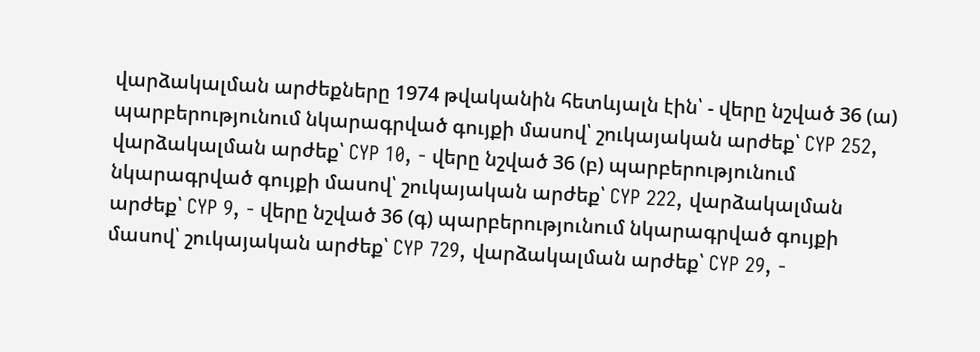վարձակալման արժեքները 1974 թվականին հետևյալն էին՝ - վերը նշված 36 (ա) պարբերությունում նկարագրված գույքի մասով՝ շուկայական արժեք՝ CYP 252, վարձակալման արժեք՝ CYP 10, - վերը նշված 36 (բ) պարբերությունում նկարագրված գույքի մասով՝ շուկայական արժեք՝ CYP 222, վարձակալման արժեք՝ CYP 9, - վերը նշված 36 (գ) պարբերությունում նկարագրված գույքի մասով՝ շուկայական արժեք՝ CYP 729, վարձակալման արժեք՝ CYP 29, -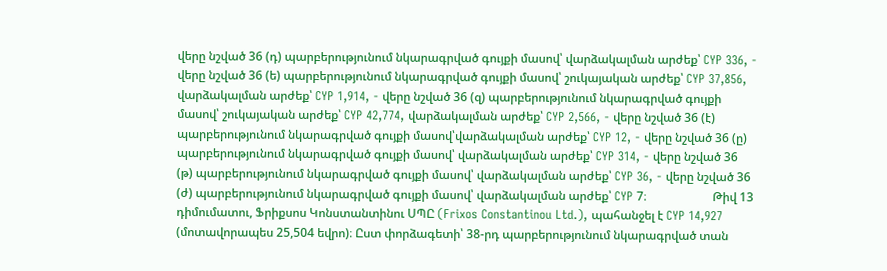վերը նշված 36 (դ) պարբերությունում նկարագրված գույքի մասով՝ վարձակալման արժեք՝ CYP 336, - վերը նշված 36 (ե) պարբերությունում նկարագրված գույքի մասով՝ շուկայական արժեք՝ CYP 37,856, վարձակալման արժեք՝ CYP 1,914, - վերը նշված 36 (զ) պարբերությունում նկարագրված գույքի մասով՝ շուկայական արժեք՝ CYP 42,774, վարձակալման արժեք՝ CYP 2,566, - վերը նշված 36 (է) պարբերությունում նկարագրված գույքի մասով՝վարձակալման արժեք՝ CYP 12, - վերը նշված 36 (ը) պարբերությունում նկարագրված գույքի մասով՝ վարձակալման արժեք՝ CYP 314, - վերը նշված 36 (թ) պարբերությունում նկարագրված գույքի մասով՝ վարձակալման արժեք՝ CYP 36, - վերը նշված 36 (ժ) պարբերությունում նկարագրված գույքի մասով՝ վարձակալման արժեք՝ CYP 7։                      Թիվ 13 դիմումատու, Ֆրիքսոս Կոնստանտինու ՍՊԸ (Frixos Constantinou Ltd.), պահանջել է CYP 14,927 (մոտավորապես 25,504 եվրո)։ Ըստ փորձագետի՝ 38-րդ պարբերությունում նկարագրված տան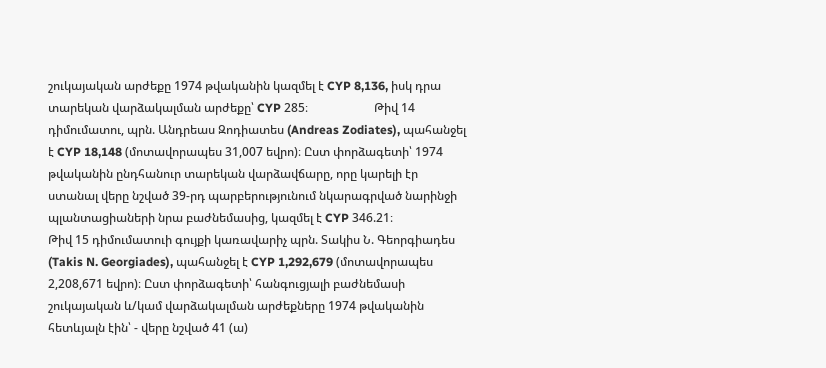շուկայական արժեքը 1974 թվականին կազմել է CYP 8,136, իսկ դրա տարեկան վարձակալման արժեքը՝ CYP 285։                      Թիվ 14 դիմումատու, պրն. Անդրեաս Զոդիատես (Andreas Zodiates), պահանջել է CYP 18,148 (մոտավորապես 31,007 եվրո)։ Ըստ փորձագետի՝ 1974 թվականին ընդհանուր տարեկան վարձավճարը, որը կարելի էր ստանալ վերը նշված 39-րդ պարբերությունում նկարագրված նարինջի պլանտացիաների նրա բաժնեմասից, կազմել է CYP 346.21։                      Թիվ 15 դիմումատուի գույքի կառավարիչ պրն. Տակիս Ն. Գեորգիադես (Takis N. Georgiades), պահանջել է CYP 1,292,679 (մոտավորապես 2,208,671 եվրո)։ Ըստ փորձագետի՝ հանգուցյալի բաժնեմասի շուկայական և/կամ վարձակալման արժեքները 1974 թվականին հետևյալն էին՝ - վերը նշված 41 (ա)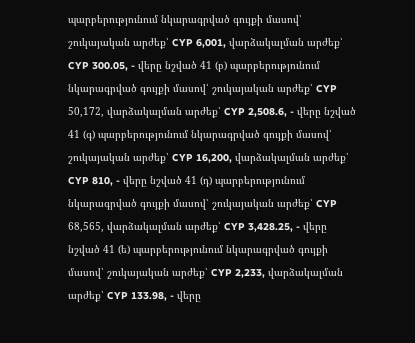պարբերությունում նկարագրված գույքի մասով՝ շուկայական արժեք՝ CYP 6,001, վարձակալման արժեք՝ CYP 300.05, - վերը նշված 41 (բ) պարբերությունում նկարագրված գույքի մասով՝ շուկայական արժեք՝ CYP 50,172, վարձակալման արժեք՝ CYP 2,508.6, - վերը նշված 41 (գ) պարբերությունում նկարագրված գույքի մասով՝ շուկայական արժեք՝ CYP 16,200, վարձակալման արժեք՝ CYP 810, - վերը նշված 41 (դ) պարբերությունում նկարագրված գույքի մասով՝ շուկայական արժեք՝ CYP 68,565, վարձակալման արժեք՝ CYP 3,428.25, - վերը նշված 41 (ե) պարբերությունում նկարագրված գույքի մասով՝ շուկայական արժեք՝ CYP 2,233, վարձակալման արժեք՝ CYP 133.98, - վերը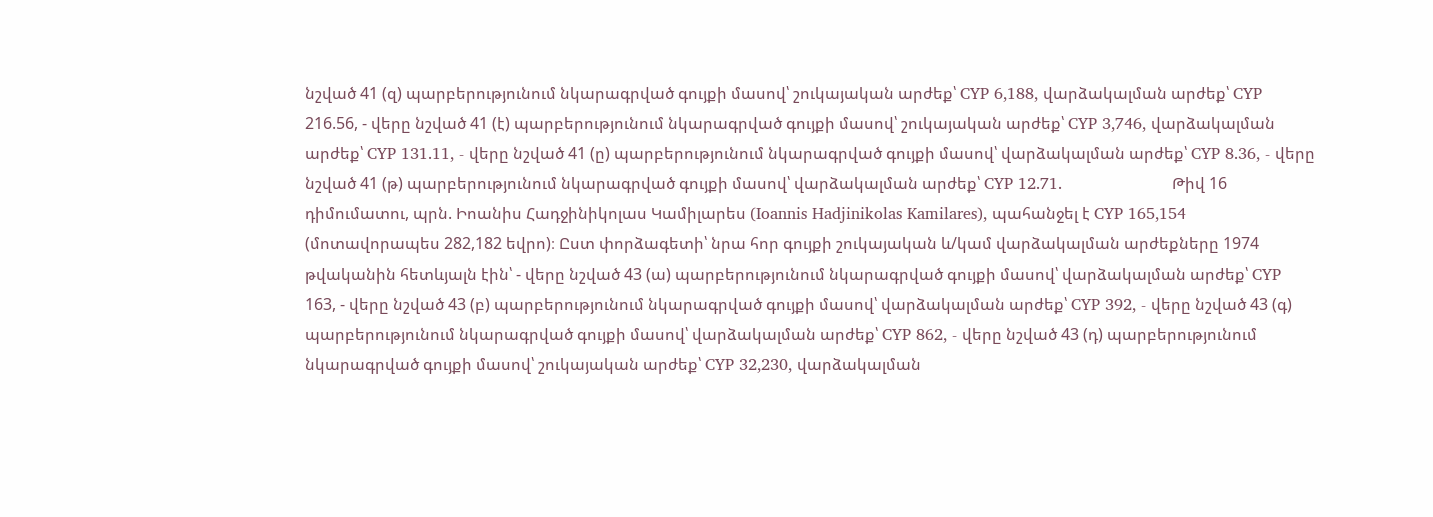նշված 41 (զ) պարբերությունում նկարագրված գույքի մասով՝ շուկայական արժեք՝ CYP 6,188, վարձակալման արժեք՝ CYP 216.56, - վերը նշված 41 (է) պարբերությունում նկարագրված գույքի մասով՝ շուկայական արժեք՝ CYP 3,746, վարձակալման արժեք՝ CYP 131.11, - վերը նշված 41 (ը) պարբերությունում նկարագրված գույքի մասով՝ վարձակալման արժեք՝ CYP 8.36, - վերը նշված 41 (թ) պարբերությունում նկարագրված գույքի մասով՝ վարձակալման արժեք՝ CYP 12.71.                      Թիվ 16 դիմումատու, պրն. Իոանիս Հադջինիկոլաս Կամիլարես (Ioannis Hadjinikolas Kamilares), պահանջել է CYP 165,154 (մոտավորապես 282,182 եվրո)։ Ըստ փորձագետի՝ նրա հոր գույքի շուկայական և/կամ վարձակալման արժեքները 1974 թվականին հետևյալն էին՝ - վերը նշված 43 (ա) պարբերությունում նկարագրված գույքի մասով՝ վարձակալման արժեք՝ CYP 163, - վերը նշված 43 (բ) պարբերությունում նկարագրված գույքի մասով՝ վարձակալման արժեք՝ CYP 392, - վերը նշված 43 (գ) պարբերությունում նկարագրված գույքի մասով՝ վարձակալման արժեք՝ CYP 862, - վերը նշված 43 (դ) պարբերությունում նկարագրված գույքի մասով՝ շուկայական արժեք՝ CYP 32,230, վարձակալման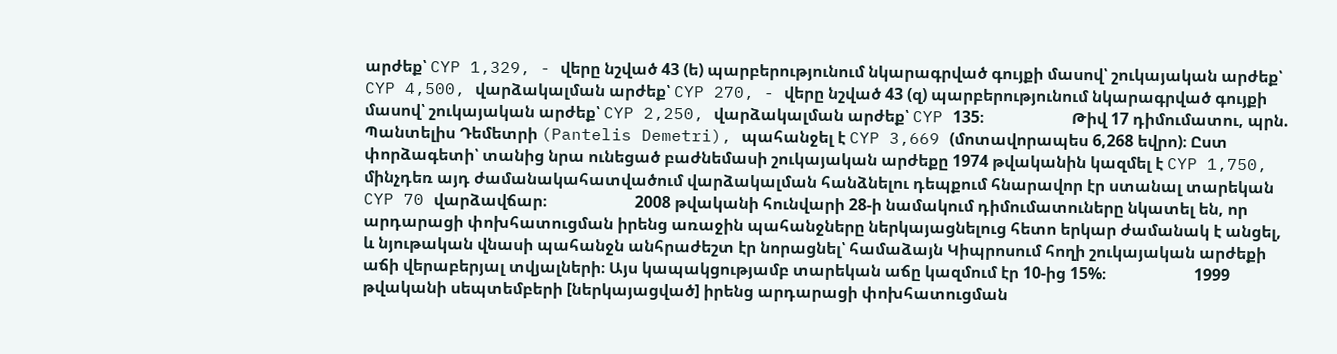արժեք՝ CYP 1,329, - վերը նշված 43 (ե) պարբերությունում նկարագրված գույքի մասով՝ շուկայական արժեք՝ CYP 4,500, վարձակալման արժեք՝ CYP 270, - վերը նշված 43 (զ) պարբերությունում նկարագրված գույքի մասով՝ շուկայական արժեք՝ CYP 2,250, վարձակալման արժեք՝ CYP 135։                      Թիվ 17 դիմումատու, պրն. Պանտելիս Դեմետրի (Pantelis Demetri), պահանջել է CYP 3,669 (մոտավորապես 6,268 եվրո)։ Ըստ փորձագետի՝ տանից նրա ունեցած բաժնեմասի շուկայական արժեքը 1974 թվականին կազմել է CYP 1,750, մինչդեռ այդ ժամանակահատվածում վարձակալման հանձնելու դեպքում հնարավոր էր ստանալ տարեկան CYP 70 վարձավճար։                      2008 թվականի հունվարի 28-ի նամակում դիմումատուները նկատել են, որ արդարացի փոխհատուցման իրենց առաջին պահանջները ներկայացնելուց հետո երկար ժամանակ է անցել, և նյութական վնասի պահանջն անհրաժեշտ էր նորացնել՝ համաձայն Կիպրոսում հողի շուկայական արժեքի աճի վերաբերյալ տվյալների։ Այս կապակցությամբ տարեկան աճը կազմում էր 10-ից 15%։                      1999 թվականի սեպտեմբերի [ներկայացված] իրենց արդարացի փոխհատուցման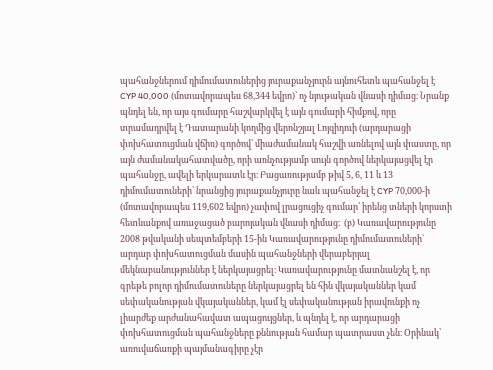պահանջներում դիմումատուներից յուրաքանչյուրն այնուհետև պահանջել է CYP 40,000 (մոտավորապես 68,344 եվրո)՝ ոչ նյութական վնասի դիմաց։ Նրանք պնդել են, որ այս գումարը հաշվարկվել է այն գումարի հիմքով, որը տրամադրվել է Դատարանի կողմից վերոնշյալ Լոյզիդուի (արդարացի փոխհատուցման վճիռ) գործով՝ միաժամանակ հաշվի առնելով այն փաստը, որ այն ժամանակահատվածը, որի առնչությամբ սույն գործով ներկայացվել էր պահանջը, ավելի երկարատև էր։ Բացառությամբ թիվ 5, 6, 11 և 13 դիմումատուների՝ նրանցից յուրաքանչյուրը նաև պահանջել է CYP 70,000-ի (մոտավորապես 119,602 եվրո) չափով լրացուցիչ գումար՝ իրենց տների կորստի հետևանքով առաջացած բարոյական վնասի դիմաց։  (բ) Կառավարությունը                      2008 թվականի սեպտեմբերի 15-ին Կառավարությունը դիմումատուների` արդար փոխհատուցման մասին պահանջների վերաբերյալ մեկնաբանություններ է ներկայացրել։ Կառավարությունը մատնանշել է, որ գրեթե բոլոր դիմումատուները ներկայացրել են հին վկայականներ կամ սեփականության վկայականներ, կամ էլ սեփականության իրավունքի ոչ լիարժեք արժանահավատ ապացույցներ, և պնդել է, որ արդարացի փոխհատուցման պահանջները քննության համար պատրաստ չեն։ Օրինակ՝ առուվաճառքի պայմանագիրը չէր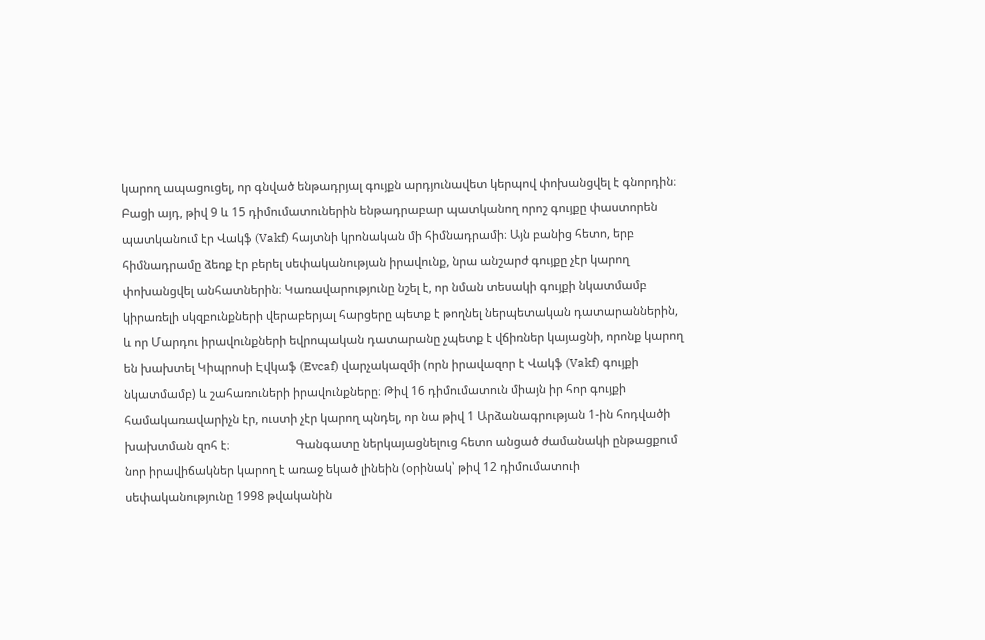կարող ապացուցել, որ գնված ենթադրյալ գույքն արդյունավետ կերպով փոխանցվել է գնորդին։ Բացի այդ, թիվ 9 և 15 դիմումատուներին ենթադրաբար պատկանող որոշ գույքը փաստորեն պատկանում էր Վակֆ (Vakf) հայտնի կրոնական մի հիմնադրամի։ Այն բանից հետո, երբ հիմնադրամը ձեռք էր բերել սեփականության իրավունք, նրա անշարժ գույքը չէր կարող փոխանցվել անհատներին։ Կառավարությունը նշել է, որ նման տեսակի գույքի նկատմամբ կիրառելի սկզբունքների վերաբերյալ հարցերը պետք է թողնել ներպետական դատարաններին, և որ Մարդու իրավունքների եվրոպական դատարանը չպետք է վճիռներ կայացնի, որոնք կարող են խախտել Կիպրոսի Էվկաֆ (Evcaf) վարչակազմի (որն իրավազոր է Վակֆ (Vakf) գույքի նկատմամբ) և շահառուների իրավունքները։ Թիվ 16 դիմումատուն միայն իր հոր գույքի համակառավարիչն էր, ուստի չէր կարող պնդել, որ նա թիվ 1 Արձանագրության 1-ին հոդվածի խախտման զոհ է։                      Գանգատը ներկայացնելուց հետո անցած ժամանակի ընթացքում նոր իրավիճակներ կարող է առաջ եկած լինեին (օրինակ՝ թիվ 12 դիմումատուի սեփականությունը 1998 թվականին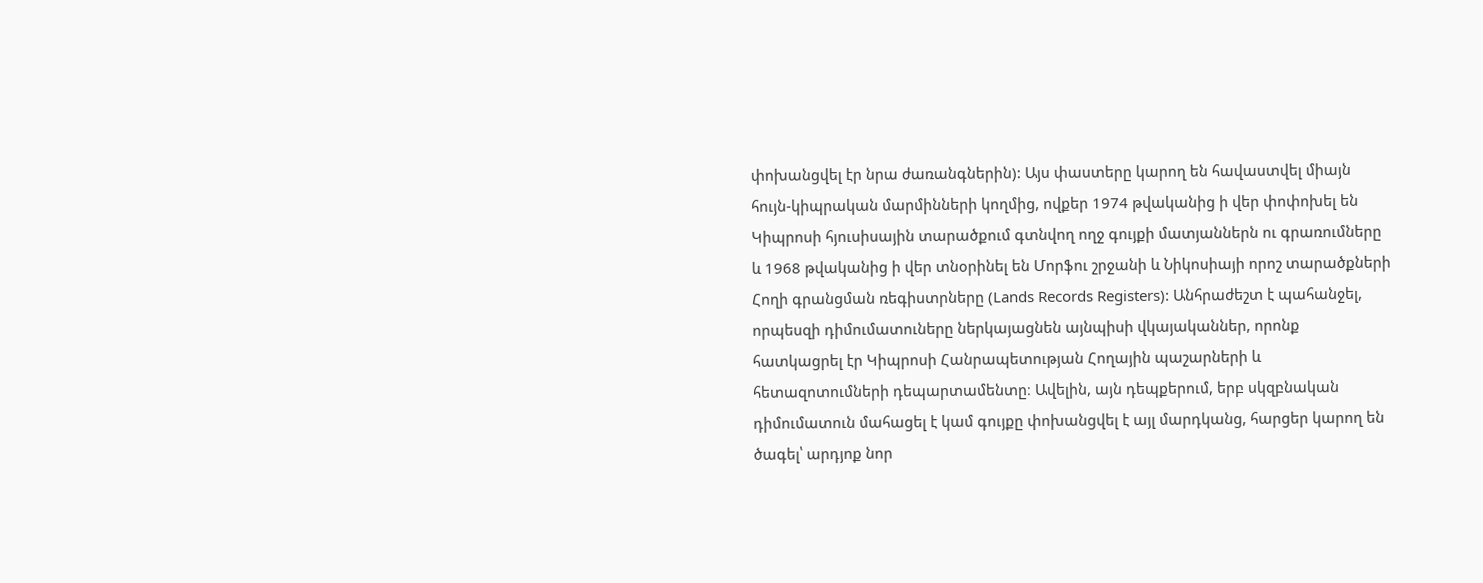փոխանցվել էր նրա ժառանգներին): Այս փաստերը կարող են հավաստվել միայն հույն-կիպրական մարմինների կողմից, ովքեր 1974 թվականից ի վեր փոփոխել են Կիպրոսի հյուսիսային տարածքում գտնվող ողջ գույքի մատյաններն ու գրառումները և 1968 թվականից ի վեր տնօրինել են Մորֆու շրջանի և Նիկոսիայի որոշ տարածքների Հողի գրանցման ռեգիստրները (Lands Records Registers): Անհրաժեշտ է պահանջել, որպեսզի դիմումատուները ներկայացնեն այնպիսի վկայականներ, որոնք հատկացրել էր Կիպրոսի Հանրապետության Հողային պաշարների և հետազոտումների դեպարտամենտը։ Ավելին, այն դեպքերում, երբ սկզբնական դիմումատուն մահացել է կամ գույքը փոխանցվել է այլ մարդկանց, հարցեր կարող են ծագել՝ արդյոք նոր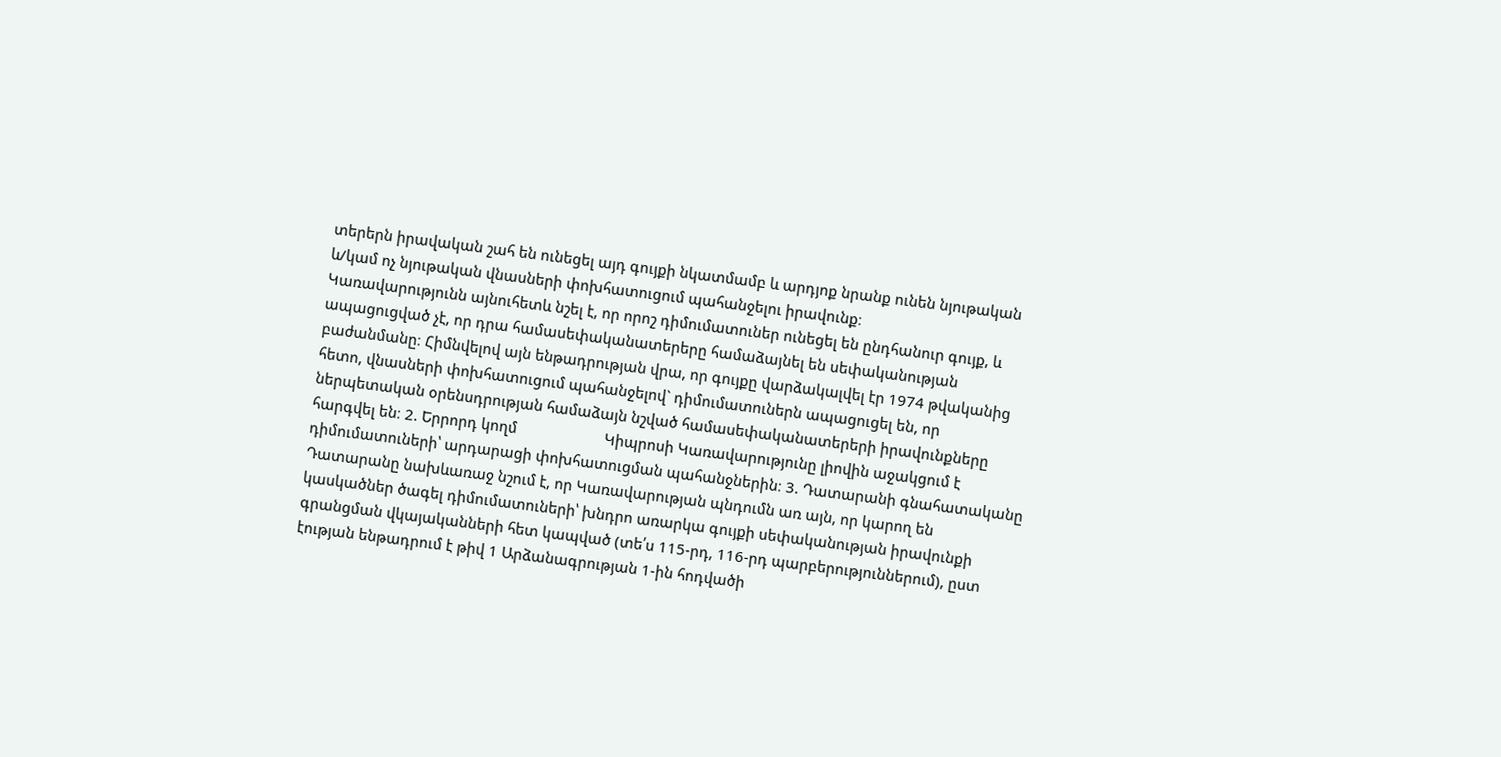տերերն իրավական շահ են ունեցել այդ գույքի նկատմամբ և արդյոք նրանք ունեն նյութական և/կամ ոչ նյութական վնասների փոխհատուցում պահանջելու իրավունք։                      Կառավարությունն այնուհետև նշել է, որ որոշ դիմումատուներ ունեցել են ընդհանուր գույք, և ապացուցված չէ, որ դրա համասեփականատերերը համաձայնել են սեփականության բաժանմանը։ Հիմնվելով այն ենթադրության վրա, որ գույքը վարձակալվել էր 1974 թվականից հետո, վնասների փոխհատուցում պահանջելով` դիմումատուներն ապացուցել են, որ ներպետական օրենսդրության համաձայն նշված համասեփականատերերի իրավունքները հարգվել են։ 2. Երրորդ կողմ                      Կիպրոսի Կառավարությունը լիովին աջակցում է դիմումատուների՝ արդարացի փոխհատուցման պահանջներին։ 3. Դատարանի գնահատականը                      Դատարանը նախևառաջ նշում է, որ Կառավարության պնդումն առ այն, որ կարող են կասկածներ ծագել դիմումատուների՝ խնդրո առարկա գույքի սեփականության իրավունքի գրանցման վկայականների հետ կապված (տե՛ս 115-րդ, 116-րդ պարբերություններում), ըստ էության ենթադրում է թիվ 1 Արձանագրության 1-ին հոդվածի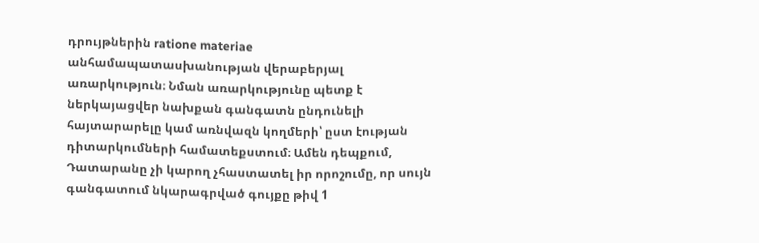դրույթներին ratione materiae անհամապատասխանության վերաբերյալ առարկություն։ Նման առարկությունը պետք է ներկայացվեր նախքան գանգատն ընդունելի հայտարարելը կամ առնվազն կողմերի՝ ըստ էության դիտարկումների համատեքստում։ Ամեն դեպքում, Դատարանը չի կարող չհաստատել իր որոշումը, որ սույն գանգատում նկարագրված գույքը թիվ 1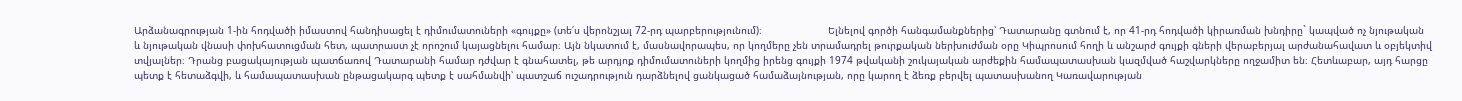Արձանագրության 1-ին հոդվածի իմաստով հանդիսացել է դիմումատուների «գույքը» (տե՛ս վերոնշյալ 72-րդ պարբերությունում)։                      Ելնելով գործի հանգամանքներից՝ Դատարանը գտնում է, որ 41-րդ հոդվածի կիրառման խնդիրը` կապված ոչ նյութական և նյութական վնասի փոխհատուցման հետ, պատրաստ չէ որոշում կայացնելու համար։ Այն նկատում է, մասնավորապես, որ կողմերը չեն տրամադրել թուրքական ներխուժման օրը Կիպրոսում հողի և անշարժ գույքի գների վերաբերյալ արժանահավատ և օբյեկտիվ տվյալներ։ Դրանց բացակայության պատճառով Դատարանի համար դժվար է գնահատել, թե արդյոք դիմումատուների կողմից իրենց գույքի 1974 թվականի շուկայական արժեքին համապատասխան կազմված հաշվարկները ողջամիտ են։ Հետևաբար, այդ հարցը պետք է հետաձգվի, և համապատասխան ընթացակարգ պետք է սահմանվի՝ պատշաճ ուշադրություն դարձնելով ցանկացած համաձայնության, որը կարող է ձեռք բերվել պատասխանող Կառավարության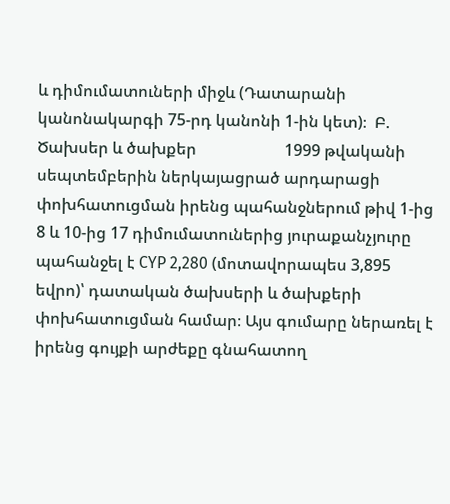և դիմումատուների միջև (Դատարանի կանոնակարգի 75-րդ կանոնի 1-ին կետ)։  Բ. Ծախսեր և ծախքեր                      1999 թվականի սեպտեմբերին ներկայացրած արդարացի փոխհատուցման իրենց պահանջներում թիվ 1-ից 8 և 10-ից 17 դիմումատուներից յուրաքանչյուրը պահանջել է CYP 2,280 (մոտավորապես 3,895 եվրո)՝ դատական ծախսերի և ծախքերի փոխհատուցման համար։ Այս գումարը ներառել է իրենց գույքի արժեքը գնահատող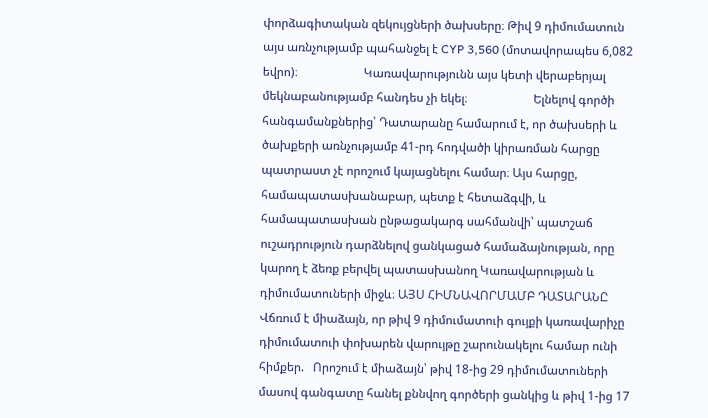փորձագիտական զեկույցների ծախսերը։ Թիվ 9 դիմումատուն այս առնչությամբ պահանջել է CYP 3,560 (մոտավորապես 6,082 եվրո)։                      Կառավարությունն այս կետի վերաբերյալ մեկնաբանությամբ հանդես չի եկել։                      Ելնելով գործի հանգամանքներից՝ Դատարանը համարում է, որ ծախսերի և ծախքերի առնչությամբ 41-րդ հոդվածի կիրառման հարցը պատրաստ չէ որոշում կայացնելու համար։ Այս հարցը, համապատասխանաբար, պետք է հետաձգվի, և համապատասխան ընթացակարգ սահմանվի՝ պատշաճ ուշադրություն դարձնելով ցանկացած համաձայնության, որը կարող է ձեռք բերվել պատասխանող Կառավարության և դիմումատուների միջև։ ԱՅՍ ՀԻՄՆԱՎՈՐՄԱՄԲ ԴԱՏԱՐԱՆԸ   Վճռում է միաձայն, որ թիվ 9 դիմումատուի գույքի կառավարիչը դիմումատուի փոխարեն վարույթը շարունակելու համար ունի հիմքեր.   Որոշում է միաձայն՝ թիվ 18-ից 29 դիմումատուների մասով գանգատը հանել քննվող գործերի ցանկից և թիվ 1-ից 17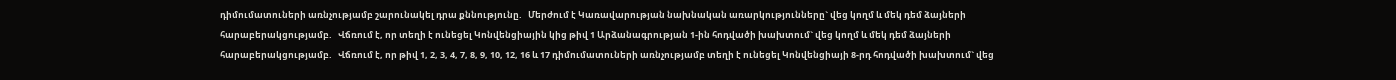դիմումատուների առնչությամբ շարունակել դրա քննությունը.   Մերժում է Կառավարության նախնական առարկությունները` վեց կողմ և մեկ դեմ ձայների հարաբերակցությամբ.   Վճռում է, որ տեղի է ունեցել Կոնվենցիային կից թիվ 1 Արձանագրության 1-ին հոդվածի խախտում` վեց կողմ և մեկ դեմ ձայների հարաբերակցությամբ.   Վճռում է, որ թիվ 1, 2, 3, 4, 7, 8, 9, 10, 12, 16 և 17 դիմումատուների առնչությամբ տեղի է ունեցել Կոնվենցիայի 8-րդ հոդվածի խախտում` վեց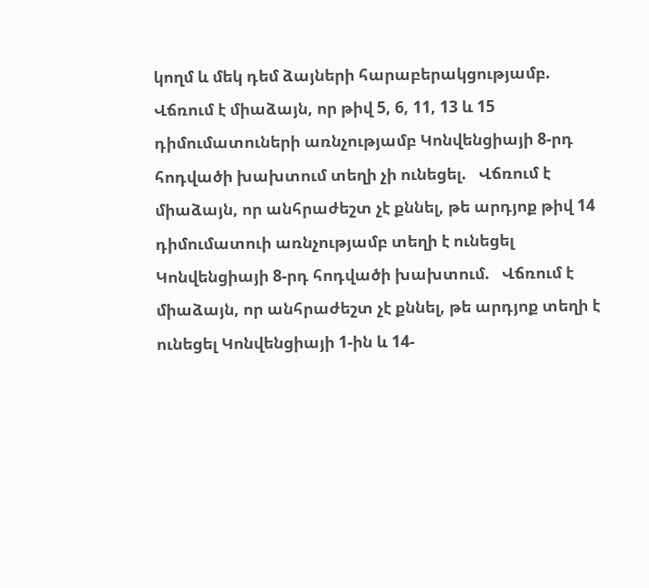կողմ և մեկ դեմ ձայների հարաբերակցությամբ.   Վճռում է միաձայն, որ թիվ 5, 6, 11, 13 և 15 դիմումատուների առնչությամբ Կոնվենցիայի 8-րդ հոդվածի խախտում տեղի չի ունեցել.   Վճռում է միաձայն, որ անհրաժեշտ չէ քննել, թե արդյոք թիվ 14 դիմումատուի առնչությամբ տեղի է ունեցել Կոնվենցիայի 8-րդ հոդվածի խախտում.   Վճռում է միաձայն, որ անհրաժեշտ չէ քննել, թե արդյոք տեղի է ունեցել Կոնվենցիայի 1-ին և 14-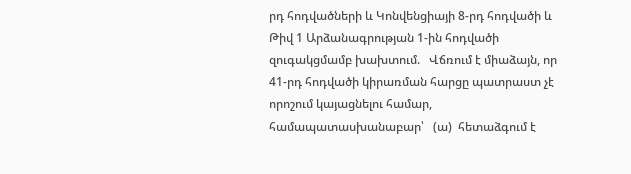րդ հոդվածների և Կոնվենցիայի 8-րդ հոդվածի և Թիվ 1 Արձանագրության 1-ին հոդվածի զուգակցմամբ խախտում.   Վճռում է միաձայն, որ 41-րդ հոդվածի կիրառման հարցը պատրաստ չէ որոշում կայացնելու համար, համապատասխանաբար՝   (ա)  հետաձգում է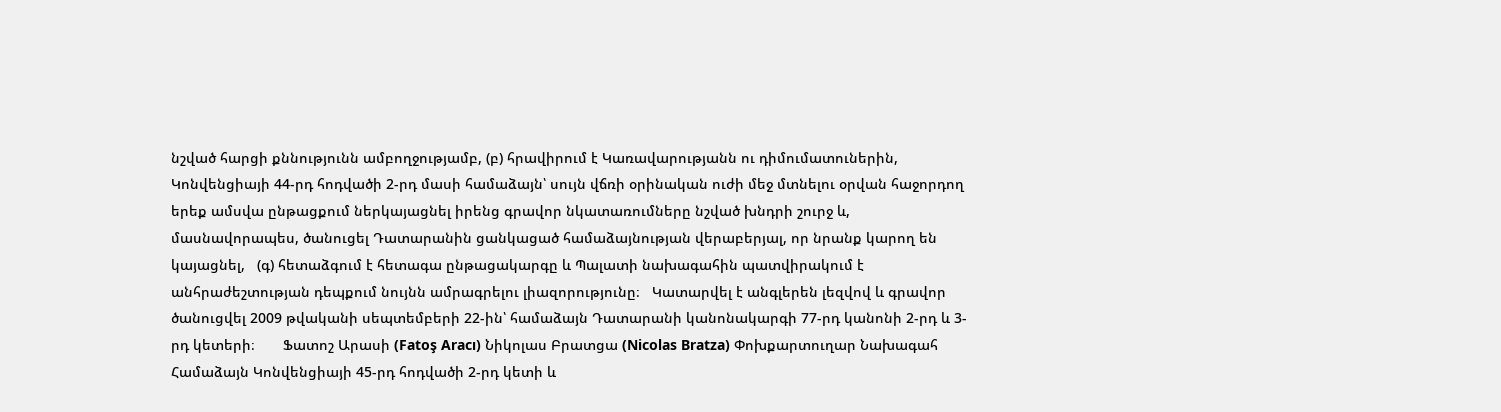նշված հարցի քննությունն ամբողջությամբ, (բ) հրավիրում է Կառավարությանն ու դիմումատուներին, Կոնվենցիայի 44-րդ հոդվածի 2-րդ մասի համաձայն՝ սույն վճռի օրինական ուժի մեջ մտնելու օրվան հաջորդող երեք ամսվա ընթացքում ներկայացնել իրենց գրավոր նկատառումները նշված խնդրի շուրջ և, մասնավորապես, ծանուցել Դատարանին ցանկացած համաձայնության վերաբերյալ, որ նրանք կարող են կայացնել,   (գ) հետաձգում է հետագա ընթացակարգը և Պալատի նախագահին պատվիրակում է անհրաժեշտության դեպքում նույնն ամրագրելու լիազորությունը։   Կատարվել է անգլերեն լեզվով և գրավոր ծանուցվել 2009 թվականի սեպտեմբերի 22-ին՝ համաձայն Դատարանի կանոնակարգի 77-րդ կանոնի 2-րդ և 3-րդ կետերի։       Ֆատոշ Արասի (Fatoş Aracı) Նիկոլաս Բրատցա (Nicolas Bratza) Փոխքարտուղար Նախագահ           Համաձայն Կոնվենցիայի 45-րդ հոդվածի 2-րդ կետի և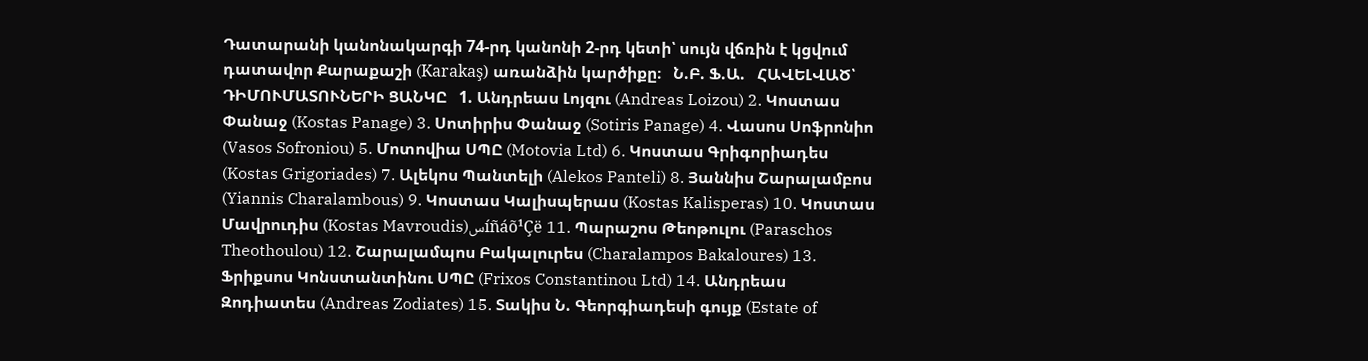Դատարանի կանոնակարգի 74-րդ կանոնի 2-րդ կետի՝ սույն վճռին է կցվում դատավոր Քարաքաշի (Karakaş) առանձին կարծիքը։   Ն.Բ. Ֆ.Ա.   ՀԱՎԵԼՎԱԾ՝ ԴԻՄՈՒՄԱՏՈՒՆԵՐԻ ՑԱՆԿԸ   1. Անդրեաս Լոյզու (Andreas Loizou) 2. Կոստաս Փանաջ (Kostas Panage) 3. Սոտիրիս Փանաջ (Sotiris Panage) 4. Վասոս Սոֆրոնիո (Vasos Sofroniou) 5. Մոտովիա ՍՊԸ (Motovia Ltd) 6. Կոստաս Գրիգորիադես (Kostas Grigoriades) 7. Ալեկոս Պանտելի (Alekos Panteli) 8. Յաննիս Շարալամբոս (Yiannis Charalambous) 9. Կոստաս Կալիսպերաս (Kostas Kalisperas) 10. Կոստաս Մավրուդիս (Kostas Mavroudis)سíñáõ¹Çë 11. Պարաշոս Թեոթուլու (Paraschos Theothoulou) 12. Շարալամպոս Բակալուրես (Charalampos Bakaloures) 13. Ֆրիքսոս Կոնստանտինու ՍՊԸ (Frixos Constantinou Ltd) 14. Անդրեաս Զոդիատես (Andreas Zodiates) 15. Տակիս Ն. Գեորգիադեսի գույք (Estate of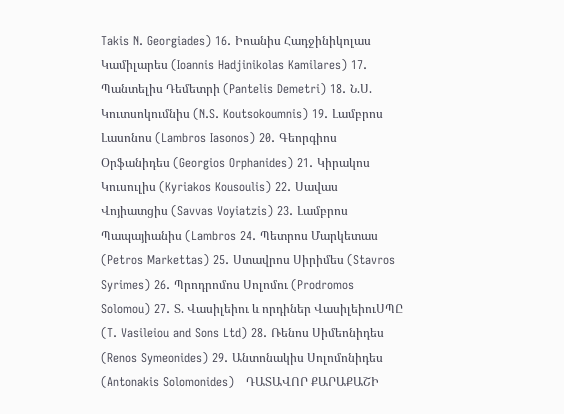Takis N. Georgiades) 16. Իոանիս Հադջինիկոլաս Կամիլարես (Ioannis Hadjinikolas Kamilares) 17. Պանտելիս Դեմետրի (Pantelis Demetri) 18. Ն.Ս. Կուտսոկումնիս (N.S. Koutsokoumnis) 19. Լամբրոս Լասոնոս (Lambros Iasonos) 20. Գեորգիոս Օրֆանիդես (Georgios Orphanides) 21. Կիրակոս Կուսուլիս (Kyriakos Kousoulis) 22. Սավաս Վոյիատցիս (Savvas Voyiatzis) 23. Լամբրոս Պապայիանիս (Lambros 24. Պետրոս Մարկետաս (Petros Markettas) 25. Ստավրոս Սիրիմես (Stavros Syrimes) 26. Պրոդրոմոս Սոլոմու (Prodromos Solomou) 27. Տ. Վասիլեիու և որդիներ ՎասիլեիուՍՊԸ (T. Vasileiou and Sons Ltd) 28. Ռենոս Սիմեոնիդես (Renos Symeonides) 29. Անտոնակիս Սոլոմոնիդես (Antonakis Solomonides)   ԴԱՏԱՎՈՐ ՔԱՐԱՔԱՇԻ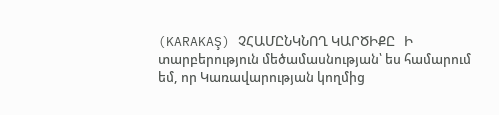(KARAKAŞ) ՉՀԱՄԸՆԿՆՈՂ ԿԱՐԾԻՔԸ   Ի տարբերություն մեծամասնության՝ ես համարում եմ, որ Կառավարության կողմից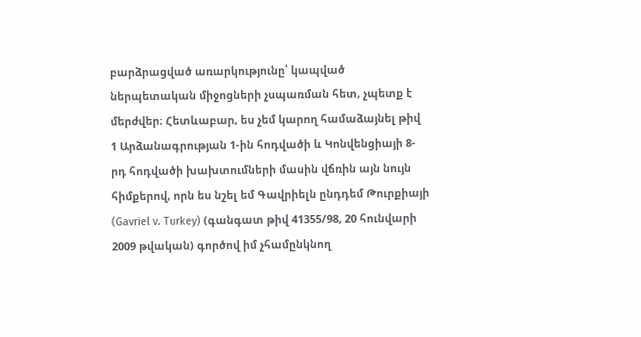բարձրացված առարկությունը՝ կապված ներպետական միջոցների չսպառման հետ, չպետք է մերժվեր։ Հետևաբար, ես չեմ կարող համաձայնել թիվ 1 Արձանագրության 1-ին հոդվածի և Կոնվենցիայի 8-րդ հոդվածի խախտումների մասին վճռին այն նույն հիմքերով, որն ես նշել եմ Գավրիելն ընդդեմ Թուրքիայի (Gavriel v. Turkey) (գանգատ թիվ 41355/98, 20 հունվարի 2009 թվական) գործով իմ չհամընկնող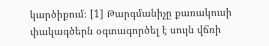կարծիքում։ [1] Թարգմանիչը քառակուսի փակագծերն օգտագործել է սույն վճռի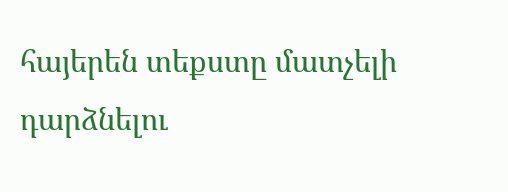հայերեն տեքստը մատչելի դարձնելու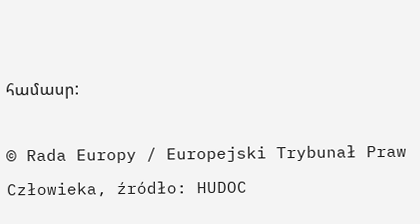համասր:

© Rada Europy / Europejski Trybunał Praw Człowieka, źródło: HUDOC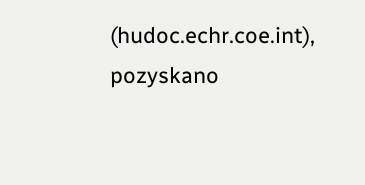(hudoc.echr.coe.int), pozyskano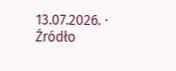13.07.2026. · Źródło